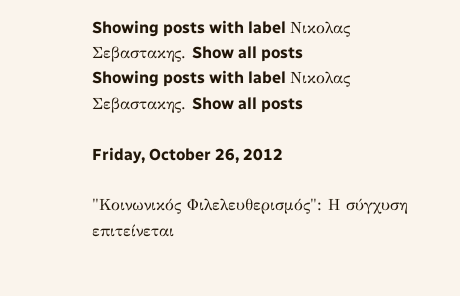Showing posts with label Νικολας Σεβαστακης. Show all posts
Showing posts with label Νικολας Σεβαστακης. Show all posts

Friday, October 26, 2012

"Κοινωνικός Φιλελευθερισμός": Η σύγχυση επιτείνεται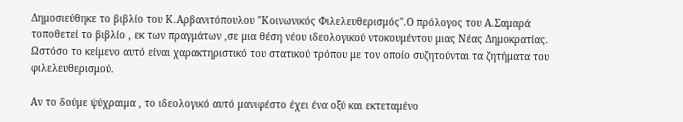Δημοσιεύθηκε το βιβλίο του Κ.Αρβανιτόπουλου "Κοινωνικός Φιλελευθερισμός".Ο πρόλογος του Α.Σαμαρά τοποθετεί το βιβλίο , εκ των πραγμάτων ,σε μια θέση νέου ιδεολογικού ντοκουμέντου μιας Νέας Δημοκρατίας.
Ωστόσο το κείμενο αυτό είναι χαρακτηριστικό του στατικού τρόπου με τον οποίο συζητούνται τα ζητήματα του φιλελευθερισμού.

Αν το δούμε ψύχραιμα , το ιδεολογικό αυτό μανιφέστο έχει ένα οξύ και εκτεταμένο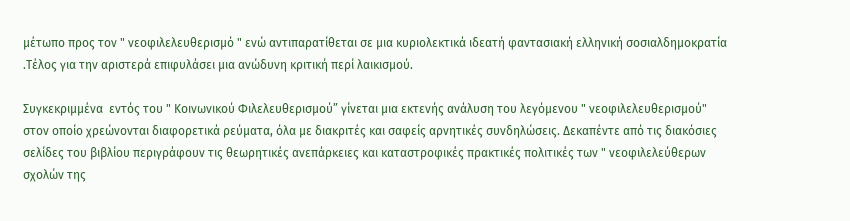μέτωπο προς τον " νεοφιλελευθερισμό " ενώ αντιπαρατίθεται σε μια κυριολεκτικά ιδεατή φαντασιακή ελληνική σοσιαλδημοκρατία .Τέλος για την αριστερά επιφυλάσει μια ανώδυνη κριτική περί λαικισμού.

Συγκεκριμμένα  εντός του " Κοινωνικού Φιλελευθερισμού” γίνεται μια εκτενής ανάλυση του λεγόμενου " νεοφιλελευθερισμού" στον οποίο χρεώνονται διαφορετικά ρεύματα, όλα με διακριτές και σαφείς αρνητικές συνδηλώσεις. Δεκαπέντε από τις διακόσιες σελίδες του βιβλίου περιγράφουν τις θεωρητικές ανεπάρκειες και καταστροφικές πρακτικές πολιτικές των " νεοφιλελεύθερων σχολών της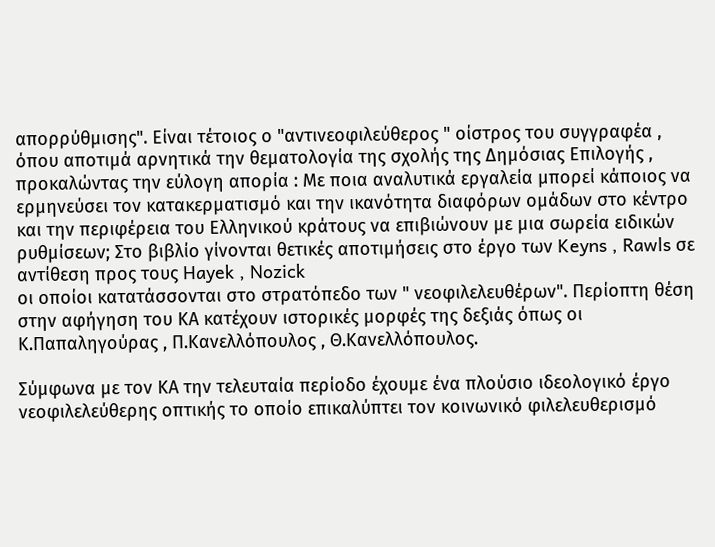απορρύθμισης". Είναι τέτοιος ο "αντινεοφιλεύθερος " οίστρος του συγγραφέα , όπου αποτιμά αρνητικά την θεματολογία της σχολής της Δημόσιας Επιλογής , προκαλώντας την εύλογη απορία : Με ποια αναλυτικά εργαλεία μπορεί κάποιος να ερμηνεύσει τον κατακερματισμό και την ικανότητα διαφόρων ομάδων στο κέντρο και την περιφέρεια του Ελληνικού κράτους να επιβιώνουν με μια σωρεία ειδικών ρυθμίσεων; Στο βιβλίο γίνονται θετικές αποτιμήσεις στο έργο των Keyns , Rawls σε αντίθεση προς τους Hayek , Nozick
οι οποίοι κατατάσσονται στο στρατόπεδο των " νεοφιλελευθέρων". Περίοπτη θέση στην αφήγηση του ΚΑ κατέχουν ιστορικές μορφές της δεξιάς όπως οι Κ.Παπαληγούρας , Π.Κανελλόπουλος , Θ.Κανελλόπουλος.

Σύμφωνα με τον ΚΑ την τελευταία περίοδο έχουμε ένα πλούσιο ιδεολογικό έργο νεοφιλελεύθερης οπτικής το οποίο επικαλύπτει τον κοινωνικό φιλελευθερισμό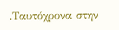.Ταυτόχρονα στην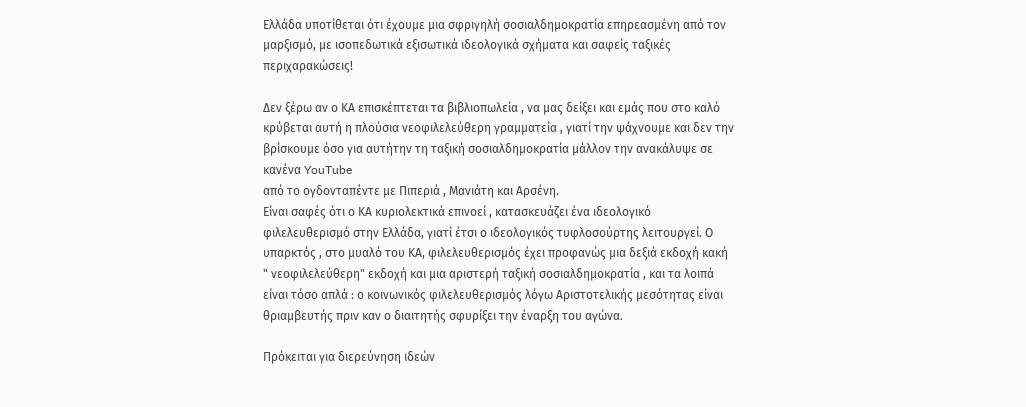Ελλάδα υποτίθεται ότι έχουμε μια σφριγηλή σοσιαλδημοκρατία επηρεασμένη από τον μαρξισμό, με ισοπεδωτικά εξισωτικά ιδεολογικά σχήματα και σαφείς ταξικές περιχαρακώσεις!

Δεν ξέρω αν ο ΚΑ επισκέπτεται τα βιβλιοπωλεία , να μας δείξει και εμάς που στο καλό κρύβεται αυτή η πλούσια νεοφιλελεύθερη γραμματεία , γιατί την ψάχνουμε και δεν την βρίσκουμε όσο για αυτήτην τη ταξική σοσιαλδημοκρατία μάλλον την ανακάλυψε σε κανένα YouTube
από το ογδονταπέντε με Πιπεριά , Μανιάτη και Αρσένη.
Είναι σαφές ότι ο ΚΑ κυριολεκτικά επινοεί , κατασκευάζει ένα ιδεολογικό φιλελευθερισμό στην Ελλάδα, γιατί έτσι ο ιδεολογικός τυφλοσούρτης λειτουργεί. Ο υπαρκτός , στο μυαλό του ΚΑ, φιλελευθερισμός έχει προφανώς μια δεξιά εκδοχή κακή " νεοφιλελεύθερη" εκδοχή και μια αριστερή ταξική σοσιαλδημοκρατία , και τα λοιπά είναι τόσο απλά : ο κοινωνικός φιλελευθερισμός λόγω Αριστοτελικής μεσότητας είναι θριαμβευτής πριν καν ο διαιτητής σφυρίξει την έναρξη του αγώνα.

Πρόκειται για διερεύνηση ιδεών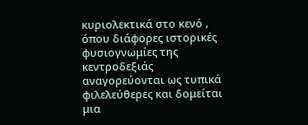κυριολεκτικά στο κενό , όπου διάφορες ιστορικές φυσιογνωμίες της κεντροδεξιάς αναγορεύονται ως τυπικά φιλελεύθερες και δομείται μια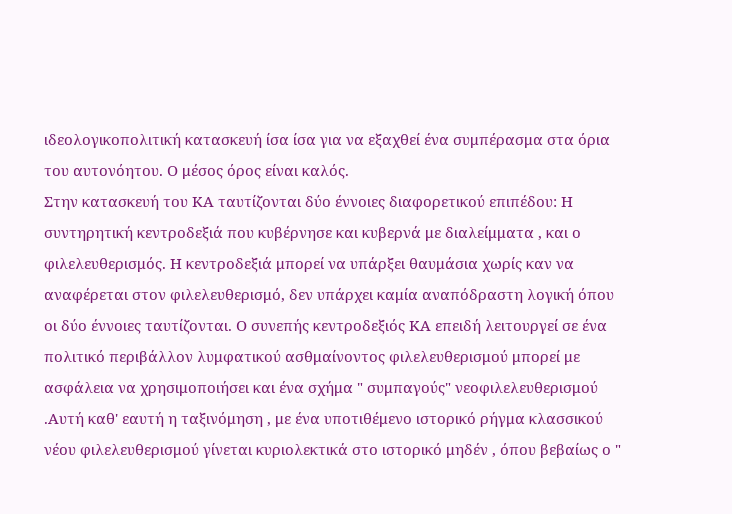ιδεολογικοπολιτική κατασκευή ίσα ίσα για να εξαχθεί ένα συμπέρασμα στα όρια του αυτονόητου. Ο μέσος όρος είναι καλός.
Στην κατασκευή του ΚΑ ταυτίζονται δύο έννοιες διαφορετικού επιπέδου: Η συντηρητική κεντροδεξιά που κυβέρνησε και κυβερνά με διαλείμματα , και ο φιλελευθερισμός. Η κεντροδεξιά μπορεί να υπάρξει θαυμάσια χωρίς καν να αναφέρεται στον φιλελευθερισμό, δεν υπάρχει καμία αναπόδραστη λογική όπου οι δύο έννοιες ταυτίζονται. Ο συνεπής κεντροδεξιός ΚΑ επειδή λειτουργεί σε ένα πολιτικό περιβάλλον λυμφατικού ασθμαίνοντος φιλελευθερισμού μπορεί με ασφάλεια να χρησιμοποιήσει και ένα σχήμα " συμπαγούς" νεοφιλελευθερισμού .Αυτή καθ' εαυτή η ταξινόμηση , με ένα υποτιθέμενο ιστορικό ρήγμα κλασσικού νέου φιλελευθερισμού γίνεται κυριολεκτικά στο ιστορικό μηδέν , όπου βεβαίως ο "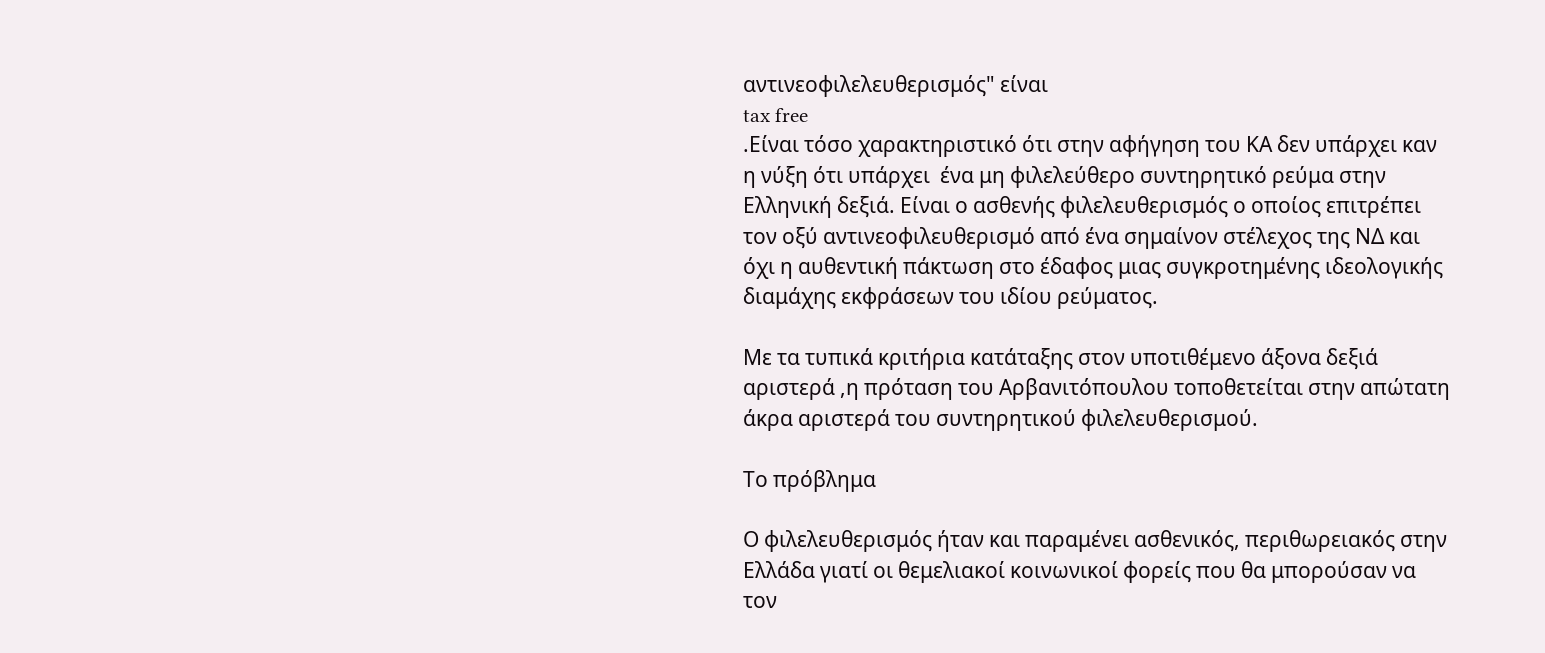αντινεοφιλελευθερισμός" είναι
tax free
.Είναι τόσο χαρακτηριστικό ότι στην αφήγηση του ΚΑ δεν υπάρχει καν η νύξη ότι υπάρχει  ένα μη φιλελεύθερο συντηρητικό ρεύμα στην Ελληνική δεξιά. Είναι ο ασθενής φιλελευθερισμός ο οποίος επιτρέπει τον οξύ αντινεοφιλευθερισμό από ένα σημαίνον στέλεχος της ΝΔ και όχι η αυθεντική πάκτωση στο έδαφος μιας συγκροτημένης ιδεολογικής διαμάχης εκφράσεων του ιδίου ρεύματος.

Με τα τυπικά κριτήρια κατάταξης στον υποτιθέμενο άξονα δεξιά αριστερά ,η πρόταση του Αρβανιτόπουλου τοποθετείται στην απώτατη άκρα αριστερά του συντηρητικού φιλελευθερισμού.

Το πρόβλημα

Ο φιλελευθερισμός ήταν και παραμένει ασθενικός, περιθωρειακός στην Ελλάδα γιατί οι θεμελιακοί κοινωνικοί φορείς που θα μπορούσαν να τον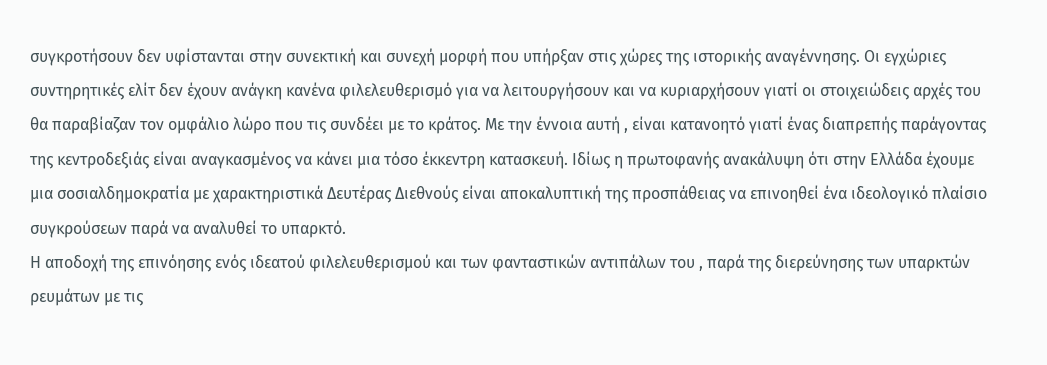συγκροτήσουν δεν υφίστανται στην συνεκτική και συνεχή μορφή που υπήρξαν στις χώρες της ιστορικής αναγέννησης. Οι εγχώριες συντηρητικές ελίτ δεν έχουν ανάγκη κανένα φιλελευθερισμό για να λειτουργήσουν και να κυριαρχήσουν γιατί οι στοιχειώδεις αρχές του θα παραβίαζαν τον ομφάλιο λώρο που τις συνδέει με το κράτος. Με την έννοια αυτή , είναι κατανοητό γιατί ένας διαπρεπής παράγοντας της κεντροδεξιάς είναι αναγκασμένος να κάνει μια τόσο έκκεντρη κατασκευή. Ιδίως η πρωτοφανής ανακάλυψη ότι στην Ελλάδα έχουμε μια σοσιαλδημοκρατία με χαρακτηριστικά Δευτέρας Διεθνούς είναι αποκαλυπτική της προσπάθειας να επινοηθεί ένα ιδεολογικό πλαίσιο συγκρούσεων παρά να αναλυθεί το υπαρκτό.
Η αποδοχή της επινόησης ενός ιδεατού φιλελευθερισμού και των φανταστικών αντιπάλων του , παρά της διερεύνησης των υπαρκτών ρευμάτων με τις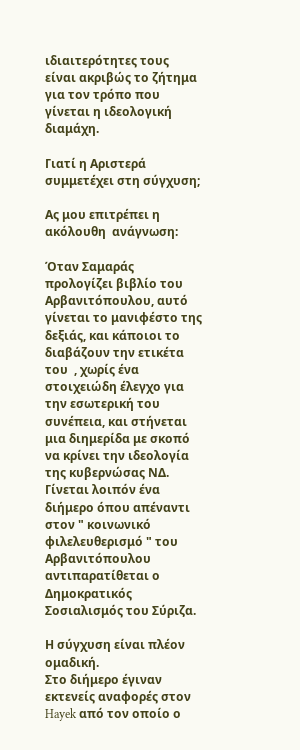ιδιαιτερότητες τους είναι ακριβώς το ζήτημα για τον τρόπο που γίνεται η ιδεολογική διαμάχη.

Γιατί η Αριστερά συμμετέχει στη σύγχυση;

Ας μου επιτρέπει η ακόλουθη  ανάγνωση:

Όταν Σαμαράς προλογίζει βιβλίο του Αρβανιτόπουλου, αυτό γίνεται το μανιφέστο της δεξιάς, και κάποιοι το διαβάζουν την ετικέτα  του  , χωρίς ένα στοιχειώδη έλεγχο για την εσωτερική του συνέπεια, και στήνεται μια διημερίδα με σκοπό να κρίνει την ιδεολογία της κυβερνώσας ΝΔ. Γίνεται λοιπόν ένα διήμερο όπου απέναντι στον " κοινωνικό φιλελευθερισμό " του Αρβανιτόπουλου αντιπαρατίθεται ο Δημοκρατικός Σοσιαλισμός του Σύριζα.

Η σύγχυση είναι πλέον ομαδική.
Στο διήμερο έγιναν εκτενείς αναφορές στον Hayek από τον οποίο ο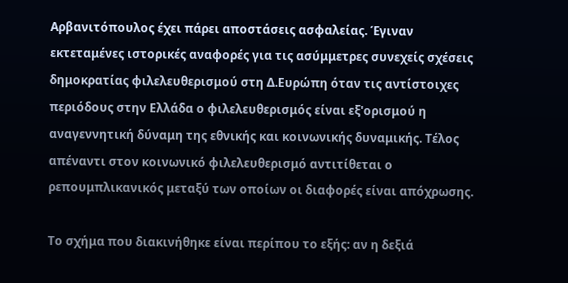Αρβανιτόπουλος έχει πάρει αποστάσεις ασφαλείας. Έγιναν εκτεταμένες ιστορικές αναφορές για τις ασύμμετρες συνεχείς σχέσεις δημοκρατίας φιλελευθερισμού στη Δ.Ευρώπη όταν τις αντίστοιχες περιόδους στην Ελλάδα ο φιλελευθερισμός είναι εξ'ορισμού η αναγεννητική δύναμη της εθνικής και κοινωνικής δυναμικής. Τέλος απέναντι στον κοινωνικό φιλελευθερισμό αντιτίθεται ο ρεπουμπλικανικός μεταξύ των οποίων οι διαφορές είναι απόχρωσης.

Το σχήμα που διακινήθηκε είναι περίπου το εξής: αν η δεξιά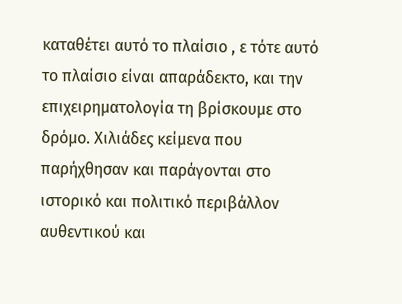καταθέτει αυτό το πλαίσιο , ε τότε αυτό το πλαίσιο είναι απαράδεκτο, και την επιχειρηματολογία τη βρίσκουμε στο δρόμο. Χιλιάδες κείμενα που παρήχθησαν και παράγονται στο ιστορικό και πολιτικό περιβάλλον αυθεντικού και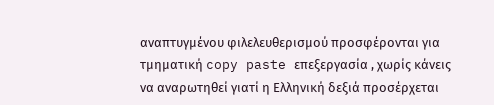αναπτυγμένου φιλελευθερισμού προσφέρονται για τμηματική copy paste επεξεργασία , χωρίς κάνεις να αναρωτηθεί γιατί η Ελληνική δεξιά προσέρχεται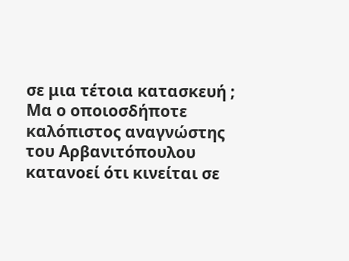σε μια τέτοια κατασκευή ;
Μα ο οποιοσδήποτε καλόπιστος αναγνώστης του Αρβανιτόπουλου κατανοεί ότι κινείται σε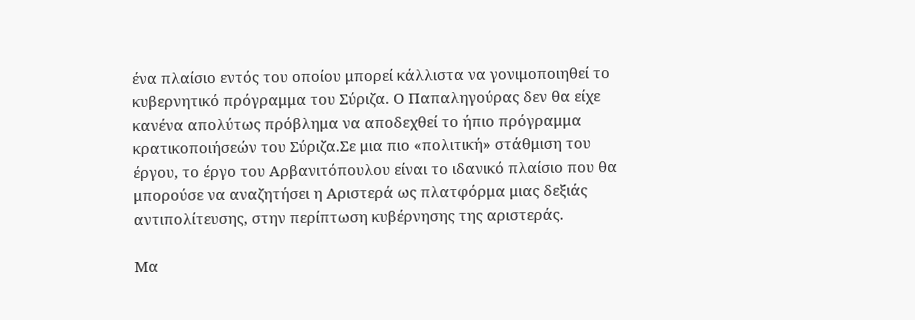ένα πλαίσιο εντός του οποίου μπορεί κάλλιστα να γονιμοποιηθεί το κυβερνητικό πρόγραμμα του Σύριζα. Ο Παπαληγούρας δεν θα είχε κανένα απολύτως πρόβλημα να αποδεχθεί το ήπιο πρόγραμμα κρατικοποιήσεών του Σύριζα.Σε μια πιο «πολιτική» στάθμιση του έργου, το έργο του Αρβανιτόπουλου είναι το ιδανικό πλαίσιο που θα μπορούσε να αναζητήσει η Αριστερά ως πλατφόρμα μιας δεξιάς αντιπολίτευσης, στην περίπτωση κυβέρνησης της αριστεράς.

Μα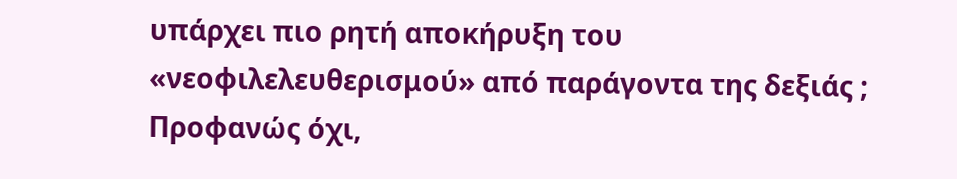υπάρχει πιο ρητή αποκήρυξη του «νεοφιλελευθερισμού» από παράγοντα της δεξιάς ; Προφανώς όχι,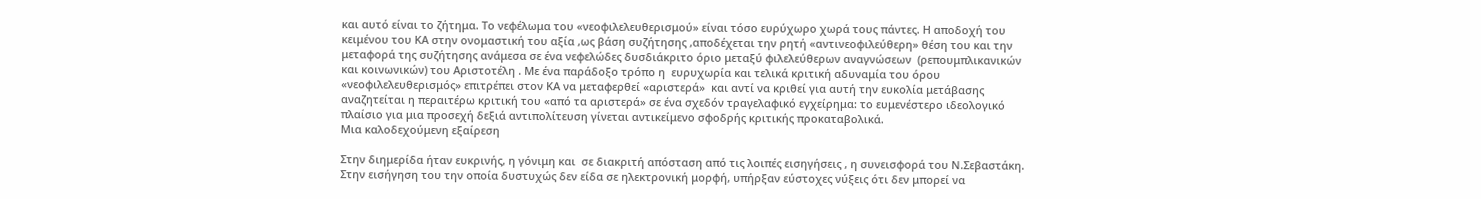και αυτό είναι το ζήτημα. Το νεφέλωμα του «νεοφιλελευθερισμού» είναι τόσο ευρύχωρο χωρά τους πάντες. Η αποδοχή του κειμένου του ΚΑ στην ονομαστική του αξία ,ως βάση συζήτησης ,αποδέχεται την ρητή «αντινεοφιλεύθερη» θέση του και την μεταφορά της συζήτησης ανάμεσα σε ένα νεφελώδες δυσδιάκριτο όριο μεταξύ φιλελεύθερων αναγνώσεων  (ρεπουμπλικανικών και κοινωνικών) του Αριστοτέλη . Με ένα παράδοξο τρόπο η  ευρυχωρία και τελικά κριτική αδυναμία του όρου «νεοφιλελευθερισμός» επιτρέπει στον ΚA να μεταφερθεί «αριστερά»  και αντί να κριθεί για αυτή την ευκολία μετάβασης αναζητείται η περαιτέρω κριτική του «από τα αριστερά» σε ένα σχεδόν τραγελαφικό εγχείρημα: το ευμενέστερο ιδεολογικό πλαίσιο για μια προσεχή δεξιά αντιπολίτευση γίνεται αντικείμενο σφοδρής κριτικής προκαταβολικά.
Μια καλοδεχούμενη εξαίρεση

Στην διημερίδα ήταν ευκρινής, η γόνιμη και  σε διακριτή απόσταση από τις λοιπές εισηγήσεις , η συνεισφορά του Ν.Σεβαστάκη. Στην εισήγηση του την οποία δυστυχώς δεν είδα σε ηλεκτρονική μορφή, υπήρξαν εύστοχες νύξεις ότι δεν μπορεί να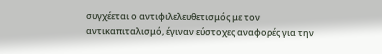συγχέεται ο αντιφιλελευθετισμός με τον αντικαπιταλισμό, έγιναν εύστοχες αναφορές για την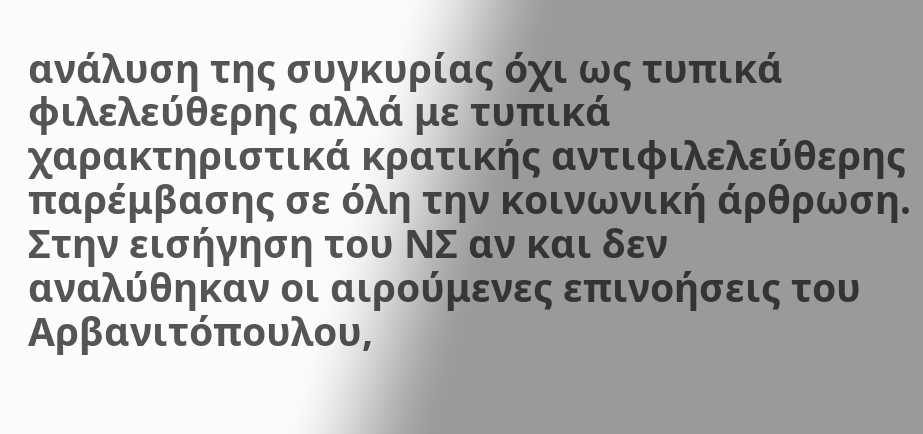ανάλυση της συγκυρίας όχι ως τυπικά φιλελεύθερης αλλά με τυπικά χαρακτηριστικά κρατικής αντιφιλελεύθερης παρέμβασης σε όλη την κοινωνική άρθρωση. Στην εισήγηση του ΝΣ αν και δεν αναλύθηκαν οι αιρούμενες επινοήσεις του Αρβανιτόπουλου,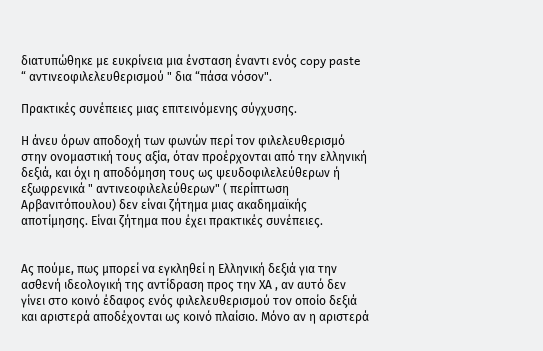διατυπώθηκε με ευκρίνεια μια ένσταση έναντι ενός copy paste
“ αντινεοφιλελευθερισμού " δια “πάσα νόσον".

Πρακτικές συνέπειες μιας επιτεινόμενης σύγχυσης.

Η άνευ όρων αποδοχή των φωνών περί τον φιλελευθερισμό στην ονομαστική τους αξία, όταν προέρχονται από την ελληνική δεξιά, και όχι η αποδόμηση τους ως ψευδοφιλελεύθερων ή εξωφρενικά " αντινεοφιλελεύθερων" ( περίπτωση Αρβανιτόπουλου) δεν είναι ζήτημα μιας ακαδημαϊκής αποτίμησης. Είναι ζήτημα που έχει πρακτικές συνέπειες.


Ας πούμε, πως μπορεί να εγκληθεί η Ελληνική δεξιά για την ασθενή ιδεολογική της αντίδραση προς την ΧΑ , αν αυτό δεν γίνει στο κοινό έδαφος ενός φιλελευθερισμού τον οποίο δεξιά και αριστερά αποδέχονται ως κοινό πλαίσιο. Μόνο αν η αριστερά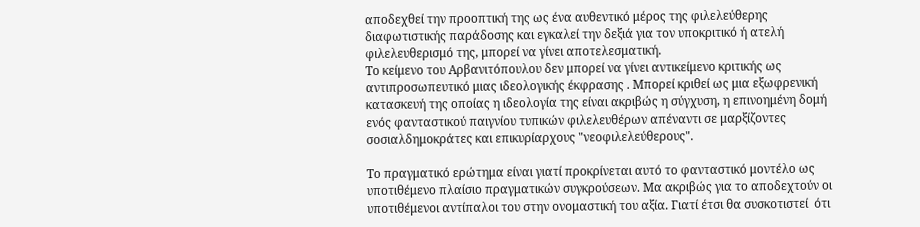αποδεχθεί την προοπτική της ως ένα αυθεντικό μέρος της φιλελεύθερης διαφωτιστικής παράδοσης και εγκαλεί την δεξιά για τον υποκριτικό ή ατελή φιλελευθερισμό της, μπορεί να γίνει αποτελεσματική.
Το κείμενο του Αρβανιτόπουλου δεν μπορεί να γίνει αντικείμενο κριτικής ως αντιπροσωπευτικό μιας ιδεολογικής έκφρασης . Μπορεί κριθεί ως μια εξωφρενική κατασκευή της οποίας η ιδεολογία της είναι ακριβώς η σύγχυση, η επινοημένη δομή ενός φανταστικού παιγνίου τυπικών φιλελευθέρων απέναντι σε μαρξίζοντες σοσιαλδημοκράτες και επικυρίαρχους "νεοφιλελεύθερους".

Το πραγματικό ερώτημα είναι γιατί προκρίνεται αυτό το φανταστικό μοντέλο ως υποτιθέμενο πλαίσιο πραγματικών συγκρούσεων. Μα ακριβώς για το αποδεχτούν οι υποτιθέμενοι αντίπαλοι του στην ονομαστική του αξία. Γιατί έτσι θα συσκοτιστεί  ότι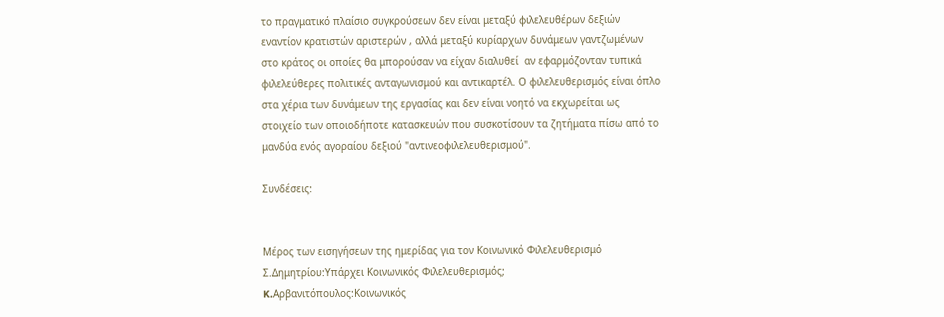το πραγματικό πλαίσιο συγκρούσεων δεν είναι μεταξύ φιλελευθέρων δεξιών εναντίον κρατιστών αριστερών , αλλά μεταξύ κυρίαρχων δυνάμεων γαντζωμένων στο κράτος οι οποίες θα μπορούσαν να είχαν διαλυθεί  αν εφαρμόζονταν τυπικά φιλελεύθερες πολιτικές ανταγωνισμού και αντικαρτέλ. Ο φιλελευθερισμός είναι όπλο στα χέρια των δυνάμεων της εργασίας και δεν είναι νοητό να εκχωρείται ως στοιχείο των οποιοδήποτε κατασκευών που συσκοτίσουν τα ζητήματα πίσω από το μανδύα ενός αγοραίου δεξιού "αντινεοφιλελευθερισμού".

Συνδέσεις:


Μέρος των εισηγήσεων της ημερίδας για τον Κοινωνικό Φιλελευθερισμό
Σ.Δημητρίου:Υπάρχει Κοινωνικός Φιλελευθερισμός;
K.Αρβανιτόπουλος:Κοινωνικός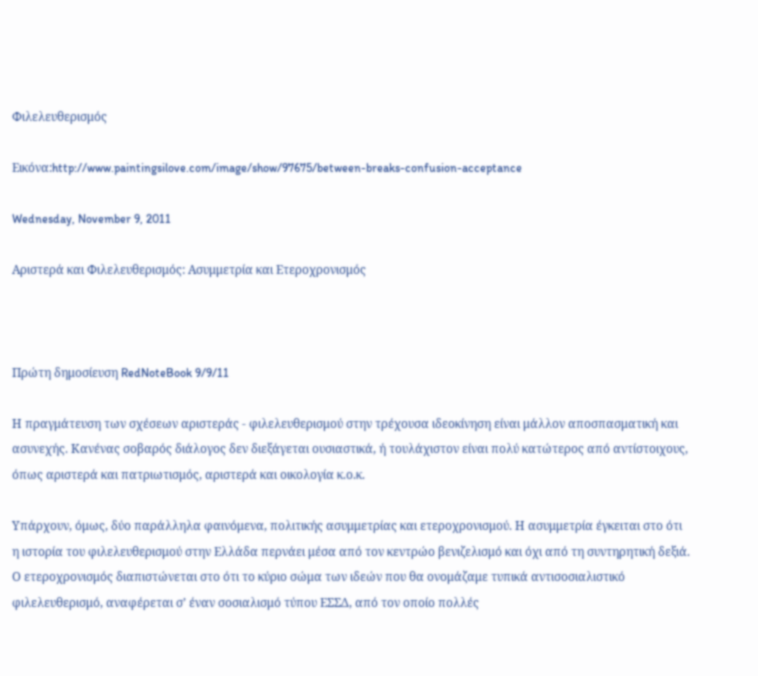Φιλελευθερισμός

Εικόνα:http://www.paintingsilove.com/image/show/97675/between-breaks-confusion-acceptance

Wednesday, November 9, 2011

Αριστερά και Φιλελευθερισμός: Ασυμμετρία και Ετεροχρονισμός



Πρώτη δημοσίευση RedNoteBook 9/9/11

Η πραγμάτευση των σχέσεων αριστεράς - φιλελευθερισμού στην τρέχουσα ιδεοκίνηση είναι μάλλον αποσπασματική και ασυνεχής. Κανένας σοβαρός διάλογος δεν διεξάγεται ουσιαστικά, ή τουλάχιστον είναι πολύ κατώτερος από αντίστοιχους, όπως αριστερά και πατριωτισμός, αριστερά και οικολογία κ.ο.κ.

Υπάρχουν, όμως, δύο παράλληλα φαινόμενα, πολιτικής ασυμμετρίας και ετεροχρονισμού. Η ασυμμετρία έγκειται στο ότι η ιστορία του φιλελευθερισμού στην Ελλάδα περνάει μέσα από τον κεντρώο βενιζελισμό και όχι από τη συντηρητική δεξιά. Ο ετεροχρονισμός διαπιστώνεται στο ότι το κύριο σώμα των ιδεών που θα ονομάζαμε τυπικά αντισοσιαλιστικό φιλελευθερισμό, αναφέρεται σ’ έναν σοσιαλισμό τύπου ΕΣΣΔ, από τον οποίο πολλές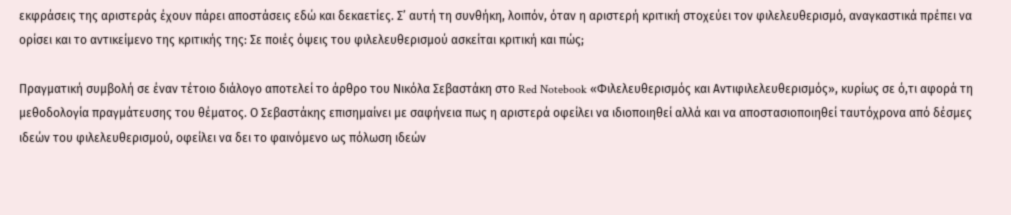εκφράσεις της αριστεράς έχουν πάρει αποστάσεις εδώ και δεκαετίες. Σ’ αυτή τη συνθήκη, λοιπόν, όταν η αριστερή κριτική στοχεύει τον φιλελευθερισμό, αναγκαστικά πρέπει να ορίσει και το αντικείμενο της κριτικής της: Σε ποιές όψεις του φιλελευθερισμού ασκείται κριτική και πώς;

Πραγματική συμβολή σε έναν τέτοιο διάλογο αποτελεί το άρθρο του Νικόλα Σεβαστάκη στο Red Notebook «Φιλελευθερισμός και Aντιφιλελευθερισμός», κυρίως σε ό,τι αφορά τη μεθοδολογία πραγμάτευσης του θέματος. Ο Σεβαστάκης επισημαίνει με σαφήνεια πως η αριστερά οφείλει να ιδιοποιηθεί αλλά και να αποστασιοποιηθεί ταυτόχρονα από δέσμες ιδεών του φιλελευθερισμού, οφείλει να δει το φαινόμενο ως πόλωση ιδεών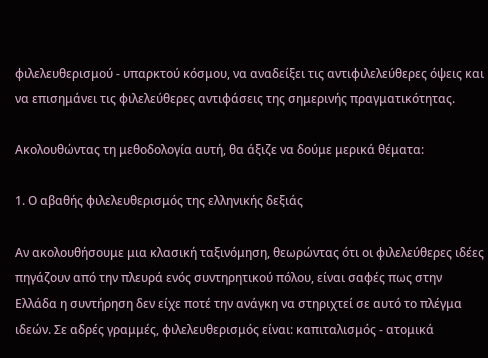φιλελευθερισμού - υπαρκτού κόσμου, να αναδείξει τις αντιφιλελεύθερες όψεις και να επισημάνει τις φιλελεύθερες αντιφάσεις της σημερινής πραγματικότητας.

Ακολουθώντας τη μεθοδολογία αυτή, θα άξιζε να δούμε μερικά θέματα:

1. Ο αβαθής φιλελευθερισμός της ελληνικής δεξιάς

Αν ακολουθήσουμε μια κλασική ταξινόμηση, θεωρώντας ότι οι φιλελεύθερες ιδέες πηγάζουν από την πλευρά ενός συντηρητικού πόλου, είναι σαφές πως στην Ελλάδα η συντήρηση δεν είχε ποτέ την ανάγκη να στηριχτεί σε αυτό το πλέγμα ιδεών. Σε αδρές γραμμές, φιλελευθερισμός είναι: καπιταλισμός - ατομικά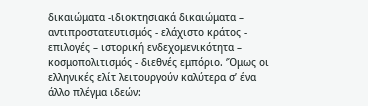δικαιώματα -ιδιοκτησιακά δικαιώματα – αντιπροστατευτισμός - ελάχιστο κράτος - επιλογές – ιστορική ενδεχομενικότητα – κοσμοπολιτισμός - διεθνές εμπόριο. ‘Όμως οι ελληνικές ελίτ λειτουργούν καλύτερα σ’ ένα άλλο πλέγμα ιδεών: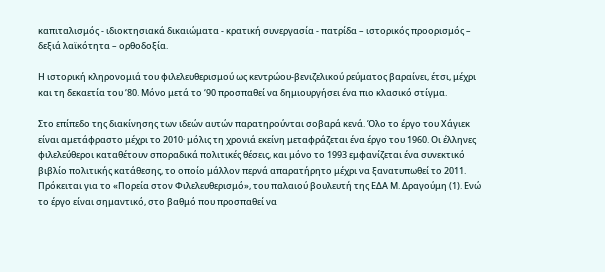καπιταλισμός - ιδιοκτησιακά δικαιώματα - κρατική συνεργασία - πατρίδα – ιστορικός προορισμός – δεξιά λαϊκότητα – ορθοδοξία.

Η ιστορική κληρονομιά του φιλελευθερισμού ως κεντρώου-βενιζελικού ρεύματος βαραίνει, έτσι, μέχρι και τη δεκαετία του ‘80. Μόνο μετά το ‘90 προσπαθεί να δημιουργήσει ένα πιο κλασικό στίγμα.

Στο επίπεδο της διακίνησης των ιδεών αυτών παρατηρούνται σοβαρά κενά. Όλο το έργο του Χάγιεκ είναι αμετάφραστο μέχρι το 2010· μόλις τη χρονιά εκείνη μεταφράζεται ένα έργο του 1960. Οι έλληνες φιλελεύθεροι καταθέτουν σποραδικά πολιτικές θέσεις, και μόνο το 1993 εμφανίζεται ένα συνεκτικό βιβλίο πολιτικής κατάθεσης, το οποίο μάλλον περνά απαρατήρητο μέχρι να ξανατυπωθεί το 2011. Πρόκειται για το «Πορεία στον Φιλελευθερισμό», του παλαιού βουλευτή της ΕΔΑ Μ. Δραγούμη (1). Ενώ το έργο είναι σημαντικό, στο βαθμό που προσπαθεί να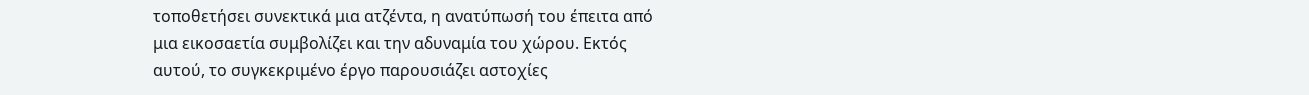τοποθετήσει συνεκτικά μια ατζέντα, η ανατύπωσή του έπειτα από μια εικοσαετία συμβολίζει και την αδυναμία του χώρου. Εκτός αυτού, το συγκεκριμένο έργο παρουσιάζει αστοχίες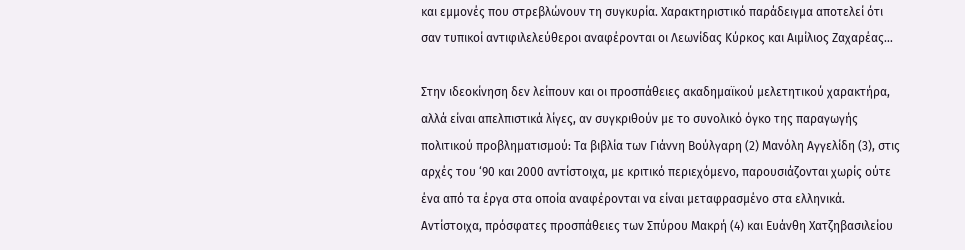και εμμονές που στρεβλώνουν τη συγκυρία. Χαρακτηριστικό παράδειγμα αποτελεί ότι σαν τυπικοί αντιφιλελεύθεροι αναφέρονται οι Λεωνίδας Κύρκος και Αιμίλιος Ζαχαρέας…

Στην ιδεοκίνηση δεν λείπουν και οι προσπάθειες ακαδημαϊκού μελετητικού χαρακτήρα, αλλά είναι απελπιστικά λίγες, αν συγκριθούν με το συνολικό όγκο της παραγωγής πολιτικού προβληματισμού: Τα βιβλία των Γιάννη Βούλγαρη (2) Μανόλη Αγγελίδη (3), στις αρχές του ‘90 και 2000 αντίστοιχα, με κριτικό περιεχόμενο, παρουσιάζονται χωρίς ούτε ένα από τα έργα στα οποία αναφέρονται να είναι μεταφρασμένο στα ελληνικά. Αντίστοιχα, πρόσφατες προσπάθειες των Σπύρου Μακρή (4) και Ευάνθη Χατζηβασιλείου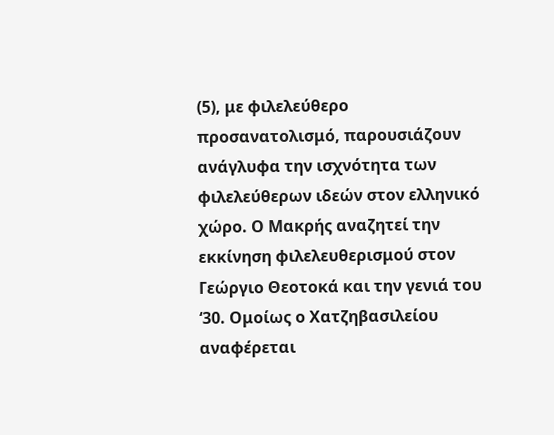(5), με φιλελεύθερο προσανατολισμό, παρουσιάζουν ανάγλυφα την ισχνότητα των φιλελεύθερων ιδεών στον ελληνικό χώρο. Ο Μακρής αναζητεί την εκκίνηση φιλελευθερισμού στον Γεώργιο Θεοτοκά και την γενιά του ‘30. Ομοίως ο Χατζηβασιλείου αναφέρεται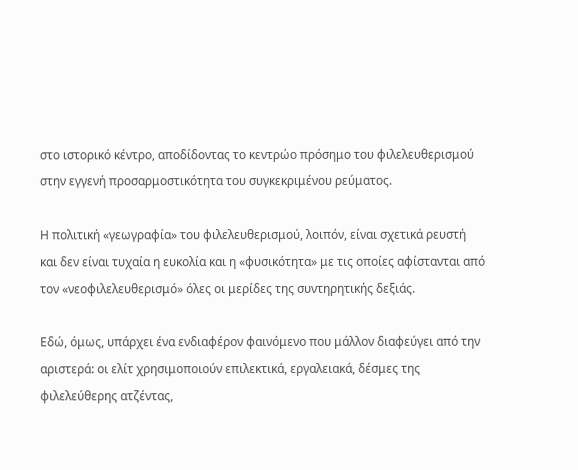στο ιστορικό κέντρο, αποδίδοντας το κεντρώο πρόσημο του φιλελευθερισμού στην εγγενή προσαρμοστικότητα του συγκεκριμένου ρεύματος.

Η πολιτική «γεωγραφία» του φιλελευθερισμού, λοιπόν, είναι σχετικά ρευστή και δεν είναι τυχαία η ευκολία και η «φυσικότητα» με τις οποίες αφίστανται από τον «νεοφιλελευθερισμό» όλες οι μερίδες της συντηρητικής δεξιάς.

Εδώ, όμως, υπάρχει ένα ενδιαφέρον φαινόμενο που μάλλον διαφεύγει από την αριστερά: οι ελίτ χρησιμοποιούν επιλεκτικά, εργαλειακά, δέσμες της φιλελεύθερης ατζέντας,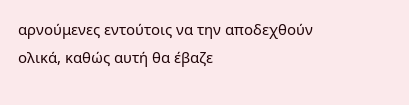αρνούμενες εντούτοις να την αποδεχθούν ολικά, καθώς αυτή θα έβαζε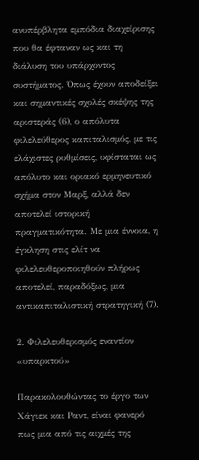ανυπέρβλητα εμπόδια διαχείρισης που θα έφταναν ως και τη διάλυση του υπάρχοντος συστήματος. Όπως έχουν αποδείξει και σημαντικές σχολές σκέψης της αριστεράς (6), ο απόλυτα φιλελεύθερος καπιταλισμός, με τις ελάχιστες ρυθμίσεις, υφίσταται ως απόλυτο και οριακό ερμηνευτικό σχήμα στον Μαρξ, αλλά δεν αποτελεί ιστορική πραγματικότητα. Με μια έννοια, η έγκληση στις ελίτ να φιλελευθεροποιηθούν πλήρως αποτελεί, παραδόξως, μια αντικαπιταλιστική στρατηγική (7).

2. Φιλελευθερισμός εναντίον «υπαρκτού»

Παρακολουθώντας το έργο των Χάγιεκ και Ραντ, είναι φανερό πως μια από τις αιχμές της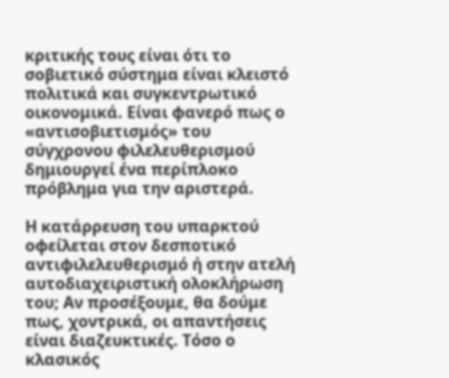κριτικής τους είναι ότι το σοβιετικό σύστημα είναι κλειστό πολιτικά και συγκεντρωτικό οικονομικά. Είναι φανερό πως ο «αντισοβιετισμός» του σύγχρονου φιλελευθερισμού δημιουργεί ένα περίπλοκο πρόβλημα για την αριστερά.

Η κατάρρευση του υπαρκτού οφείλεται στον δεσποτικό αντιφιλελευθερισμό ή στην ατελή αυτοδιαχειριστική ολοκλήρωση του; Αν προσέξουμε, θα δούμε πως, χοντρικά, οι απαντήσεις είναι διαζευκτικές. Τόσο ο κλασικός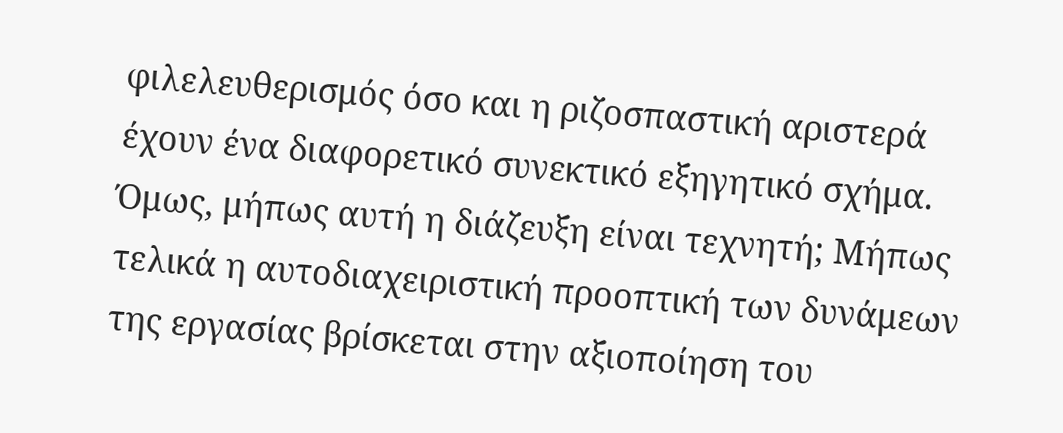φιλελευθερισμός όσο και η ριζοσπαστική αριστερά έχουν ένα διαφορετικό συνεκτικό εξηγητικό σχήμα. Όμως, μήπως αυτή η διάζευξη είναι τεχνητή; Μήπως τελικά η αυτοδιαχειριστική προοπτική των δυνάμεων της εργασίας βρίσκεται στην αξιοποίηση του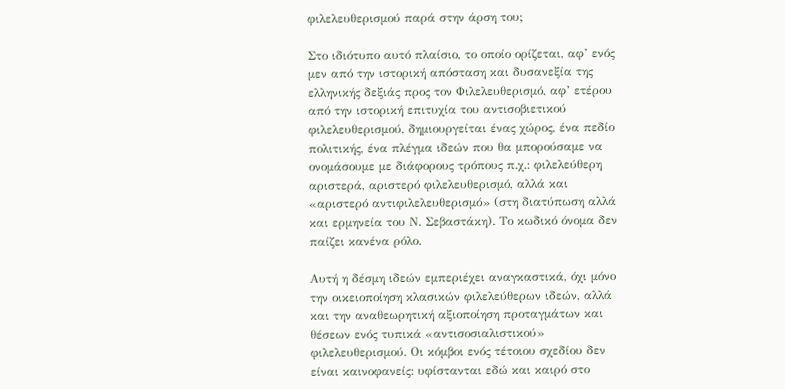φιλελευθερισμού παρά στην άρση του;

Στο ιδιότυπο αυτό πλαίσιο, το οποίο ορίζεται, αφ’ ενός μεν από την ιστορική απόσταση και δυσανεξία της ελληνικής δεξιάς προς τον Φιλελευθερισμό, αφ’ ετέρου από την ιστορική επιτυχία του αντισοβιετικού φιλελευθερισμού, δημιουργείται ένας χώρος, ένα πεδίο πολιτικής, ένα πλέγμα ιδεών που θα μπορούσαμε να ονομάσουμε με διάφορους τρόπους π.χ.: φιλελεύθερη αριστερά, αριστερό φιλελευθερισμό, αλλά και «αριστερό αντιφιλελευθερισμό» (στη διατύπωση αλλά και ερμηνεία του Ν. Σεβαστάκη). Το κωδικό όνομα δεν παίζει κανένα ρόλο.

Αυτή η δέσμη ιδεών εμπεριέχει αναγκαστικά, όχι μόνο την οικειοποίηση κλασικών φιλελεύθερων ιδεών, αλλά και την αναθεωρητική αξιοποίηση προταγμάτων και θέσεων ενός τυπικά «αντισοσιαλιστικού» φιλελευθερισμού. Οι κόμβοι ενός τέτοιου σχεδίου δεν είναι καινοφανείς: υφίστανται εδώ και καιρό στο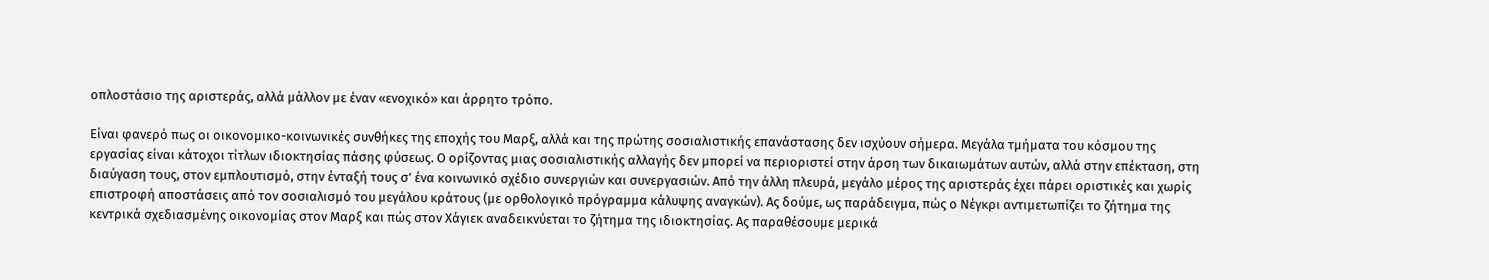οπλοστάσιο της αριστεράς, αλλά μάλλον με έναν «ενοχικό» και άρρητο τρόπο.

Είναι φανερό πως οι οικονομικο-κοινωνικές συνθήκες της εποχής του Μαρξ, αλλά και της πρώτης σοσιαλιστικής επανάστασης δεν ισχύουν σήμερα. Μεγάλα τμήματα του κόσμου της εργασίας είναι κάτοχοι τίτλων ιδιοκτησίας πάσης φύσεως. Ο ορίζοντας μιας σοσιαλιστικής αλλαγής δεν μπορεί να περιοριστεί στην άρση των δικαιωμάτων αυτών, αλλά στην επέκταση, στη διαύγαση τους, στον εμπλουτισμό, στην ένταξή τους σ’ ένα κοινωνικό σχέδιο συνεργιών και συνεργασιών. Από την άλλη πλευρά, μεγάλο μέρος της αριστεράς έχει πάρει οριστικές και χωρίς επιστροφή αποστάσεις από τον σοσιαλισμό του μεγάλου κράτους (με ορθολογικό πρόγραμμα κάλυψης αναγκών). Ας δούμε, ως παράδειγμα, πώς ο Νέγκρι αντιμετωπίζει το ζήτημα της κεντρικά σχεδιασμένης οικονομίας στον Μαρξ και πώς στον Χάγιεκ αναδεικνύεται το ζήτημα της ιδιοκτησίας. Ας παραθέσουμε μερικά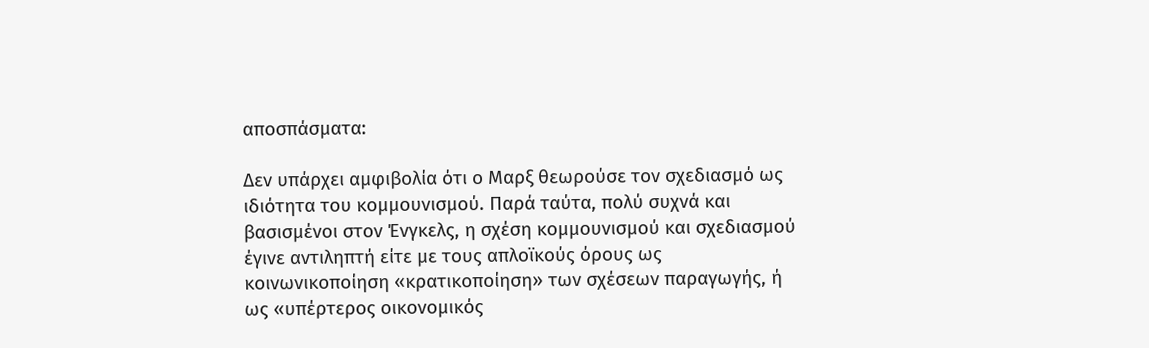αποσπάσματα:

Δεν υπάρχει αμφιβολία ότι ο Μαρξ θεωρούσε τον σχεδιασμό ως ιδιότητα του κομμουνισμού. Παρά ταύτα, πολύ συχνά και βασισμένοι στον Ένγκελς, η σχέση κομμουνισμού και σχεδιασμού έγινε αντιληπτή είτε με τους απλοϊκούς όρους ως κοινωνικοποίηση «κρατικοποίηση» των σχέσεων παραγωγής, ή ως «υπέρτερος οικονομικός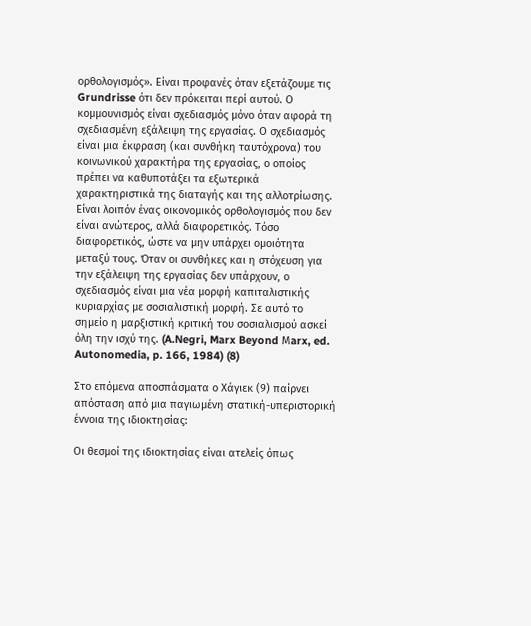ορθολογισμός». Είναι προφανές όταν εξετάζουμε τις Grundrisse ότι δεν πρόκειται περί αυτού. Ο κομμουνισμός είναι σχεδιασμός μόνο όταν αφορά τη σχεδιασμένη εξάλειψη της εργασίας. Ο σχεδιασμός είναι μια έκφραση (και συνθήκη ταυτόχρονα) του κοινωνικού χαρακτήρα της εργασίας, ο οποίος πρέπει να καθυποτάξει τα εξωτερικά χαρακτηριστικά της διαταγής και της αλλοτρίωσης. Είναι λοιπόν ένας οικονομικός ορθολογισμός που δεν είναι ανώτερος, αλλά διαφορετικός. Τόσο διαφορετικός, ώστε να μην υπάρχει ομοιότητα μεταξύ τους. Όταν οι συνθήκες και η στόχευση για την εξάλειψη της εργασίας δεν υπάρχουν, ο σχεδιασμός είναι μια νέα μορφή καπιταλιστικής κυριαρχίας με σοσιαλιστική μορφή. Σε αυτό το σημείο η μαρξιστική κριτική του σοσιαλισμού ασκεί όλη την ισχύ της. (A.Negri, Marx Beyond Μarx, ed. Autonomedia, p. 166, 1984) (8)

Στο επόμενα αποσπάσματα ο Χάγιεκ (9) παίρνει απόσταση από μια παγιωμένη στατική-υπεριστορική έννοια της ιδιοκτησίας:

Οι θεσμοί της ιδιοκτησίας είναι ατελείς όπως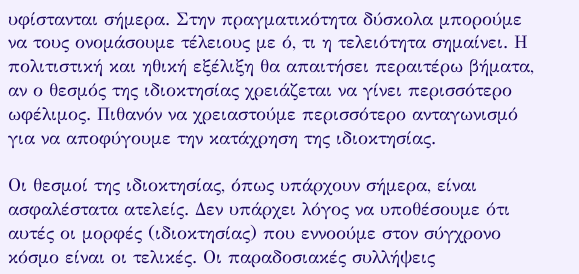υφίστανται σήμερα. Στην πραγματικότητα δύσκολα μπορούμε να τους ονομάσουμε τέλειους με ό, τι η τελειότητα σημαίνει. Η πολιτιστική και ηθική εξέλιξη θα απαιτήσει περαιτέρω βήματα, αν ο θεσμός της ιδιοκτησίας χρειάζεται να γίνει περισσότερο ωφέλιμος. Πιθανόν να χρειαστούμε περισσότερο ανταγωνισμό για να αποφύγουμε την κατάχρηση της ιδιοκτησίας.

Οι θεσμοί της ιδιοκτησίας, όπως υπάρχουν σήμερα, είναι ασφαλέστατα ατελείς. Δεν υπάρχει λόγος να υποθέσουμε ότι αυτές οι μορφές (ιδιοκτησίας) που εννοούμε στον σύγχρονο κόσμο είναι οι τελικές. Οι παραδοσιακές συλλήψεις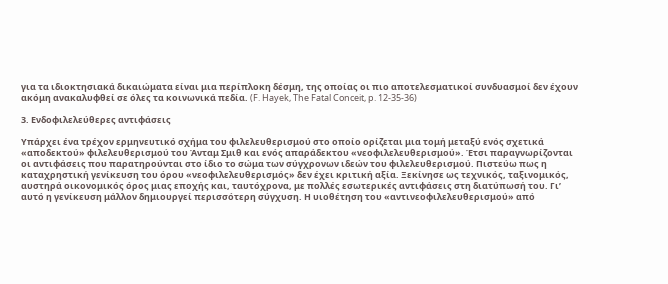για τα ιδιοκτησιακά δικαιώματα είναι μια περίπλοκη δέσμη, της οποίας οι πιο αποτελεσματικοί συνδυασμοί δεν έχουν ακόμη ανακαλυφθεί σε όλες τα κοινωνικά πεδία. (F. Hayek, The Fatal Conceit, p. 12-35-36)

3. Ενδοφιλελεύθερες αντιφάσεις

Υπάρχει ένα τρέχον ερμηνευτικό σχήμα του φιλελευθερισμού στο οποίο ορίζεται μια τομή μεταξύ ενός σχετικά «αποδεκτού» φιλελευθερισμού του Άνταμ Σμιθ και ενός απαράδεκτου «νεοφιλελευθερισμού». Έτσι παραγνωρίζονται οι αντιφάσεις που παρατηρούνται στο ίδιο το σώμα των σύγχρονων ιδεών του φιλελευθερισμού. Πιστεύω πως η καταχρηστική γενίκευση του όρου «νεοφιλελευθερισμός» δεν έχει κριτική αξία. Ξεκίνησε ως τεχνικός, ταξινομικός, αυστηρά οικονομικός όρος μιας εποχής και, ταυτόχρονα, με πολλές εσωτερικές αντιφάσεις στη διατύπωσή του. Γι’ αυτό η γενίκευση μάλλον δημιουργεί περισσότερη σύγχυση. Η υιοθέτηση του «αντινεοφιλελευθερισμού» από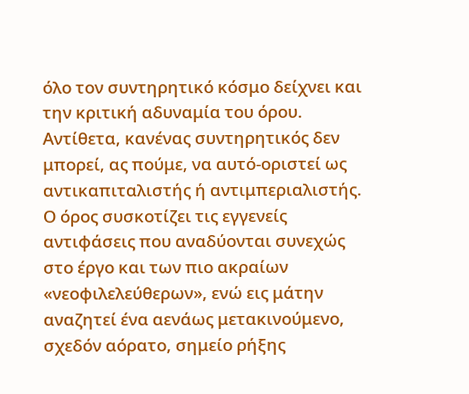όλο τον συντηρητικό κόσμο δείχνει και την κριτική αδυναμία του όρου. Αντίθετα, κανένας συντηρητικός δεν μπορεί, ας πούμε, να αυτό-οριστεί ως αντικαπιταλιστής ή αντιμπεριαλιστής. Ο όρος συσκοτίζει τις εγγενείς αντιφάσεις που αναδύονται συνεχώς στο έργο και των πιο ακραίων «νεοφιλελεύθερων», ενώ εις μάτην αναζητεί ένα αενάως μετακινούμενο, σχεδόν αόρατο, σημείο ρήξης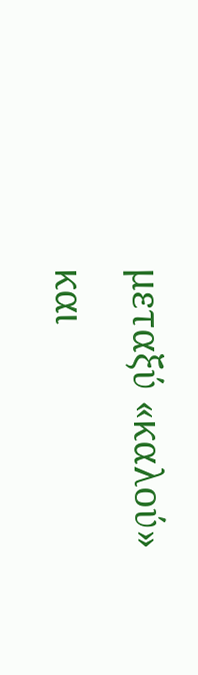μεταξύ «καλού» και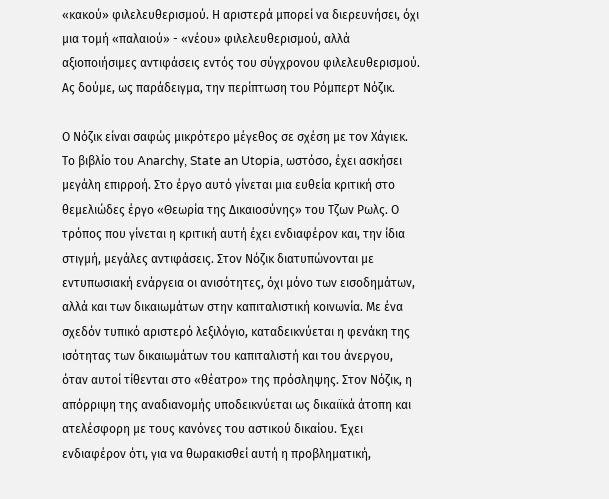«κακού» φιλελευθερισμού. Η αριστερά μπορεί να διερευνήσει, όχι μια τομή «παλαιού» - «νέου» φιλελευθερισμού, αλλά αξιοποιήσιμες αντιφάσεις εντός του σύγχρονου φιλελευθερισμού. Ας δούμε, ως παράδειγμα, την περίπτωση του Ρόμπερτ Νόζικ.

Ο Νόζικ είναι σαφώς μικρότερο μέγεθος σε σχέση με τον Χάγιεκ. Το βιβλίο του Anarchy, State an Utopia, ωστόσο, έχει ασκήσει μεγάλη επιρροή. Στο έργο αυτό γίνεται μια ευθεία κριτική στο θεμελιώδες έργο «Θεωρία της Δικαιοσύνης» του Τζων Ρωλς. Ο τρόπος που γίνεται η κριτική αυτή έχει ενδιαφέρον και, την ίδια στιγμή, μεγάλες αντιφάσεις. Στον Νόζικ διατυπώνονται με εντυπωσιακή ενάργεια οι ανισότητες, όχι μόνο των εισοδημάτων, αλλά και των δικαιωμάτων στην καπιταλιστική κοινωνία. Με ένα σχεδόν τυπικό αριστερό λεξιλόγιο, καταδεικνύεται η φενάκη της ισότητας των δικαιωμάτων του καπιταλιστή και του άνεργου, όταν αυτοί τίθενται στο «θέατρο» της πρόσληψης. Στον Νόζικ, η απόρριψη της αναδιανομής υποδεικνύεται ως δικαιϊκά άτοπη και ατελέσφορη με τους κανόνες του αστικού δικαίου. Έχει ενδιαφέρον ότι, για να θωρακισθεί αυτή η προβληματική,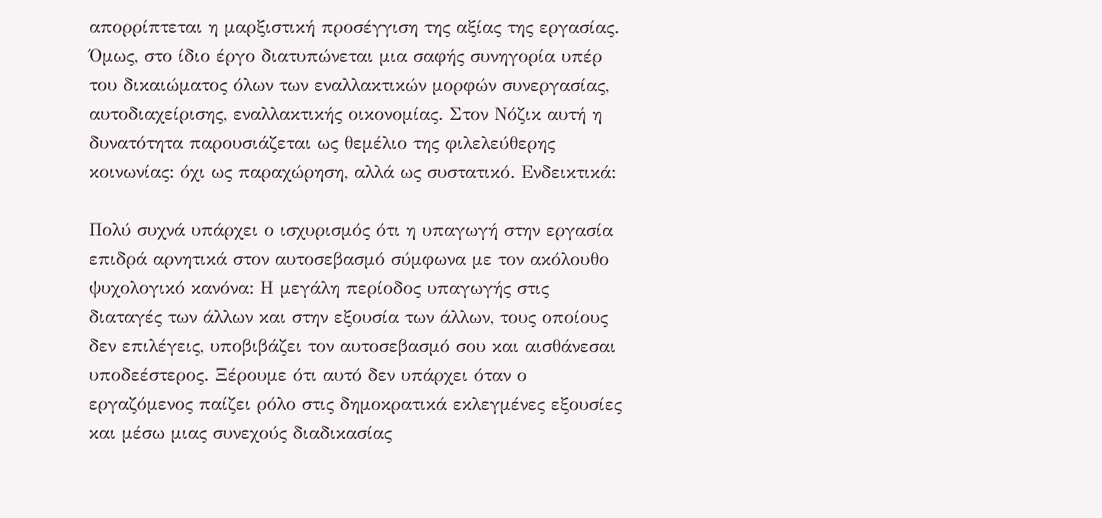απορρίπτεται η μαρξιστική προσέγγιση της αξίας της εργασίας. Όμως, στο ίδιο έργο διατυπώνεται μια σαφής συνηγορία υπέρ του δικαιώματος όλων των εναλλακτικών μορφών συνεργασίας, αυτοδιαχείρισης, εναλλακτικής οικονομίας. Στον Νόζικ αυτή η δυνατότητα παρουσιάζεται ως θεμέλιο της φιλελεύθερης κοινωνίας: όχι ως παραχώρηση, αλλά ως συστατικό. Ενδεικτικά:

Πολύ συχνά υπάρχει ο ισχυρισμός ότι η υπαγωγή στην εργασία επιδρά αρνητικά στον αυτοσεβασμό σύμφωνα με τον ακόλουθο ψυχολογικό κανόνα: Η μεγάλη περίοδος υπαγωγής στις διαταγές των άλλων και στην εξουσία των άλλων, τους οποίους δεν επιλέγεις, υποβιβάζει τον αυτοσεβασμό σου και αισθάνεσαι υποδεέστερος. Ξέρουμε ότι αυτό δεν υπάρχει όταν ο εργαζόμενος παίζει ρόλο στις δημοκρατικά εκλεγμένες εξουσίες και μέσω μιας συνεχούς διαδικασίας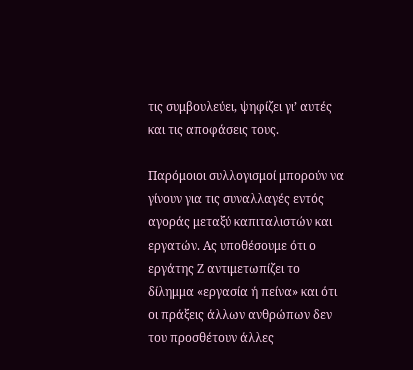τις συμβουλεύει, ψηφίζει γι’ αυτές και τις αποφάσεις τους.

Παρόμοιοι συλλογισμοί μπορούν να γίνουν για τις συναλλαγές εντός αγοράς μεταξύ καπιταλιστών και εργατών. Ας υποθέσουμε ότι ο εργάτης Ζ αντιμετωπίζει το δίλημμα «εργασία ή πείνα» και ότι οι πράξεις άλλων ανθρώπων δεν του προσθέτουν άλλες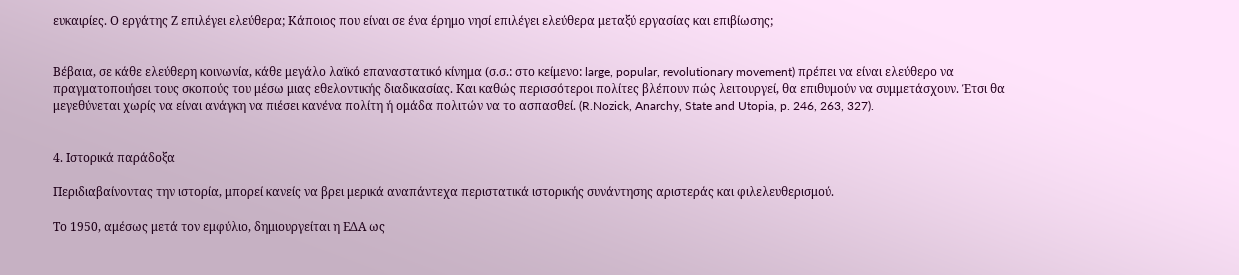ευκαιρίες. Ο εργάτης Ζ επιλέγει ελεύθερα; Κάποιος που είναι σε ένα έρημο νησί επιλέγει ελεύθερα μεταξύ εργασίας και επιβίωσης;


Βέβαια, σε κάθε ελεύθερη κοινωνία, κάθε μεγάλο λαϊκό επαναστατικό κίνημα (σ.σ.: στο κείμενο: large, popular, revolutionary movement) πρέπει να είναι ελεύθερο να πραγματοποιήσει τους σκοπούς του μέσω μιας εθελοντικής διαδικασίας. Και καθώς περισσότεροι πολίτες βλέπουν πώς λειτουργεί, θα επιθυμούν να συμμετάσχουν. Έτσι θα μεγεθύνεται χωρίς να είναι ανάγκη να πιέσει κανένα πολίτη ή ομάδα πολιτών να το ασπασθεί. (R.Nozick, Anarchy, State and Utopia, p. 246, 263, 327).


4. Ιστορικά παράδοξα

Περιδιαβαίνοντας την ιστορία, μπορεί κανείς να βρει μερικά αναπάντεχα περιστατικά ιστορικής συνάντησης αριστεράς και φιλελευθερισμού.

Το 1950, αμέσως μετά τον εμφύλιο, δημιουργείται η ΕΔΑ ως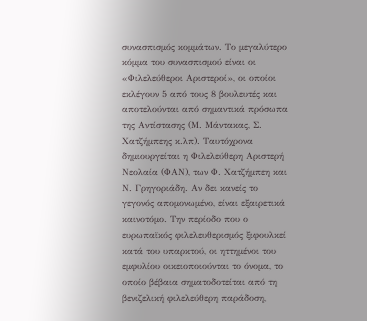συνασπισμός κομμάτων. Το μεγαλύτερο κόμμα του συνασπισμού είναι οι «Φιλελεύθεροι Αριστεροί», οι οποίοι εκλέγουν 5 από τους 8 βουλευτές και αποτελούνται από σημαντικά πρόσωπα της Αντίστασης (Μ. Μάντακας, Σ. Χατζήμπεης κ.λπ). Ταυτόχρονα δημιουργείται η Φιλελεύθερη Αριστερή Νεολαία (ΦΑΝ), των Φ. Χατζήμπεη και Ν. Γρηγοριάδη. Αν δει κανείς το γεγονός απομονωμένο, είναι εξαιρετικά καινοτόμο. Την περίοδο που ο ευρωπαϊκός φιλελευθερισμός ξιφουλκεί κατά του υπαρκτού, οι ηττημένοι του εμφυλίου οικειοποιούνται το όνομα, το οποίο βέβαια σηματοδοτείται από τη βενιζελική φιλελεύθερη παράδοση,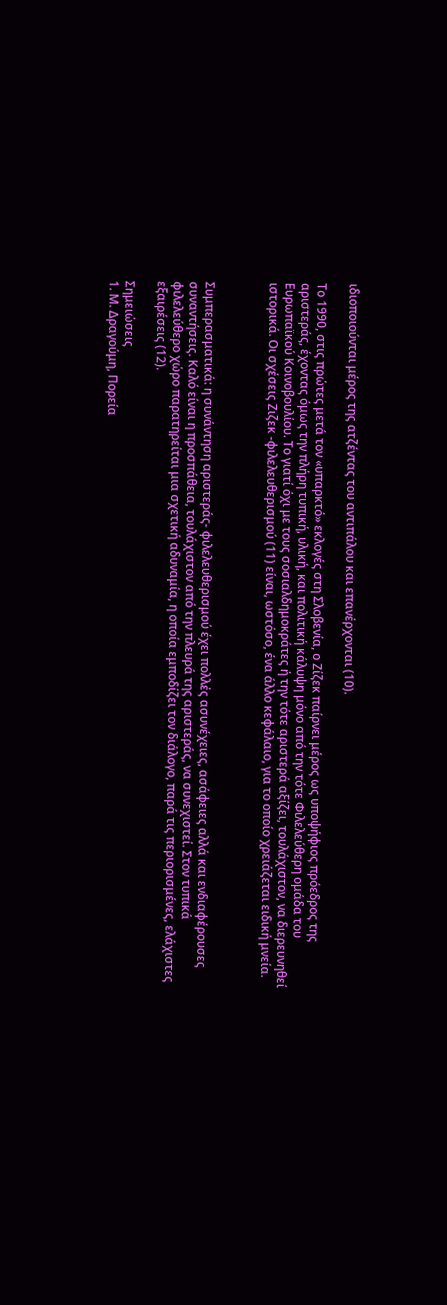ιδιοποιούνται μέρος της ατζέντας του αντιπάλου και επανέρχονται (10).

Το 1990, στις πρώτες μετά τον «υπαρκτό» εκλογές στη Σλοβενία, ο Ζίζεκ παίρνει μέρος ως υποψήφιος πρόεδρος της αριστεράς, έχοντας όμως την πλήρη τυπική, υλική, και πολιτική κάλυψη μόνο από την τότε Φιλελεύθερη ομάδα του Ευρωπαϊκού Κοινοβουλίου. Το γιατί όχι με τους σοσιαλδημοκράτες ή την τότε αριστερά αξίζει, τουλάχιστον, να διερευνηθεί ιστορικά. Οι σχέσεις Ζιζεκ -φιλελευθερισμού (11) είναι, ωστόσο, ένα άλλο κεφάλαιο, για το οποίο χρειάζεται ειδική μνεία.



Συμπερασματικά: η συνάντηση αριστεράς- φιλελευθερισμού έχει πολλές ασυνέχειες, ασάφειες αλλά και ενδιαφέρουσες συναντήσεις. Καλό είναι η προσπάθεια, τουλάχιστον από την πλευρά της αριστεράς, να συνεχιστεί. Στον τυπικά φιλελεύθερο χώρο παρατηρείται μια σχετική αδυναμία, η οποία εμποδίζει τον διάλογο, παρά τις περιορισμένες, ελάχιστες εξαιρέσεις (12).

Σημειώσεις
1. Μ. Δραγούμη, Πορεία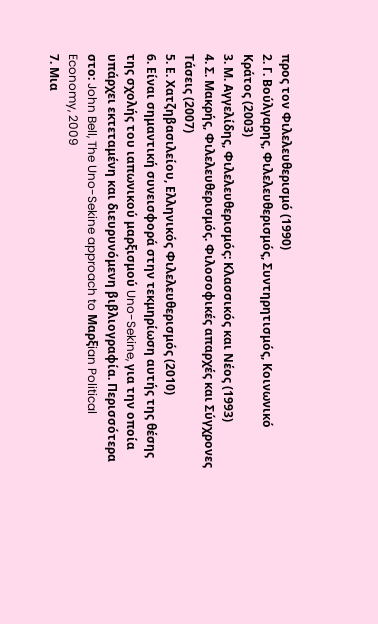προς τον Φιλελευθερισμό (1990)
2. Γ. Βούλγαρης, Φιλελευθερισμός, Συντηρητισμός, Κοινωνικό Κράτος (2003)
3. Μ. Αγγελίδης, Φιλελευθερισμός: Κλασσικός και Νέος (1993)
4. Σ. Μακρής, Φιλελευθερισμός. Φιλοσοφικές απαρχές και Σύγχρονες Τάσεις (2007)
5. Ε. Χατζηβασιλείου, Ελληνικός Φιλελευθερισμός (2010)
6. Είναι σημαντική συνεισφορά στην τεκμηρίωση αυτής της θέσης της σχολής του ιαπωνικού μαρξισμού Uno-Sekine, για την οποία υπάρχει εκτεταμένη και διευρυνόμενη βιβλιογραφία. Περισσότερα στο: John Bell, The Uno-Sekine approach to Μαρξian Political Economy, 2009
7. Μια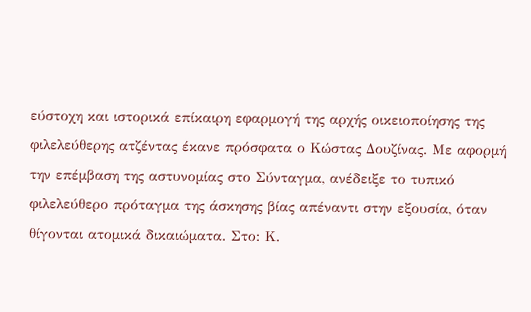εύστοχη και ιστορικά επίκαιρη εφαρμογή της αρχής οικειοποίησης της φιλελεύθερης ατζέντας έκανε πρόσφατα ο Κώστας Δουζίνας. Με αφορμή την επέμβαση της αστυνομίας στο Σύνταγμα, ανέδειξε το τυπικό φιλελεύθερο πρόταγμα της άσκησης βίας απέναντι στην εξουσία, όταν θίγονται ατομικά δικαιώματα. Στο: Κ.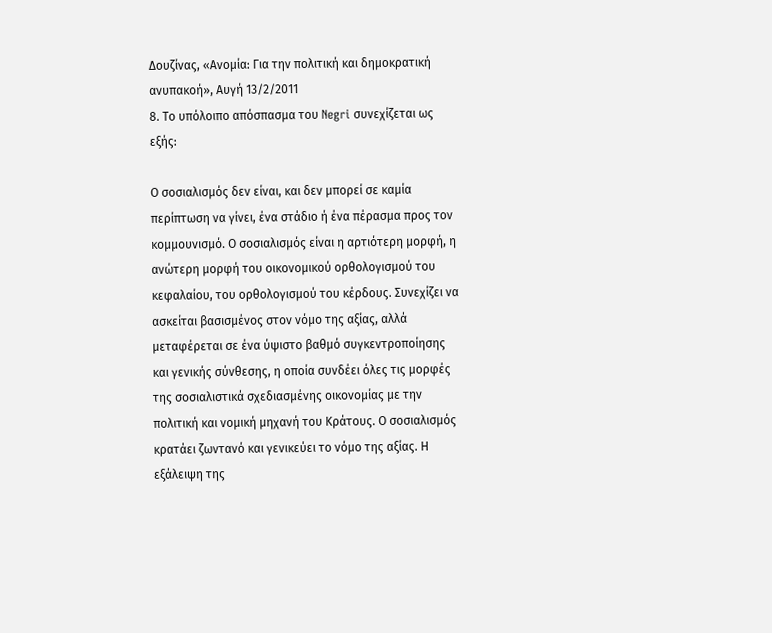Δουζίνας, «Ανομία: Για την πολιτική και δημοκρατική ανυπακοή», Αυγή 13/2/2011
8. Το υπόλοιπο απόσπασμα του Negri συνεχίζεται ως εξής:

Ο σοσιαλισμός δεν είναι, και δεν μπορεί σε καμία περίπτωση να γίνει, ένα στάδιο ή ένα πέρασμα προς τον κομμουνισμό. Ο σοσιαλισμός είναι η αρτιότερη μορφή, η ανώτερη μορφή του οικονομικού ορθολογισμού του κεφαλαίου, του ορθολογισμού του κέρδους. Συνεχίζει να ασκείται βασισμένος στον νόμο της αξίας, αλλά μεταφέρεται σε ένα ύψιστο βαθμό συγκεντροποίησης και γενικής σύνθεσης, η οποία συνδέει όλες τις μορφές της σοσιαλιστικά σχεδιασμένης οικονομίας με την πολιτική και νομική μηχανή του Κράτους. Ο σοσιαλισμός κρατάει ζωντανό και γενικεύει το νόμο της αξίας. Η εξάλειψη της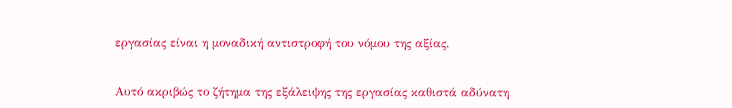εργασίας είναι η μοναδική αντιστροφή του νόμου της αξίας.


Αυτό ακριβώς το ζήτημα της εξάλειψης της εργασίας καθιστά αδύνατη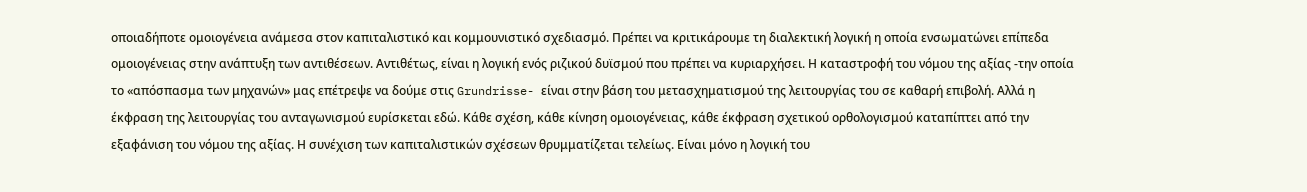οποιαδήποτε ομοιογένεια ανάμεσα στον καπιταλιστικό και κομμουνιστικό σχεδιασμό. Πρέπει να κριτικάρουμε τη διαλεκτική λογική η οποία ενσωματώνει επίπεδα ομοιογένειας στην ανάπτυξη των αντιθέσεων. Αντιθέτως, είναι η λογική ενός ριζικού δυϊσμού που πρέπει να κυριαρχήσει. Η καταστροφή του νόμου της αξίας -την οποία το «απόσπασμα των μηχανών» μας επέτρεψε να δούμε στις Grundrisse- είναι στην βάση του μετασχηματισμού της λειτουργίας του σε καθαρή επιβολή. Αλλά η έκφραση της λειτουργίας του ανταγωνισμού ευρίσκεται εδώ. Κάθε σχέση, κάθε κίνηση ομοιογένειας, κάθε έκφραση σχετικού ορθολογισμού καταπίπτει από την εξαφάνιση του νόμου της αξίας. Η συνέχιση των καπιταλιστικών σχέσεων θρυμματίζεται τελείως. Είναι μόνο η λογική του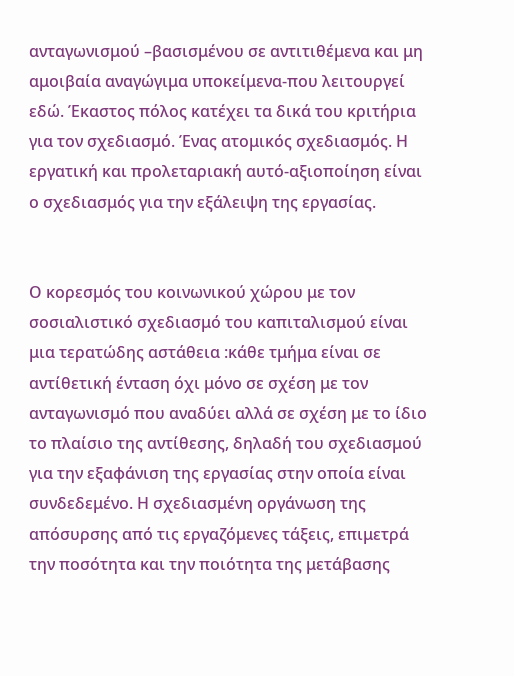ανταγωνισμού –βασισμένου σε αντιτιθέμενα και μη αμοιβαία αναγώγιμα υποκείμενα-που λειτουργεί εδώ. Έκαστος πόλος κατέχει τα δικά του κριτήρια για τον σχεδιασμό. Ένας ατομικός σχεδιασμός. Η εργατική και προλεταριακή αυτό-αξιοποίηση είναι ο σχεδιασμός για την εξάλειψη της εργασίας.


Ο κορεσμός του κοινωνικού χώρου με τον σοσιαλιστικό σχεδιασμό του καπιταλισμού είναι μια τερατώδης αστάθεια :κάθε τμήμα είναι σε αντίθετική ένταση όχι μόνο σε σχέση με τον ανταγωνισμό που αναδύει αλλά σε σχέση με το ίδιο το πλαίσιο της αντίθεσης, δηλαδή του σχεδιασμού για την εξαφάνιση της εργασίας στην οποία είναι συνδεδεμένο. Η σχεδιασμένη οργάνωση της απόσυρσης από τις εργαζόμενες τάξεις, επιμετρά την ποσότητα και την ποιότητα της μετάβασης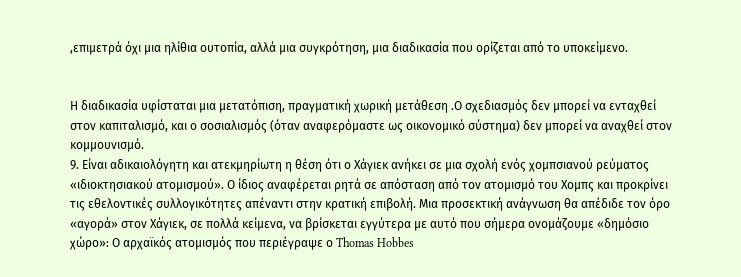,επιμετρά όχι μια ηλίθια ουτοπία, αλλά μια συγκρότηση, μια διαδικασία που ορίζεται από το υποκείμενο.


Η διαδικασία υφίσταται μια μετατόπιση, πραγματική χωρική μετάθεση .Ο σχεδιασμός δεν μπορεί να ενταχθεί στον καπιταλισμό, και ο σοσιαλισμός (όταν αναφερόμαστε ως οικονομικό σύστημα) δεν μπορεί να αναχθεί στον κομμουνισμό.
9. Είναι αδικαιολόγητη και ατεκμηρίωτη η θέση ότι ο Χάγιεκ ανήκει σε μια σχολή ενός χομπσιανού ρεύματος «ιδιοκτησιακού ατομισμού». Ο ίδιος αναφέρεται ρητά σε απόσταση από τον ατομισμό του Χομπς και προκρίνει τις εθελοντικές συλλογικότητες απέναντι στην κρατική επιβολή. Μια προσεκτική ανάγνωση θα απέδιδε τον όρο «αγορά» στον Χάγιεκ, σε πολλά κείμενα, να βρίσκεται εγγύτερα με αυτό που σήμερα ονομάζουμε «δημόσιο χώρο»: Ο αρχαϊκός ατομισμός που περιέγραψε ο Thomas Hobbes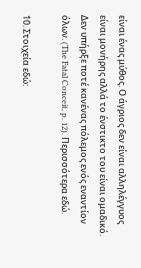είναι ένας μύθος. Ο άγριος δεν είναι αλληλέγγυος είναι μονήρης αλλά το ένστικτο του είναι ομαδικό. Δεν υπήρξε ποτέ κανένας πόλεμος ενός εναντίον όλων. (The Fatal Conceit, p. 12). Περισσότερα εδώ.

10. Στοιχεία εδώ: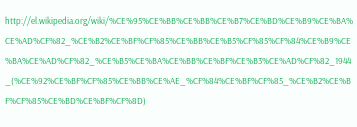http://el.wikipedia.org/wiki/%CE%95%CE%BB%CE%BB%CE%B7%CE%BD%CE%B9%CE%BA%CE%AD%CF%82_%CE%B2%CE%BF%CF%85%CE%BB%CE%B5%CF%85%CF%84%CE%B9%CE%BA%CE%AD%CF%82_%CE%B5%CE%BA%CE%BB%CE%BF%CE%B3%CE%AD%CF%82_1944_(%CE%92%CE%BF%CF%85%CE%BB%CE%AE_%CF%84%CE%BF%CF%85_%CE%B2%CE%BF%CF%85%CE%BD%CE%BF%CF%8D)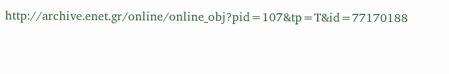http://archive.enet.gr/online/online_obj?pid=107&tp=T&id=77170188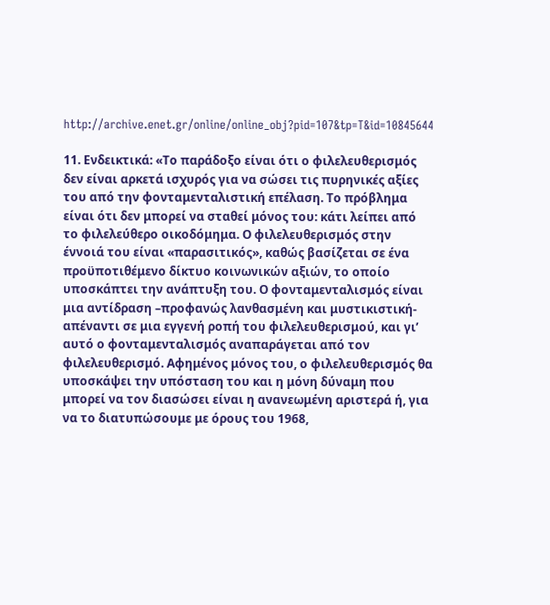http://archive.enet.gr/online/online_obj?pid=107&tp=T&id=10845644

11. Ενδεικτικά: «Το παράδοξο είναι ότι ο φιλελευθερισμός δεν είναι αρκετά ισχυρός για να σώσει τις πυρηνικές αξίες του από την φονταμενταλιστική επέλαση. Το πρόβλημα είναι ότι δεν μπορεί να σταθεί μόνος του: κάτι λείπει από το φιλελεύθερο οικοδόμημα. Ο φιλελευθερισμός στην έννοιά του είναι «παρασιτικός», καθώς βασίζεται σε ένα προϋποτιθέμενο δίκτυο κοινωνικών αξιών, το οποίο υποσκάπτει την ανάπτυξη του. Ο φονταμενταλισμός είναι μια αντίδραση –προφανώς λανθασμένη και μυστικιστική- απέναντι σε μια εγγενή ροπή του φιλελευθερισμού, και γι’ αυτό ο φονταμενταλισμός αναπαράγεται από τον φιλελευθερισμό. Αφημένος μόνος του, ο φιλελευθερισμός θα υποσκάψει την υπόσταση του και η μόνη δύναμη που μπορεί να τον διασώσει είναι η ανανεωμένη αριστερά ή, για να το διατυπώσουμε με όρους του 1968,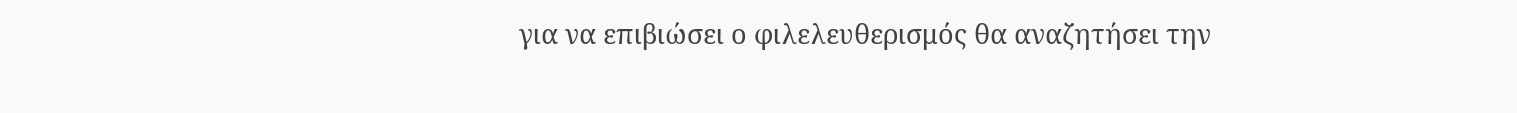για να επιβιώσει ο φιλελευθερισμός θα αναζητήσει την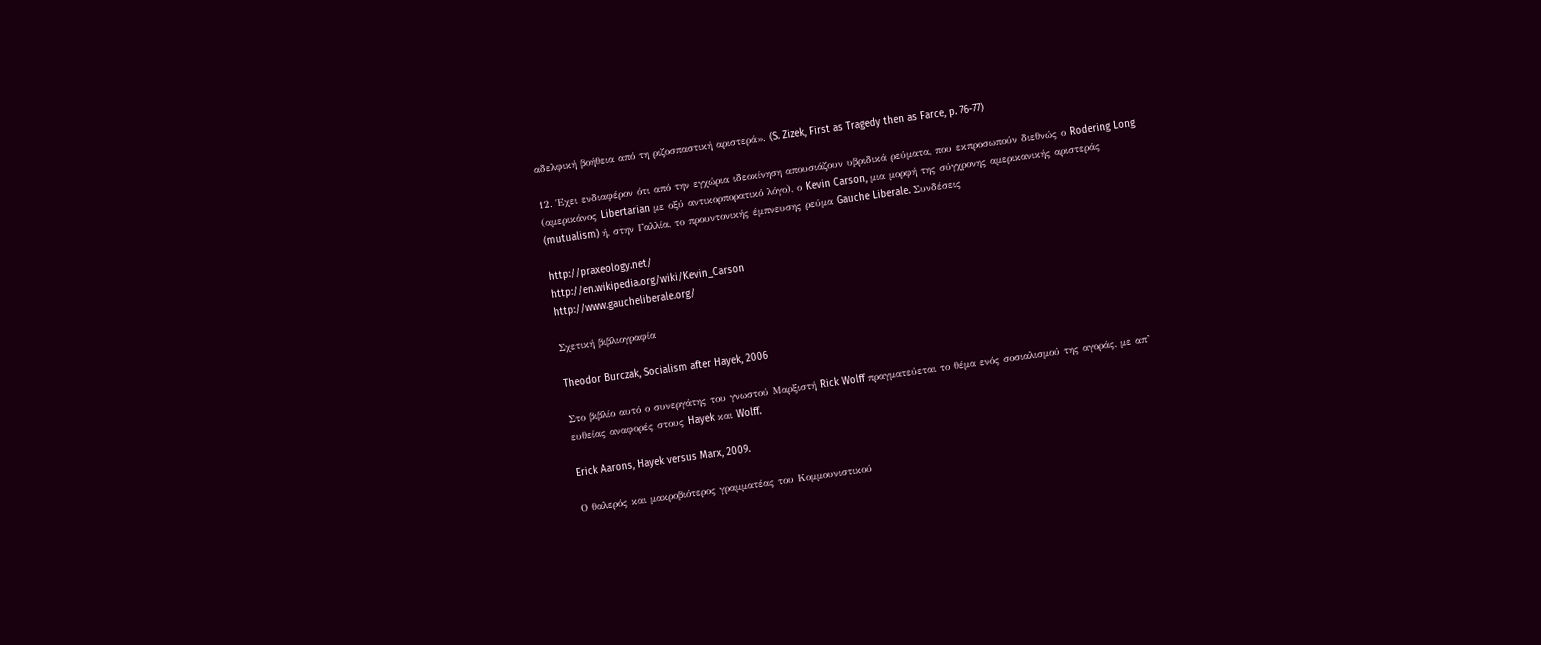αδελφική βοήθεια από τη ριζοσπαστική αριστερά». (S. Zizek, First as Tragedy then as Farce, p. 76-77)

12. Έχει ενδιαφέρον ότι από την εγχώρια ιδεοκίνηση απουσιάζουν υβριδικά ρεύματα, που εκπροσωπούν διεθνώς ο Rodering Long (αμερικάνος Libertarian με οξύ αντικορπορατικό λόγο), ο Kevin Carson, μια μορφή της σύγχρονης αμερικανικής αριστεράς (mutualism) ή, στην Γαλλία, το προυντονικής έμπνευσης ρεύμα Gauche Liberale. Συνδέσεις

http://praxeology.net/
http://en.wikipedia.org/wiki/Kevin_Carson
http://www.gaucheliberale.org/

Σχετική βιβλιογραφία

Theodor Burczak, Socialism after Hayek, 2006

Στο βιβλίο αυτό ο συνεργάτης του γνωστού Μαρξιστή Rick Wolff πραγματεύεται το θέμα ενός σοσιαλισμού της αγοράς, με απ’ ευθείας αναφορές στους Hayek και Wolff.

Erick Aarons, Hayek versus Marx, 2009.

Ο θαλερός και μακροβιότερος γραμματέας του Κομμουνιστικού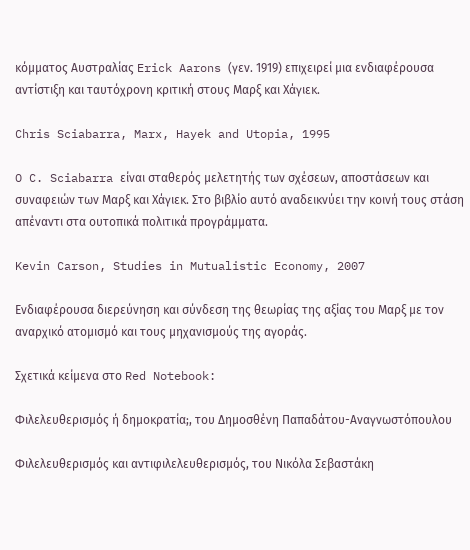κόμματος Αυστραλίας Erick Aarons (γεν. 1919) επιχειρεί μια ενδιαφέρουσα αντίστιξη και ταυτόχρονη κριτική στους Μαρξ και Χάγιεκ.

Chris Sciabarra, Marx, Hayek and Utopia, 1995

O C. Sciabarra είναι σταθερός μελετητής των σχέσεων, αποστάσεων και συναφειών των Μαρξ και Χάγιεκ. Στο βιβλίο αυτό αναδεικνύει την κοινή τους στάση απέναντι στα ουτοπικά πολιτικά προγράμματα.

Kevin Carson, Studies in Mutualistic Economy, 2007

Ενδιαφέρουσα διερεύνηση και σύνδεση της θεωρίας της αξίας του Μαρξ με τον αναρχικό ατομισμό και τους μηχανισμούς της αγοράς.

Σχετικά κείμενα στο Red Notebook:

Φιλελευθερισμός ή δημοκρατία;, του Δημοσθένη Παπαδάτου-Αναγνωστόπουλου

Φιλελευθερισμός και αντιφιλελευθερισμός, του Νικόλα Σεβαστάκη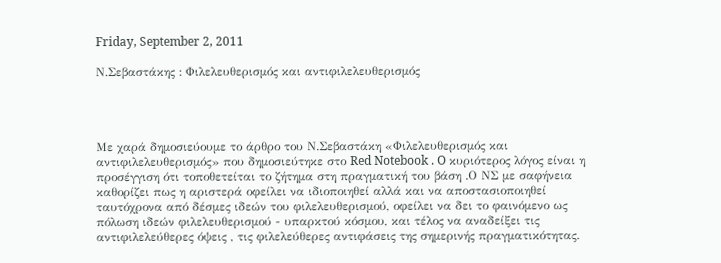Friday, September 2, 2011

Ν.Σεβαστάκης : Φιλελευθερισμός και αντιφιλελευθερισμός




Με χαρά δημοσιεύουμε το άρθρο του Ν.Σεβαστάκη «Φιλελευθερισμός και αντιφιλελευθερισμός» που δημοσιεύτηκε στο Red Notebook . O κυριότερος λόγος είναι η προσέγγιση ότι τοποθετείται το ζήτημα στη πραγματική του βάση .Ο ΝΣ με σαφήνεια καθορίζει πως η αριστερά οφείλει να ιδιοποιηθεί αλλά και να αποστασιοποιηθεί ταυτόχρονα από δέσμες ιδεών του φιλελευθερισμού, οφείλει να δει το φαινόμενο ως πόλωση ιδεών φιλελευθερισμού - υπαρκτού κόσμου, και τέλος να αναδείξει τις αντιφιλελεύθερες όψεις , τις φιλελεύθερες αντιφάσεις της σημερινής πραγματικότητας.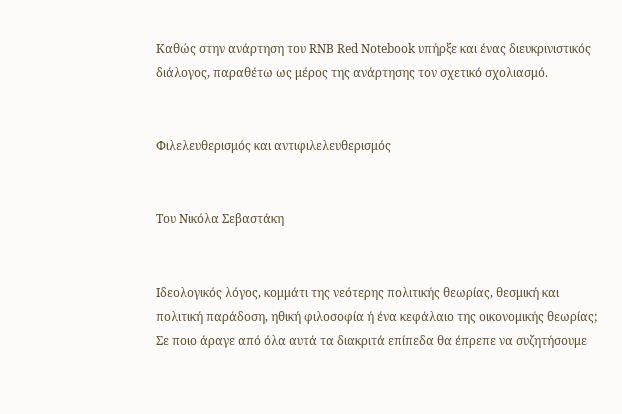Καθώς στην ανάρτηση του RNB Red Notebook υπήρξε και ένας διευκρινιστικός διάλογος, παραθέτω ως μέρος της ανάρτησης τον σχετικό σχολιασμό.


Φιλελευθερισμός και αντιφιλελευθερισμός


Του Νικόλα Σεβαστάκη


Ιδεολογικός λόγος, κομμάτι της νεότερης πολιτικής θεωρίας, θεσμική και πολιτική παράδοση, ηθική φιλοσοφία ή ένα κεφάλαιο της οικονομικής θεωρίας; Σε ποιο άραγε από όλα αυτά τα διακριτά επίπεδα θα έπρεπε να συζητήσουμε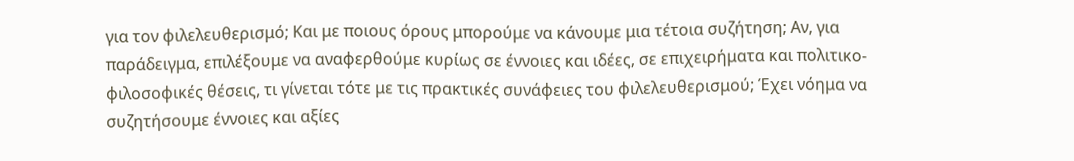για τον φιλελευθερισμό; Και με ποιους όρους μπορούμε να κάνουμε μια τέτοια συζήτηση; Αν, για παράδειγμα, επιλέξουμε να αναφερθούμε κυρίως σε έννοιες και ιδέες, σε επιχειρήματα και πολιτικο-φιλοσοφικές θέσεις, τι γίνεται τότε με τις πρακτικές συνάφειες του φιλελευθερισμού; Έχει νόημα να συζητήσουμε έννοιες και αξίες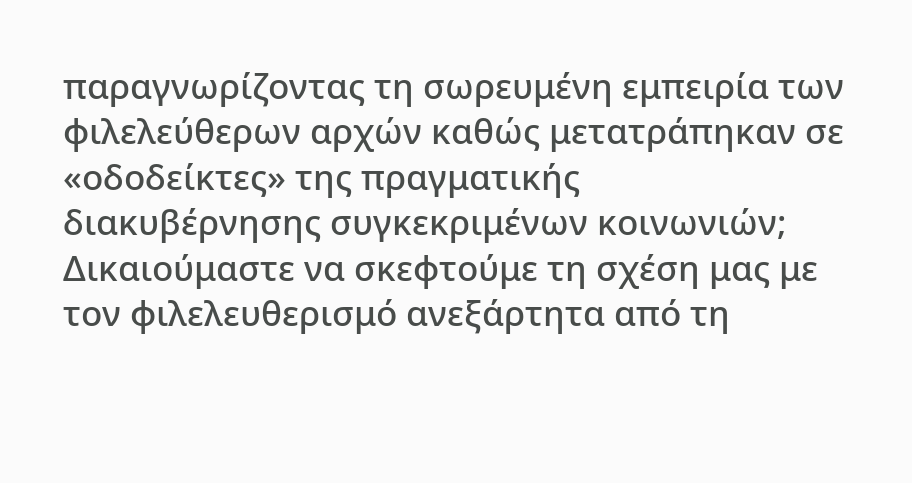παραγνωρίζοντας τη σωρευμένη εμπειρία των φιλελεύθερων αρχών καθώς μετατράπηκαν σε «οδοδείκτες» της πραγματικής διακυβέρνησης συγκεκριμένων κοινωνιών; Δικαιούμαστε να σκεφτούμε τη σχέση μας με τον φιλελευθερισμό ανεξάρτητα από τη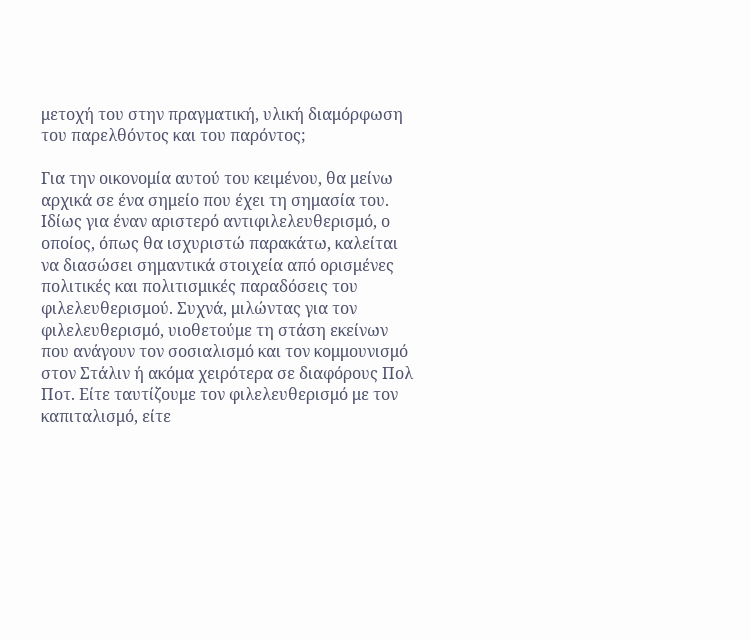μετοχή του στην πραγματική, υλική διαμόρφωση του παρελθόντος και του παρόντος;

Για την οικονομία αυτού του κειμένου, θα μείνω αρχικά σε ένα σημείο που έχει τη σημασία του. Ιδίως για έναν αριστερό αντιφιλελευθερισμό, ο οποίος, όπως θα ισχυριστώ παρακάτω, καλείται να διασώσει σημαντικά στοιχεία από ορισμένες πολιτικές και πολιτισμικές παραδόσεις του φιλελευθερισμού. Συχνά, μιλώντας για τον φιλελευθερισμό, υιοθετούμε τη στάση εκείνων που ανάγουν τον σοσιαλισμό και τον κομμουνισμό στον Στάλιν ή ακόμα χειρότερα σε διαφόρους Πολ Ποτ. Είτε ταυτίζουμε τον φιλελευθερισμό με τον καπιταλισμό, είτε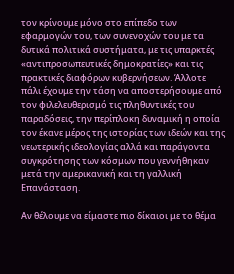τον κρίνουμε μόνο στο επίπεδο των εφαρμογών του, των συνενοχών του με τα δυτικά πολιτικά συστήματα, με τις υπαρκτές «αντιπροσωπευτικές δημοκρατίες» και τις πρακτικές διαφόρων κυβερνήσεων. Άλλοτε πάλι έχουμε την τάση να αποστερήσουμε από τον φιλελευθερισμό τις πληθυντικές του παραδόσεις, την περίπλοκη δυναμική η οποία τον έκανε μέρος της ιστορίας των ιδεών και της νεωτερικής ιδεολογίας αλλά και παράγοντα συγκρότησης των κόσμων που γεννήθηκαν μετά την αμερικανική και τη γαλλική Επανάσταση.

Αν θέλουμε να είμαστε πιο δίκαιοι με το θέμα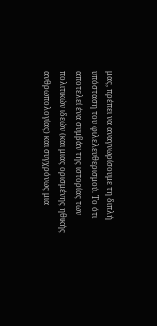μας, πρέπει να αναγνωρίσουμε τη διπλή υπόσταση του φιλελευθερισμού. Το ότι αποτελεί ένα συμβάν της ιστορίας των πολιτικών ιδεών (και μιας ορισμένης ηθικής ανθρωπολογίας) και συγχρόνως μια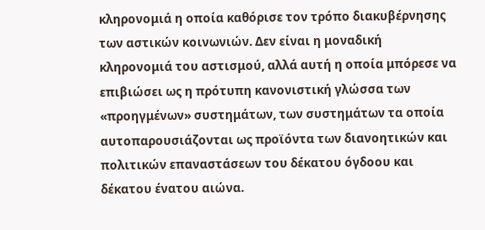κληρονομιά η οποία καθόρισε τον τρόπο διακυβέρνησης των αστικών κοινωνιών. Δεν είναι η μοναδική κληρονομιά του αστισμού, αλλά αυτή η οποία μπόρεσε να επιβιώσει ως η πρότυπη κανονιστική γλώσσα των «προηγμένων» συστημάτων, των συστημάτων τα οποία αυτοπαρουσιάζονται ως προϊόντα των διανοητικών και πολιτικών επαναστάσεων του δέκατου όγδοου και δέκατου ένατου αιώνα.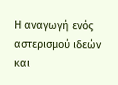Η αναγωγή ενός αστερισμού ιδεών και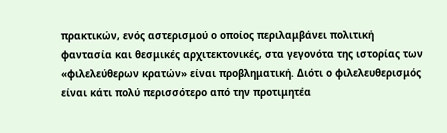πρακτικών, ενός αστερισμού ο οποίος περιλαμβάνει πολιτική φαντασία και θεσμικές αρχιτεκτονικές, στα γεγονότα της ιστορίας των «φιλελεύθερων κρατών» είναι προβληματική. Διότι ο φιλελευθερισμός είναι κάτι πολύ περισσότερο από την προτιμητέα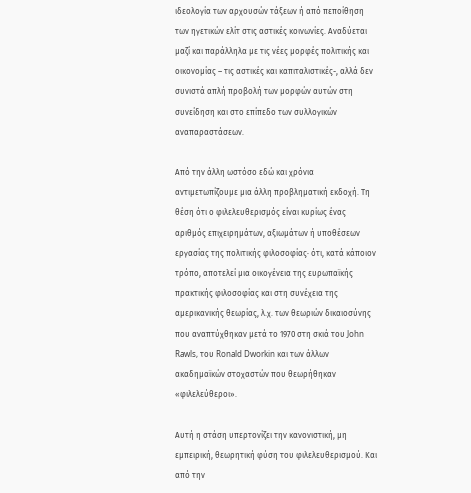ιδεολογία των αρχουσών τάξεων ή από πεποίθηση των ηγετικών ελίτ στις αστικές κοινωνίες. Αναδύεται μαζί και παράλληλα με τις νέες μορφές πολιτικής και οικονομίας – τις αστικές και καπιταλιστικές-, αλλά δεν συνιστά απλή προβολή των μορφών αυτών στη συνείδηση και στο επίπεδο των συλλογικών αναπαραστάσεων.

Από την άλλη ωστόσο εδώ και χρόνια αντιμετωπίζουμε μια άλλη προβληματική εκδοχή. Τη θέση ότι ο φιλελευθερισμός είναι κυρίως ένας αριθμός επιχειρημάτων, αξιωμάτων ή υποθέσεων εργασίας της πολιτικής φιλοσοφίας· ότι, κατά κάποιον τρόπο, αποτελεί μια οικογένεια της ευρωπαϊκής πρακτικής φιλοσοφίας και στη συνέχεια της αμερικανικής θεωρίας, λ.χ. των θεωριών δικαιοσύνης που αναπτύχθηκαν μετά το 1970 στη σκιά του John Rawls, του Ronald Dworkin και των άλλων ακαδημαϊκών στοχαστών που θεωρήθηκαν «φιλελεύθεροι».

Αυτή η στάση υπερτονίζει την κανονιστική, μη εμπειρική, θεωρητική φύση του φιλελευθερισμού. Και από την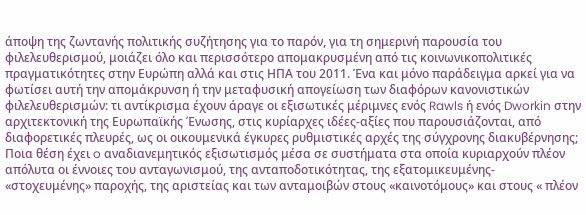άποψη της ζωντανής πολιτικής συζήτησης για το παρόν, για τη σημερινή παρουσία του φιλελευθερισμού, μοιάζει όλο και περισσότερο απομακρυσμένη από τις κοινωνικοπολιτικές πραγματικότητες στην Ευρώπη αλλά και στις ΗΠΑ του 2011. Ένα και μόνο παράδειγμα αρκεί για να φωτίσει αυτή την απομάκρυνση ή την μεταφυσική απογείωση των διαφόρων κανονιστικών φιλελευθερισμών: τι αντίκρισμα έχουν άραγε οι εξισωτικές μέριμνες ενός Rawls ή ενός Dworkin στην αρχιτεκτονική της Ευρωπαϊκής Ένωσης, στις κυρίαρχες ιδέες-αξίες που παρουσιάζονται, από διαφορετικές πλευρές, ως οι οικουμενικά έγκυρες ρυθμιστικές αρχές της σύγχρονης διακυβέρνησης; Ποια θέση έχει o αναδιανεμητικός εξισωτισμός μέσα σε συστήματα στα οποία κυριαρχούν πλέον απόλυτα οι έννοιες του ανταγωνισμού, της ανταποδοτικότητας, της εξατομικευμένης- «στοχευμένης» παροχής, της αριστείας και των ανταμοιβών στους «καινοτόμους» και στους « πλέον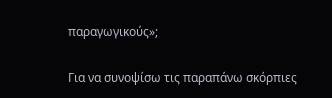παραγωγικούς»;

Για να συνοψίσω τις παραπάνω σκόρπιες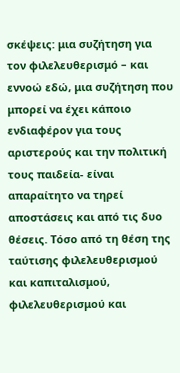σκέψεις: μια συζήτηση για τον φιλελευθερισμό – και εννοώ εδώ, μια συζήτηση που μπορεί να έχει κάποιο ενδιαφέρον για τους αριστερούς και την πολιτική τους παιδεία- είναι απαραίτητο να τηρεί αποστάσεις και από τις δυο θέσεις. Τόσο από τη θέση της ταύτισης φιλελευθερισμού και καπιταλισμού, φιλελευθερισμού και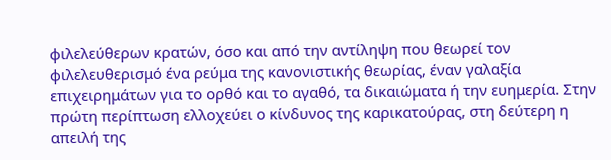φιλελεύθερων κρατών, όσο και από την αντίληψη που θεωρεί τον φιλελευθερισμό ένα ρεύμα της κανονιστικής θεωρίας, έναν γαλαξία επιχειρημάτων για το ορθό και το αγαθό, τα δικαιώματα ή την ευημερία. Στην πρώτη περίπτωση ελλοχεύει ο κίνδυνος της καρικατούρας, στη δεύτερη η απειλή της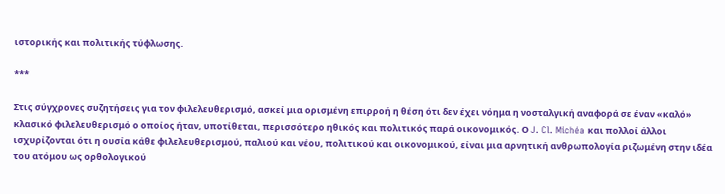ιστορικής και πολιτικής τύφλωσης.

***

Στις σύγχρονες συζητήσεις για τον φιλελευθερισμό, ασκεί μια ορισμένη επιρροή η θέση ότι δεν έχει νόημα η νοσταλγική αναφορά σε έναν «καλό» κλασικό φιλελευθερισμό ο οποίος ήταν, υποτίθεται, περισσότερο ηθικός και πολιτικός παρά οικονομικός. Ο J. Cl. Michéa και πολλοί άλλοι ισχυρίζονται ότι η ουσία κάθε φιλελευθερισμού, παλιού και νέου, πολιτικού και οικονομικού, είναι μια αρνητική ανθρωπολογία ριζωμένη στην ιδέα του ατόμου ως ορθολογικού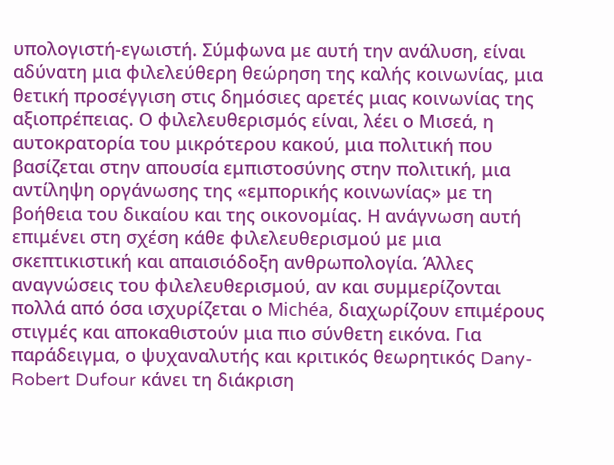υπολογιστή-εγωιστή. Σύμφωνα με αυτή την ανάλυση, είναι αδύνατη μια φιλελεύθερη θεώρηση της καλής κοινωνίας, μια θετική προσέγγιση στις δημόσιες αρετές μιας κοινωνίας της αξιοπρέπειας. Ο φιλελευθερισμός είναι, λέει ο Μισεά, η αυτοκρατορία του μικρότερου κακού, μια πολιτική που βασίζεται στην απουσία εμπιστοσύνης στην πολιτική, μια αντίληψη οργάνωσης της «εμπορικής κοινωνίας» με τη βοήθεια του δικαίου και της οικονομίας. Η ανάγνωση αυτή επιμένει στη σχέση κάθε φιλελευθερισμού με μια σκεπτικιστική και απαισιόδοξη ανθρωπολογία. Άλλες αναγνώσεις του φιλελευθερισμού, αν και συμμερίζονται πολλά από όσα ισχυρίζεται ο Michéa, διαχωρίζουν επιμέρους στιγμές και αποκαθιστούν μια πιο σύνθετη εικόνα. Για παράδειγμα, ο ψυχαναλυτής και κριτικός θεωρητικός Dany-Robert Dufour κάνει τη διάκριση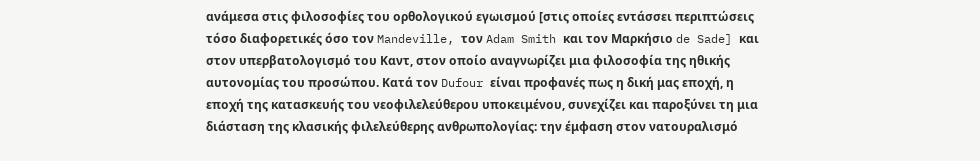ανάμεσα στις φιλοσοφίες του ορθολογικού εγωισμού [στις οποίες εντάσσει περιπτώσεις τόσο διαφορετικές όσο τον Mandeville, τον Adam Smith και τον Μαρκήσιο de Sade] και στον υπερβατολογισμό του Καντ, στον οποίο αναγνωρίζει μια φιλοσοφία της ηθικής αυτονομίας του προσώπου. Κατά τον Dufour είναι προφανές πως η δική μας εποχή, η εποχή της κατασκευής του νεοφιλελεύθερου υποκειμένου, συνεχίζει και παροξύνει τη μια διάσταση της κλασικής φιλελεύθερης ανθρωπολογίας: την έμφαση στον νατουραλισμό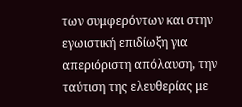των συμφερόντων και στην εγωιστική επιδίωξη για απεριόριστη απόλαυση, την ταύτιση της ελευθερίας με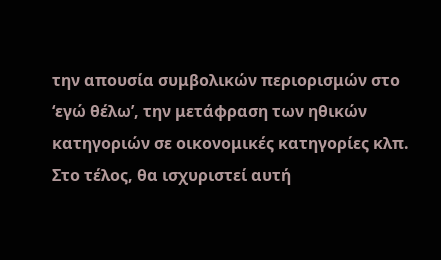την απουσία συμβολικών περιορισμών στο ‘εγώ θέλω’, την μετάφραση των ηθικών κατηγοριών σε οικονομικές κατηγορίες κλπ. Στο τέλος, θα ισχυριστεί αυτή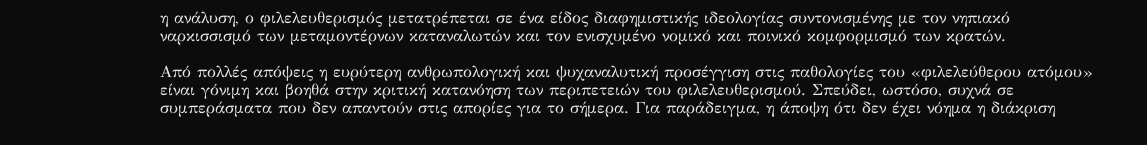η ανάλυση, ο φιλελευθερισμός μετατρέπεται σε ένα είδος διαφημιστικής ιδεολογίας συντονισμένης με τον νηπιακό ναρκισσισμό των μεταμοντέρνων καταναλωτών και τον ενισχυμένο νομικό και ποινικό κομφορμισμό των κρατών.

Από πολλές απόψεις η ευρύτερη ανθρωπολογική και ψυχαναλυτική προσέγγιση στις παθολογίες του «φιλελεύθερου ατόμου» είναι γόνιμη και βοηθά στην κριτική κατανόηση των περιπετειών του φιλελευθερισμού. Σπεύδει, ωστόσο, συχνά σε συμπεράσματα που δεν απαντούν στις απορίες για το σήμερα. Για παράδειγμα, η άποψη ότι δεν έχει νόημα η διάκριση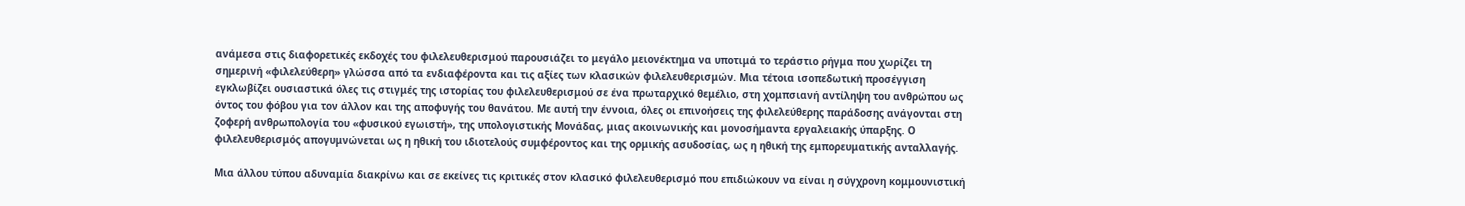ανάμεσα στις διαφορετικές εκδοχές του φιλελευθερισμού παρουσιάζει το μεγάλο μειονέκτημα να υποτιμά το τεράστιο ρήγμα που χωρίζει τη σημερινή «φιλελεύθερη» γλώσσα από τα ενδιαφέροντα και τις αξίες των κλασικών φιλελευθερισμών. Μια τέτοια ισοπεδωτική προσέγγιση εγκλωβίζει ουσιαστικά όλες τις στιγμές της ιστορίας του φιλελευθερισμού σε ένα πρωταρχικό θεμέλιο, στη χομπσιανή αντίληψη του ανθρώπου ως όντος του φόβου για τον άλλον και της αποφυγής του θανάτου. Με αυτή την έννοια, όλες οι επινοήσεις της φιλελεύθερης παράδοσης ανάγονται στη ζοφερή ανθρωπολογία του «φυσικού εγωιστή», της υπολογιστικής Μονάδας, μιας ακοινωνικής και μονοσήμαντα εργαλειακής ύπαρξης. Ο φιλελευθερισμός απογυμνώνεται ως η ηθική του ιδιοτελούς συμφέροντος και της ορμικής ασυδοσίας, ως η ηθική της εμπορευματικής ανταλλαγής.

Μια άλλου τύπου αδυναμία διακρίνω και σε εκείνες τις κριτικές στον κλασικό φιλελευθερισμό που επιδιώκουν να είναι η σύγχρονη κομμουνιστική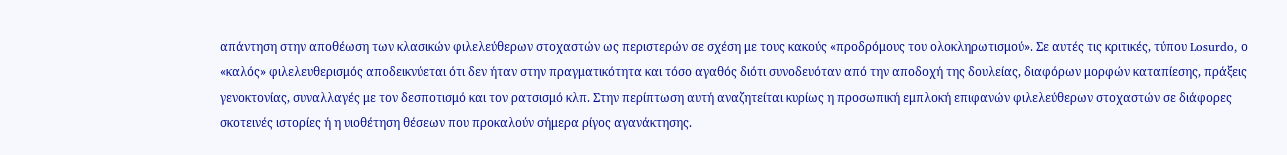απάντηση στην αποθέωση των κλασικών φιλελεύθερων στοχαστών ως περιστερών σε σχέση με τους κακούς «προδρόμους του ολοκληρωτισμού». Σε αυτές τις κριτικές, τύπου Losurdo, ο «καλός» φιλελευθερισμός αποδεικνύεται ότι δεν ήταν στην πραγματικότητα και τόσο αγαθός διότι συνοδευόταν από την αποδοχή της δουλείας, διαφόρων μορφών καταπίεσης, πράξεις γενοκτονίας, συναλλαγές με τον δεσποτισμό και τον ρατσισμό κλπ. Στην περίπτωση αυτή αναζητείται κυρίως η προσωπική εμπλοκή επιφανών φιλελεύθερων στοχαστών σε διάφορες σκοτεινές ιστορίες ή η υιοθέτηση θέσεων που προκαλούν σήμερα ρίγος αγανάκτησης.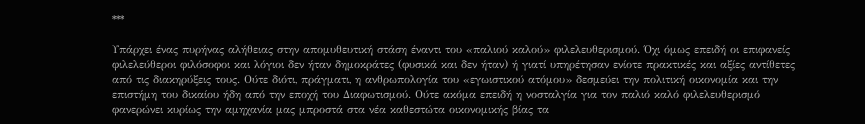***

Υπάρχει ένας πυρήνας αλήθειας στην απομυθευτική στάση έναντι του «παλιού καλού» φιλελευθερισμού. Όχι όμως επειδή οι επιφανείς φιλελεύθεροι φιλόσοφοι και λόγιοι δεν ήταν δημοκράτες (φυσικά και δεν ήταν) ή γιατί υπηρέτησαν ενίοτε πρακτικές και αξίες αντίθετες από τις διακηρύξεις τους. Ούτε διότι, πράγματι, η ανθρωπολογία του «εγωιστικού ατόμου» δεσμεύει την πολιτική οικονομία και την επιστήμη του δικαίου ήδη από την εποχή του Διαφωτισμού. Ούτε ακόμα επειδή η νοσταλγία για τον παλιό καλό φιλελευθερισμό φανερώνει κυρίως την αμηχανία μας μπροστά στα νέα καθεστώτα οικονομικής βίας τα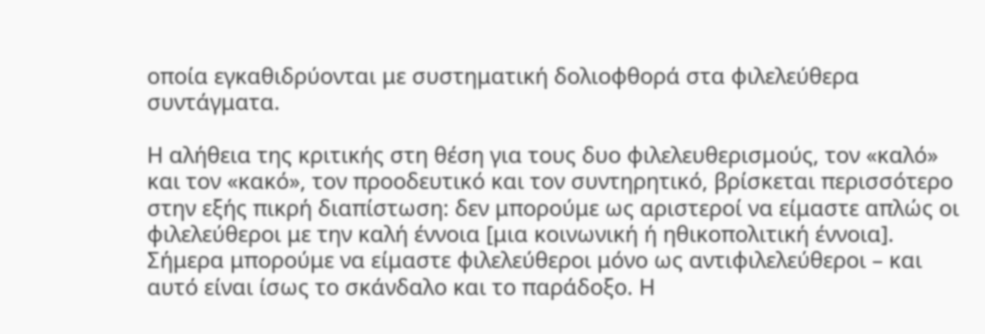οποία εγκαθιδρύονται με συστηματική δολιοφθορά στα φιλελεύθερα συντάγματα.

Η αλήθεια της κριτικής στη θέση για τους δυο φιλελευθερισμούς, τον «καλό» και τον «κακό», τον προοδευτικό και τον συντηρητικό, βρίσκεται περισσότερο στην εξής πικρή διαπίστωση: δεν μπορούμε ως αριστεροί να είμαστε απλώς οι φιλελεύθεροι με την καλή έννοια [μια κοινωνική ή ηθικοπολιτική έννοια]. Σήμερα μπορούμε να είμαστε φιλελεύθεροι μόνο ως αντιφιλελεύθεροι – και αυτό είναι ίσως το σκάνδαλο και το παράδοξο. Η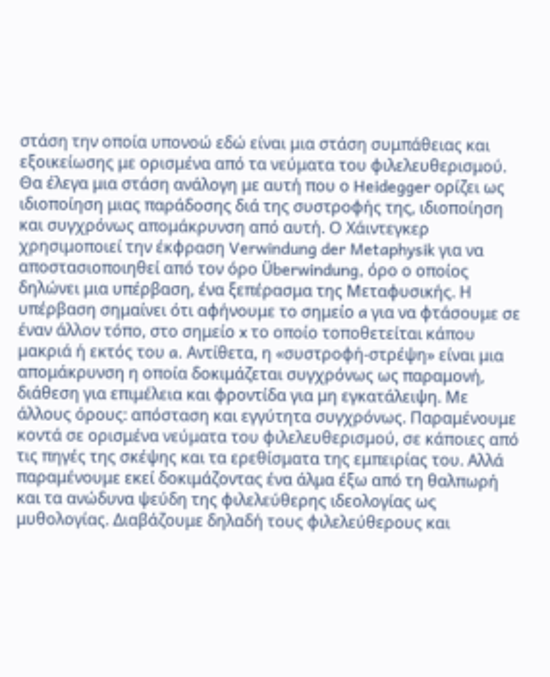στάση την οποία υπονοώ εδώ είναι μια στάση συμπάθειας και εξοικείωσης με ορισμένα από τα νεύματα του φιλελευθερισμού. Θα έλεγα μια στάση ανάλογη με αυτή που ο Heidegger ορίζει ως ιδιοποίηση μιας παράδοσης διά της συστροφής της, ιδιοποίηση και συγχρόνως απομάκρυνση από αυτή. Ο Χάιντεγκερ χρησιμοποιεί την έκφραση Verwindung der Metaphysik για να αποστασιοποιηθεί από τον όρο Überwindung, όρο ο οποίος δηλώνει μια υπέρβαση, ένα ξεπέρασμα της Μεταφυσικής. Η υπέρβαση σημαίνει ότι αφήνουμε το σημείο a για να φτάσουμε σε έναν άλλον τόπο, στο σημείο x το οποίο τοποθετείται κάπου μακριά ή εκτός του a. Αντίθετα, η «συστροφή-στρέψη» είναι μια απομάκρυνση η οποία δοκιμάζεται συγχρόνως ως παραμονή, διάθεση για επιμέλεια και φροντίδα για μη εγκατάλειψη. Με άλλους όρους: απόσταση και εγγύτητα συγχρόνως. Παραμένουμε κοντά σε ορισμένα νεύματα του φιλελευθερισμού, σε κάποιες από τις πηγές της σκέψης και τα ερεθίσματα της εμπειρίας του. Αλλά παραμένουμε εκεί δοκιμάζοντας ένα άλμα έξω από τη θαλπωρή και τα ανώδυνα ψεύδη της φιλελεύθερης ιδεολογίας ως μυθολογίας. Διαβάζουμε δηλαδή τους φιλελεύθερους και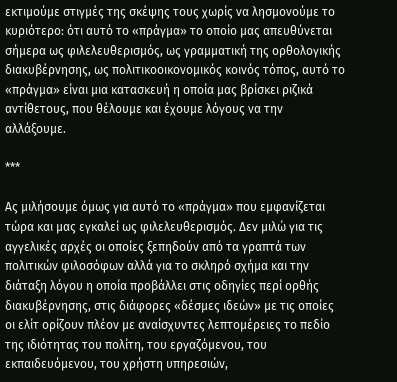εκτιμούμε στιγμές της σκέψης τους χωρίς να λησμονούμε το κυριότερο: ότι αυτό το «πράγμα» το οποίο μας απευθύνεται σήμερα ως φιλελευθερισμός, ως γραμματική της ορθολογικής διακυβέρνησης, ως πολιτικοοικονομικός κοινός τόπος, αυτό το «πράγμα» είναι μια κατασκευή η οποία μας βρίσκει ριζικά αντίθετους, που θέλουμε και έχουμε λόγους να την αλλάξουμε.

***

Ας μιλήσουμε όμως για αυτό το «πράγμα» που εμφανίζεται τώρα και μας εγκαλεί ως φιλελευθερισμός. Δεν μιλώ για τις αγγελικές αρχές οι οποίες ξεπηδούν από τα γραπτά των πολιτικών φιλοσόφων αλλά για το σκληρό σχήμα και την διάταξη λόγου η οποία προβάλλει στις οδηγίες περί ορθής διακυβέρνησης, στις διάφορες «δέσμες ιδεών» με τις οποίες οι ελίτ ορίζουν πλέον με αναίσχυντες λεπτομέρειες το πεδίο της ιδιότητας του πολίτη, του εργαζόμενου, του εκπαιδευόμενου, του χρήστη υπηρεσιών,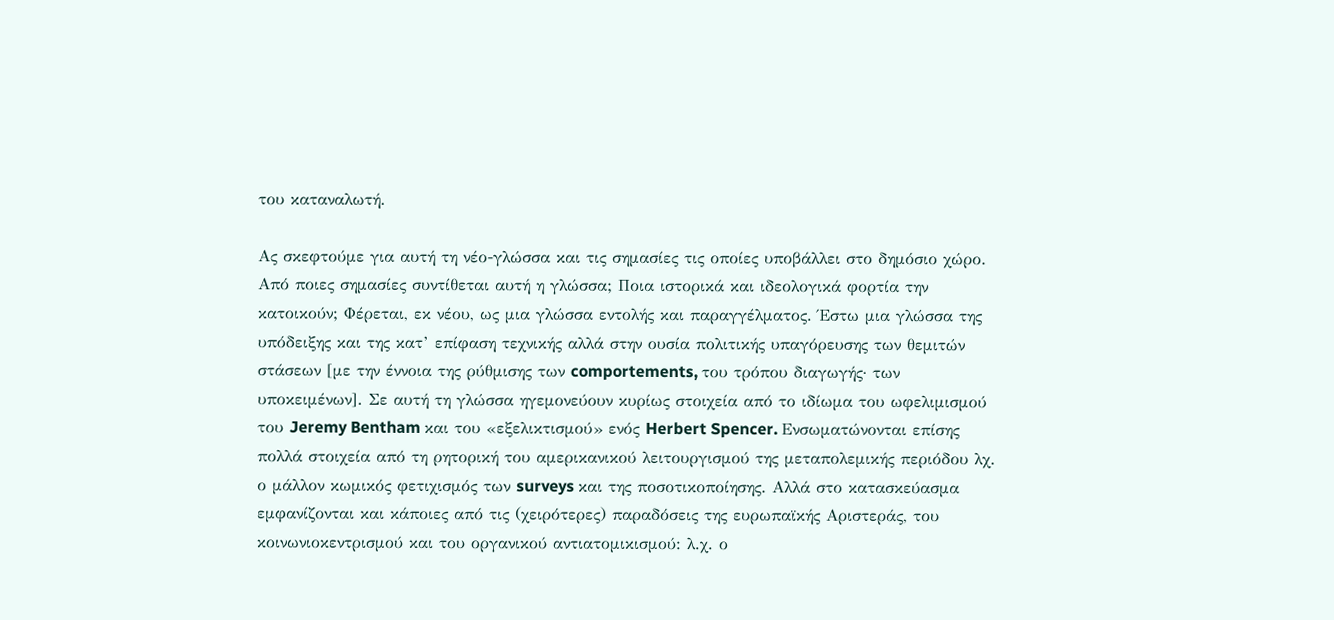του καταναλωτή.

Ας σκεφτούμε για αυτή τη νέο-γλώσσα και τις σημασίες τις οποίες υποβάλλει στο δημόσιο χώρο. Από ποιες σημασίες συντίθεται αυτή η γλώσσα; Ποια ιστορικά και ιδεολογικά φορτία την κατοικούν; Φέρεται, εκ νέου, ως μια γλώσσα εντολής και παραγγέλματος. Έστω μια γλώσσα της υπόδειξης και της κατ’ επίφαση τεχνικής αλλά στην ουσία πολιτικής υπαγόρευσης των θεμιτών στάσεων [με την έννοια της ρύθμισης των comportements, του τρόπου διαγωγής· των υποκειμένων]. Σε αυτή τη γλώσσα ηγεμονεύουν κυρίως στοιχεία από το ιδίωμα του ωφελιμισμού του Jeremy Bentham και του «εξελικτισμού» ενός Herbert Spencer. Ενσωματώνονται επίσης πολλά στοιχεία από τη ρητορική του αμερικανικού λειτουργισμού της μεταπολεμικής περιόδου λχ. ο μάλλον κωμικός φετιχισμός των surveys και της ποσοτικοποίησης. Αλλά στο κατασκεύασμα εμφανίζονται και κάποιες από τις (χειρότερες) παραδόσεις της ευρωπαϊκής Αριστεράς, του κοινωνιοκεντρισμού και του οργανικού αντιατομικισμού: λ.χ. ο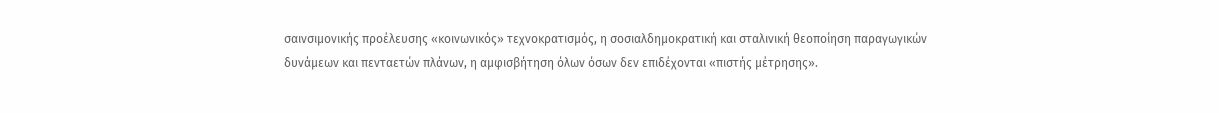σαινσιμονικής προέλευσης «κοινωνικός» τεχνοκρατισμός, η σοσιαλδημοκρατική και σταλινική θεοποίηση παραγωγικών δυνάμεων και πενταετών πλάνων, η αμφισβήτηση όλων όσων δεν επιδέχονται «πιστής μέτρησης».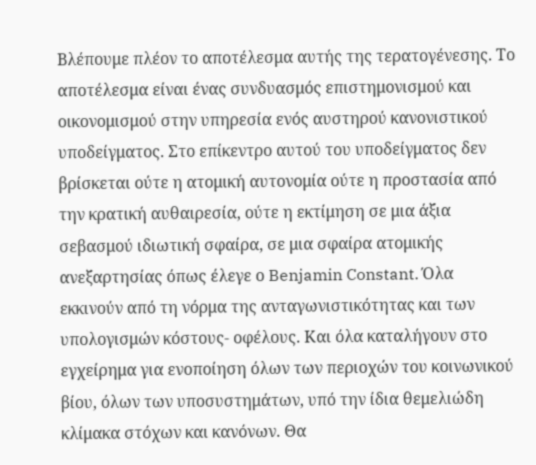Βλέπουμε πλέον το αποτέλεσμα αυτής της τερατογένεσης. Το αποτέλεσμα είναι ένας συνδυασμός επιστημονισμού και οικονομισμού στην υπηρεσία ενός αυστηρού κανονιστικού υποδείγματος. Στο επίκεντρο αυτού του υποδείγματος δεν βρίσκεται ούτε η ατομική αυτονομία ούτε η προστασία από την κρατική αυθαιρεσία, ούτε η εκτίμηση σε μια άξια σεβασμού ιδιωτική σφαίρα, σε μια σφαίρα ατομικής ανεξαρτησίας όπως έλεγε ο Benjamin Constant. Όλα εκκινούν από τη νόρμα της ανταγωνιστικότητας και των υπολογισμών κόστους- οφέλους. Και όλα καταλήγουν στο εγχείρημα για ενοποίηση όλων των περιοχών του κοινωνικού βίου, όλων των υποσυστημάτων, υπό την ίδια θεμελιώδη κλίμακα στόχων και κανόνων. Θα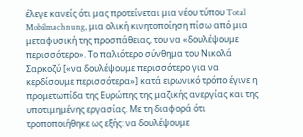έλεγε κανείς ότι μας προτείνεται μια νέου τύπου Total Mobilmachnung, μια ολική κινητοποίηση πίσω από μια μεταφυσική της προσπάθειας, του να «δουλέψουμε περισσότερο». Το παλιότερο σύνθημα του Νικολά Σαρκοζύ [«να δουλέψουμε περισσότερο για να κερδίσουμε περισσότερα»] κατά ειρωνικό τρόπο έγινε η προμετωπίδα της Ευρώπης της μαζικής ανεργίας και της υποτιμημένης εργασίας. Με τη διαφορά ότι τροποποιήθηκε ως εξής: να δουλέψουμε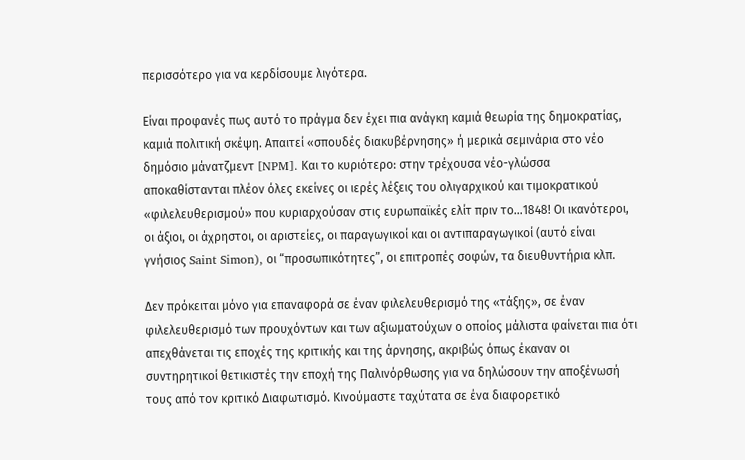περισσότερο για να κερδίσουμε λιγότερα.

Είναι προφανές πως αυτό το πράγμα δεν έχει πια ανάγκη καμιά θεωρία της δημοκρατίας, καμιά πολιτική σκέψη. Απαιτεί «σπουδές διακυβέρνησης» ή μερικά σεμινάρια στο νέο δημόσιο μάνατζμεντ [NPM]. Και το κυριότερο: στην τρέχουσα νέο-γλώσσα αποκαθίστανται πλέον όλες εκείνες οι ιερές λέξεις του ολιγαρχικού και τιμοκρατικού «φιλελευθερισμού» που κυριαρχούσαν στις ευρωπαϊκές ελίτ πριν το…1848! Οι ικανότεροι, οι άξιοι, οι άχρηστοι, οι αριστείες, οι παραγωγικοί και οι αντιπαραγωγικοί (αυτό είναι γνήσιος Saint Simon), οι “προσωπικότητες”, οι επιτροπές σοφών, τα διευθυντήρια κλπ.

Δεν πρόκειται μόνο για επαναφορά σε έναν φιλελευθερισμό της «τάξης», σε έναν φιλελευθερισμό των προυχόντων και των αξιωματούχων ο οποίος μάλιστα φαίνεται πια ότι απεχθάνεται τις εποχές της κριτικής και της άρνησης, ακριβώς όπως έκαναν οι συντηρητικοί θετικιστές την εποχή της Παλινόρθωσης για να δηλώσουν την αποξένωσή τους από τον κριτικό Διαφωτισμό. Κινούμαστε ταχύτατα σε ένα διαφορετικό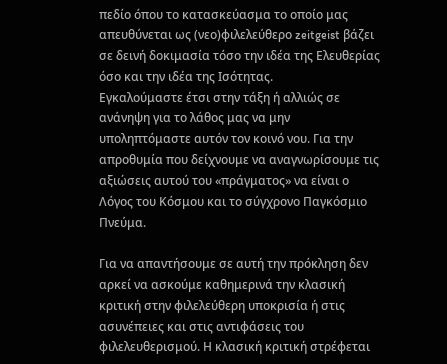πεδίο όπου το κατασκεύασμα το οποίο μας απευθύνεται ως (νεο)φιλελεύθερο zeitgeist βάζει σε δεινή δοκιμασία τόσο την ιδέα της Ελευθερίας όσο και την ιδέα της Ισότητας.
Εγκαλούμαστε έτσι στην τάξη ή αλλιώς σε ανάνηψη για το λάθος μας να μην υποληπτόμαστε αυτόν τον κοινό νου. Για την απροθυμία που δείχνουμε να αναγνωρίσουμε τις αξιώσεις αυτού του «πράγματος» να είναι ο Λόγος του Κόσμου και το σύγχρονο Παγκόσμιο Πνεύμα.

Για να απαντήσουμε σε αυτή την πρόκληση δεν αρκεί να ασκούμε καθημερινά την κλασική κριτική στην φιλελεύθερη υποκρισία ή στις ασυνέπειες και στις αντιφάσεις του φιλελευθερισμού. Η κλασική κριτική στρέφεται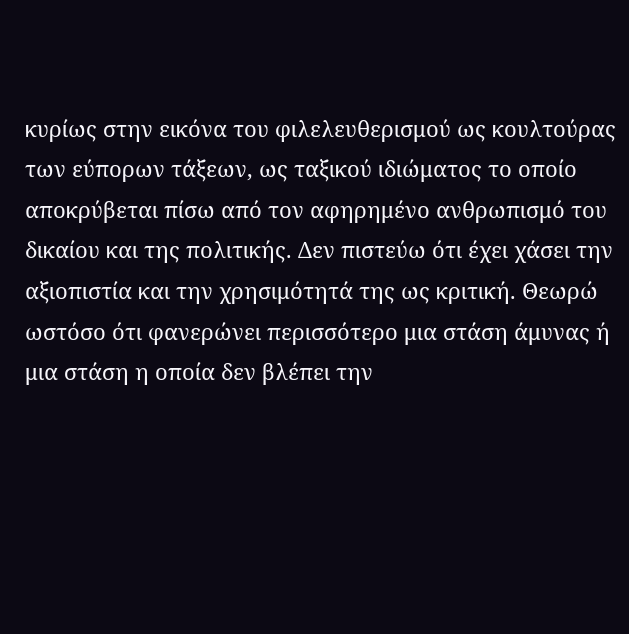κυρίως στην εικόνα του φιλελευθερισμού ως κουλτούρας των εύπορων τάξεων, ως ταξικού ιδιώματος το οποίο αποκρύβεται πίσω από τον αφηρημένο ανθρωπισμό του δικαίου και της πολιτικής. Δεν πιστεύω ότι έχει χάσει την αξιοπιστία και την χρησιμότητά της ως κριτική. Θεωρώ ωστόσο ότι φανερώνει περισσότερο μια στάση άμυνας ή μια στάση η οποία δεν βλέπει την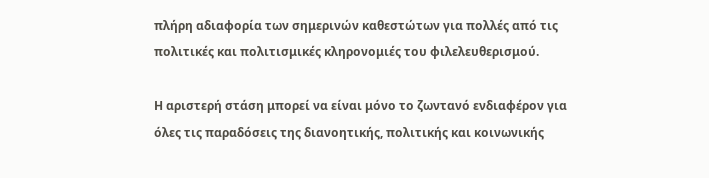πλήρη αδιαφορία των σημερινών καθεστώτων για πολλές από τις πολιτικές και πολιτισμικές κληρονομιές του φιλελευθερισμού.

Η αριστερή στάση μπορεί να είναι μόνο το ζωντανό ενδιαφέρον για όλες τις παραδόσεις της διανοητικής, πολιτικής και κοινωνικής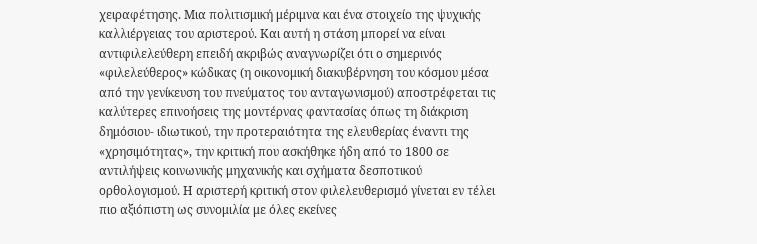χειραφέτησης. Μια πολιτισμική μέριμνα και ένα στοιχείο της ψυχικής καλλιέργειας του αριστερού. Και αυτή η στάση μπορεί να είναι αντιφιλελεύθερη επειδή ακριβώς αναγνωρίζει ότι ο σημερινός «φιλελεύθερος» κώδικας (η οικονομική διακυβέρνηση του κόσμου μέσα από την γενίκευση του πνεύματος του ανταγωνισμού) αποστρέφεται τις καλύτερες επινοήσεις της μοντέρνας φαντασίας όπως τη διάκριση δημόσιου- ιδιωτικού, την προτεραιότητα της ελευθερίας έναντι της «χρησιμότητας», την κριτική που ασκήθηκε ήδη από το 1800 σε αντιλήψεις κοινωνικής μηχανικής και σχήματα δεσποτικού ορθολογισμού. Η αριστερή κριτική στον φιλελευθερισμό γίνεται εν τέλει πιο αξιόπιστη ως συνομιλία με όλες εκείνες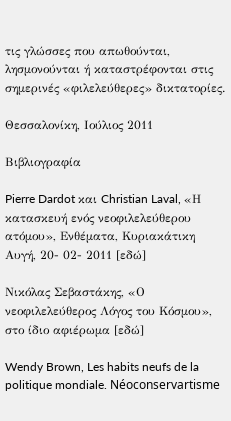τις γλώσσες που απωθούνται, λησμονούνται ή καταστρέφονται στις σημερινές «φιλελεύθερες» δικτατορίες.

Θεσσαλονίκη, Ιούλιος 2011

Βιβλιογραφία

Pierre Dardot και Christian Laval, «Η κατασκευή ενός νεοφιλελεύθερου ατόμου», Ενθέματα, Κυριακάτικη Αυγή, 20- 02- 2011 [εδώ]

Νικόλας Σεβαστάκης, «Ο νεοφιλελεύθερος Λόγος του Κόσμου», στο ίδιο αφιέρωμα [εδώ]

Wendy Brown, Les habits neufs de la politique mondiale. Néoconservartisme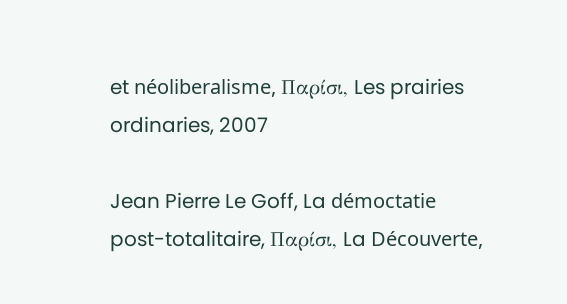et néoliberalisme, Παρίσι, Les prairies ordinaries, 2007

Jean Pierre Le Goff, La démoctatie post-totalitaire, Παρίσι, La Découverte,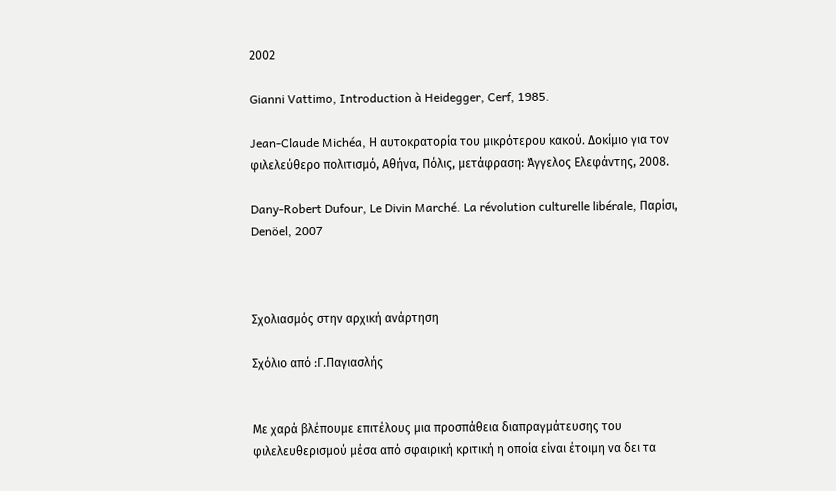2002

Gianni Vattimo, Introduction à Heidegger, Cerf, 1985.

Jean-Claude Michéa, Η αυτοκρατορία του μικρότερου κακού. Δοκίμιο για τον φιλελεύθερο πολιτισμό, Αθήνα, Πόλις, μετάφραση: Άγγελος Ελεφάντης, 2008.

Dany-Robert Dufour, Le Divin Marché. La révolution culturelle libérale, Παρίσι, Denöel, 2007



Σχολιασμός στην αρχική ανάρτηση

Σχόλιο από :Γ.Παγιασλής


Με χαρά βλέπουμε επιτέλους μια προσπάθεια διαπραγμάτευσης του φιλελευθερισμού μέσα από σφαιρική κριτική η οποία είναι έτοιμη να δει τα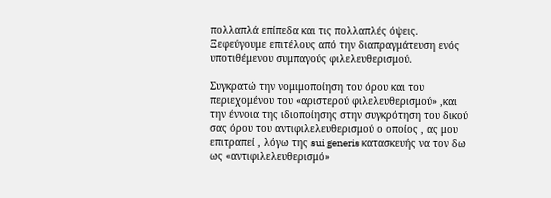πολλαπλά επίπεδα και τις πολλαπλές όψεις. Ξεφεύγουμε επιτέλους από την διαπραγμάτευση ενός υποτιθέμενου συμπαγούς φιλελευθερισμού.

Συγκρατώ την νομιμοποίηση του όρου και του περιεχομένου του «αριστερού φιλελευθερισμού» ,και την έννοια της ιδιοποίησης στην συγκρότηση του δικού σας όρου του αντιφιλελευθερισμού ο οποίος , ας μου επιτραπεί , λόγω της sui generis κατασκευής να τον δω ως «αντιφιλελευθερισμό»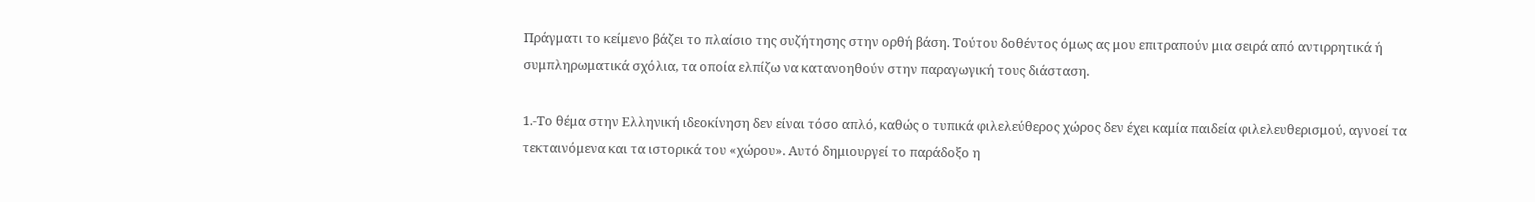Πράγματι το κείμενο βάζει το πλαίσιο της συζήτησης στην ορθή βάση. Τούτου δοθέντος όμως ας μου επιτραπούν μια σειρά από αντιρρητικά ή συμπληρωματικά σχόλια, τα οποία ελπίζω να κατανοηθούν στην παραγωγική τους διάσταση.

1.-Το θέμα στην Ελληνική ιδεοκίνηση δεν είναι τόσο απλό, καθώς ο τυπικά φιλελεύθερος χώρος δεν έχει καμία παιδεία φιλελευθερισμού, αγνοεί τα τεκταινόμενα και τα ιστορικά του «χώρου». Αυτό δημιουργεί το παράδοξο η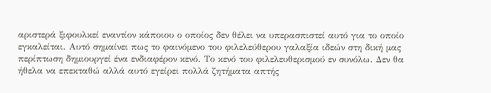αριστερά ξιφουλκεί εναντίον κάποιου ο οποίος δεν θέλει να υπερασπιστεί αυτό για το οποίο εγκαλείται. Αυτό σημαίνει πως το φαινόμενο του φιλελεύθερου γαλαξία ιδεών στη δική μας περίπτωση δημιουργεί ένα ενδιαφέρον κενό. Το κενό του φιλελευθερισμού εν συνόλω. Δεν θα ήθελα να επεκταθώ αλλά αυτό εγείρει πολλά ζητήματα απτής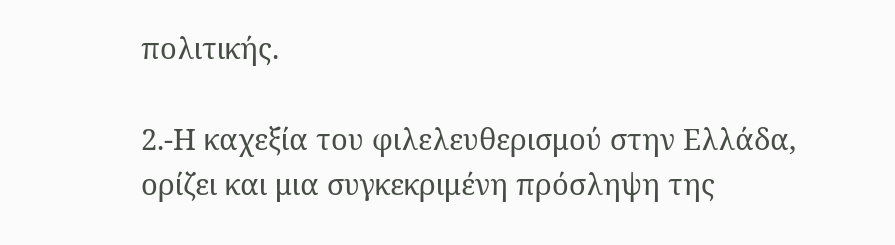πολιτικής.

2.-Η καχεξία του φιλελευθερισμού στην Ελλάδα, ορίζει και μια συγκεκριμένη πρόσληψη της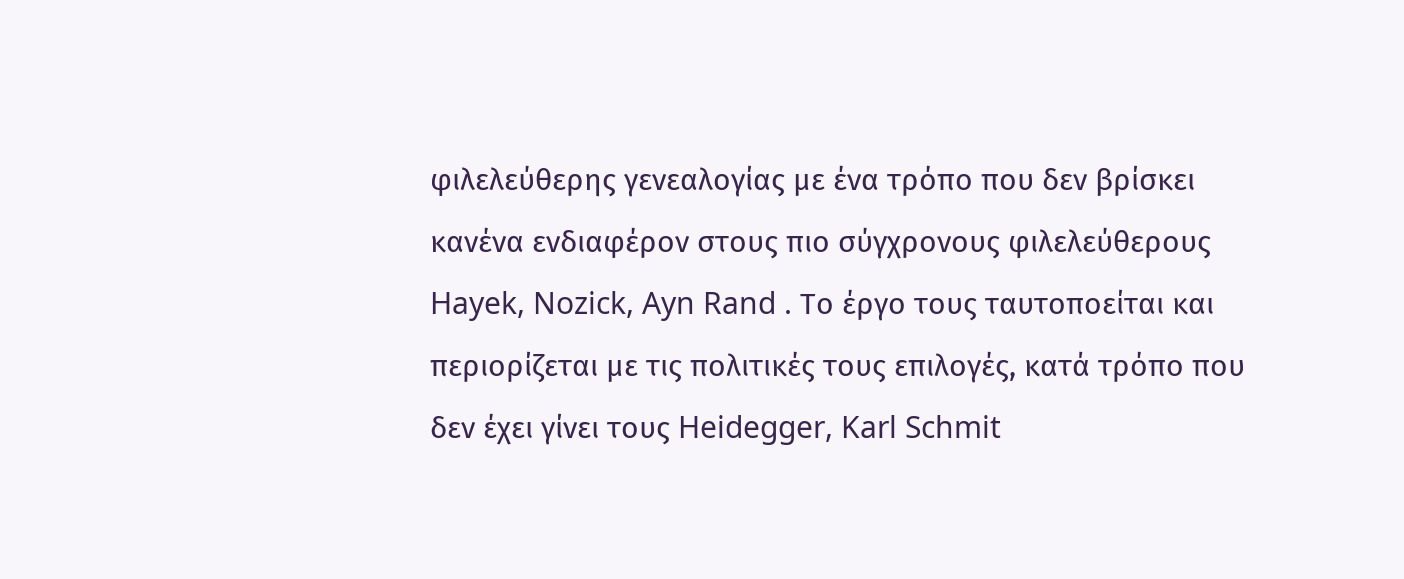φιλελεύθερης γενεαλογίας με ένα τρόπο που δεν βρίσκει κανένα ενδιαφέρον στους πιο σύγχρονους φιλελεύθερους Hayek, Nozick, Ayn Rand . Tο έργο τους ταυτοποείται και περιορίζεται με τις πολιτικές τους επιλογές, κατά τρόπο που δεν έχει γίνει τους Heidegger, Karl Schmit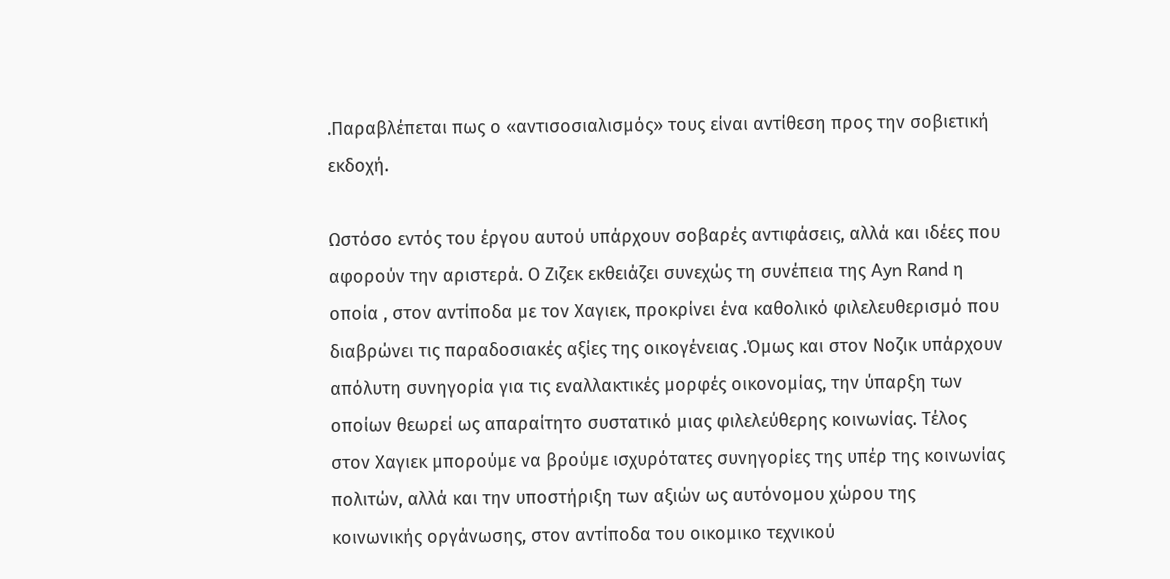.Παραβλέπεται πως ο «αντισοσιαλισμός» τους είναι αντίθεση προς την σοβιετική εκδοχή.

Ωστόσο εντός του έργου αυτού υπάρχουν σοβαρές αντιφάσεις, αλλά και ιδέες που αφορούν την αριστερά. Ο Ζιζεκ εκθειάζει συνεχώς τη συνέπεια της Ayn Rand η οποία , στον αντίποδα με τον Χαγιεκ, προκρίνει ένα καθολικό φιλελευθερισμό που διαβρώνει τις παραδοσιακές αξίες της οικογένειας .Όμως και στον Νοζικ υπάρχουν απόλυτη συνηγορία για τις εναλλακτικές μορφές οικονομίας, την ύπαρξη των οποίων θεωρεί ως απαραίτητο συστατικό μιας φιλελεύθερης κοινωνίας. Τέλος στον Χαγιεκ μπορούμε να βρούμε ισχυρότατες συνηγορίες της υπέρ της κοινωνίας πολιτών, αλλά και την υποστήριξη των αξιών ως αυτόνομου χώρου της κοινωνικής οργάνωσης, στον αντίποδα του οικομικο τεχνικού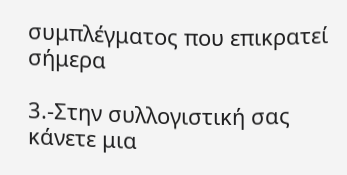συμπλέγματος που επικρατεί σήμερα

3.-Στην συλλογιστική σας κάνετε μια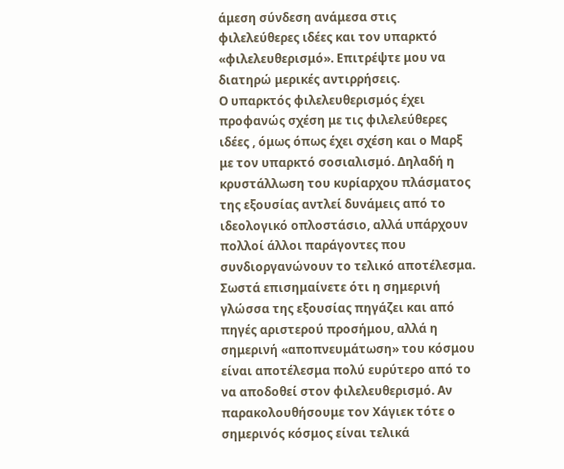άμεση σύνδεση ανάμεσα στις φιλελεύθερες ιδέες και τον υπαρκτό «φιλελευθερισμό». Επιτρέψτε μου να διατηρώ μερικές αντιρρήσεις.
Ο υπαρκτός φιλελευθερισμός έχει προφανώς σχέση με τις φιλελεύθερες ιδέες , όμως όπως έχει σχέση και ο Μαρξ με τον υπαρκτό σοσιαλισμό. Δηλαδή η κρυστάλλωση του κυρίαρχου πλάσματος της εξουσίας αντλεί δυνάμεις από το ιδεολογικό οπλοστάσιο, αλλά υπάρχουν πολλοί άλλοι παράγοντες που συνδιοργανώνουν το τελικό αποτέλεσμα.
Σωστά επισημαίνετε ότι η σημερινή γλώσσα της εξουσίας πηγάζει και από πηγές αριστερού προσήμου, αλλά η σημερινή «αποπνευμάτωση» του κόσμου είναι αποτέλεσμα πολύ ευρύτερο από το να αποδοθεί στον φιλελευθερισμό. Αν παρακολουθήσουμε τον Χάγιεκ τότε ο σημερινός κόσμος είναι τελικά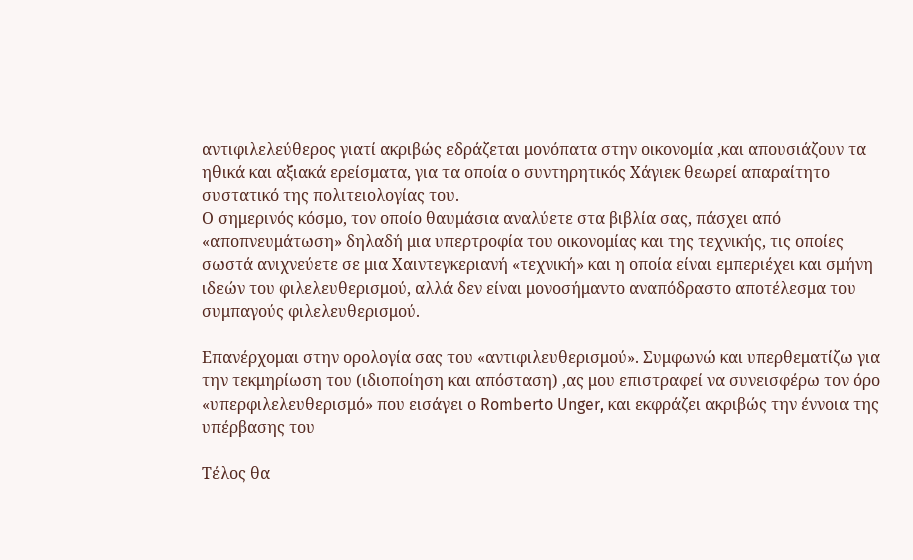αντιφιλελεύθερος γιατί ακριβώς εδράζεται μονόπατα στην οικονομία ,και απουσιάζουν τα ηθικά και αξιακά ερείσματα, για τα οποία ο συντηρητικός Χάγιεκ θεωρεί απαραίτητο συστατικό της πολιτειολογίας του.
Ο σημερινός κόσμο, τον οποίο θαυμάσια αναλύετε στα βιβλία σας, πάσχει από «αποπνευμάτωση» δηλαδή μια υπερτροφία του οικονομίας και της τεχνικής, τις οποίες σωστά ανιχνεύετε σε μια Χαιντεγκεριανή «τεχνική» και η οποία είναι εμπεριέχει και σμήνη ιδεών του φιλελευθερισμού, αλλά δεν είναι μονοσήμαντο αναπόδραστο αποτέλεσμα του συμπαγούς φιλελευθερισμού.

Επανέρχομαι στην ορολογία σας του «αντιφιλευθερισμού». Συμφωνώ και υπερθεματίζω για την τεκμηρίωση του (ιδιοποίηση και απόσταση) ,ας μου επιστραφεί να συνεισφέρω τον όρο «υπερφιλελευθερισμό» που εισάγει ο Romberto Unger, και εκφράζει ακριβώς την έννοια της υπέρβασης του

Τέλος θα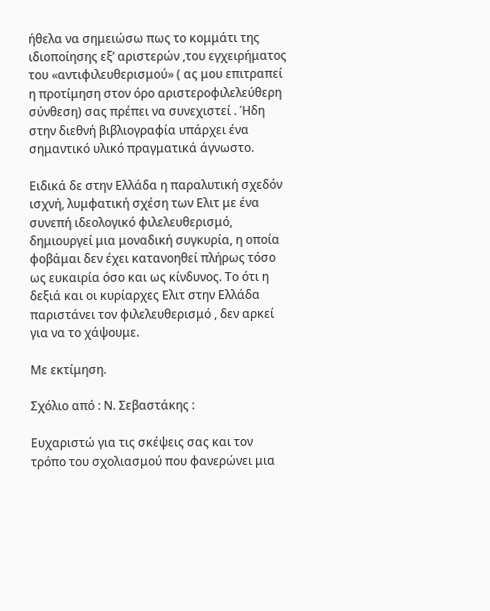ήθελα να σημειώσω πως το κομμάτι της ιδιοποίησης εξ’ αριστερών ,του εγχειρήματος του «αντιφιλευθερισμού» ( ας μου επιτραπεί η προτίμηση στον όρο αριστεροφιλελεύθερη σύνθεση) σας πρέπει να συνεχιστεί . Ήδη στην διεθνή βιβλιογραφία υπάρχει ένα σημαντικό υλικό πραγματικά άγνωστο.

Ειδικά δε στην Ελλάδα η παραλυτική σχεδόν ισχνή, λυμφατική σχέση των Ελιτ με ένα συνεπή ιδεολογικό φιλελευθερισμό, δημιουργεί μια μοναδική συγκυρία, η οποία φοβάμαι δεν έχει κατανοηθεί πλήρως τόσο ως ευκαιρία όσο και ως κίνδυνος. Το ότι η δεξιά και οι κυρίαρχες Ελιτ στην Ελλάδα παριστάνει τον φιλελευθερισμό , δεν αρκεί για να το χάψουμε.

Με εκτίμηση.

Σχόλιο από : Ν. Σεβαστάκης :

Ευχαριστώ για τις σκέψεις σας και τον τρόπο του σχολιασμού που φανερώνει μια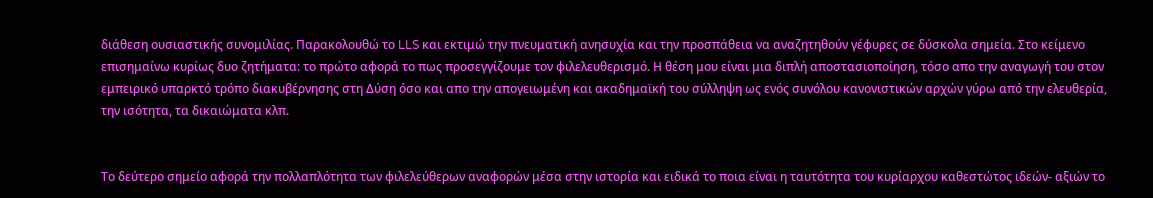διάθεση ουσιαστικής συνομιλίας. Παρακολουθώ το LLS και εκτιμώ την πνευματική ανησυχία και την προσπάθεια να αναζητηθούν γέφυρες σε δύσκολα σημεία. Στο κείμενο επισημαίνω κυρίως δυο ζητήματα: το πρώτο αφορά το πως προσεγγίζουμε τον φιλελευθερισμό. Η θέση μου είναι μια διπλή αποστασιοποίηση, τόσο απο την αναγωγή του στον εμπειρικό υπαρκτό τρόπο διακυβέρνησης στη Δύση όσο και απο την απογειωμένη και ακαδημαϊκή του σύλληψη ως ενός συνόλου κανονιστικών αρχών γύρω από την ελευθερία, την ισότητα, τα δικαιώματα κλπ.


Το δεύτερο σημείο αφορά την πολλαπλότητα των φιλελεύθερων αναφορών μέσα στην ιστορία και ειδικά το ποια είναι η ταυτότητα του κυρίαρχου καθεστώτος ιδεών- αξιών το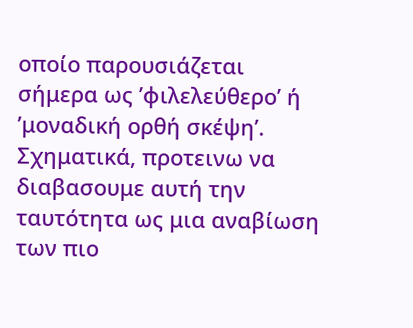οποίο παρουσιάζεται σήμερα ως ’φιλελεύθερο’ ή ’μοναδική ορθή σκέψη’. Σχηματικά, προτεινω να διαβασουμε αυτή την ταυτότητα ως μια αναβίωση των πιο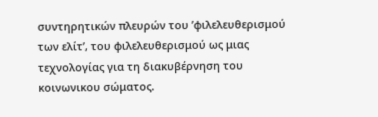συντηρητικών πλευρών του ’φιλελευθερισμού των ελίτ’, του φιλελευθερισμού ως μιας τεχνολογίας για τη διακυβέρνηση του κοινωνικου σώματος.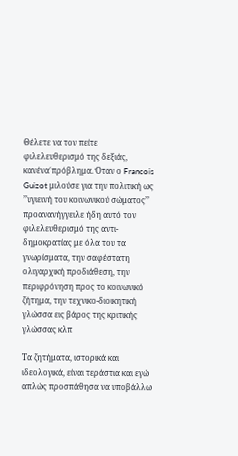Θέλετε να τον πείτε φιλελευθερισμό της δεξιάς, κανένα΄πρόβλημα. Όταν ο Francois Guizot μιλούσε για την πολιτική ως ’’υγιεινή του κοινωνικού σώματος’’ προανανήγγειλε ήδη αυτό τον φιλελευθερισμό της αντι-δημοκρατίας με όλα του τα γνωρίσματα, την σαφέστατη ολιγαρχική προδιάθεση, την περιφρόνηση προς το κοινωνικό ζήτημα, την τεχνικο-διοικητική γλώσσα εις βάρος της κριτικής γλώσσας κλπ

Τα ζητήματα, ιστορικά και ιδεολογικά, είναι τεράστια και εγώ απλώς προσπάθησα να υποβάλλω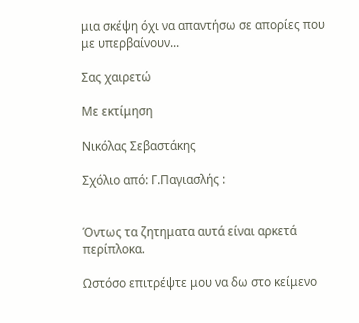μια σκέψη όχι να απαντήσω σε απορίες που με υπερβαίνουν...

Σας χαιρετώ

Με εκτίμηση

Νικόλας Σεβαστάκης

Σχόλιο από: Γ.Παγιασλής :


Όντως τα ζητηματα αυτά είναι αρκετά περίπλοκα.

Ωστόσο επιτρέψτε μου να δω στο κείμενο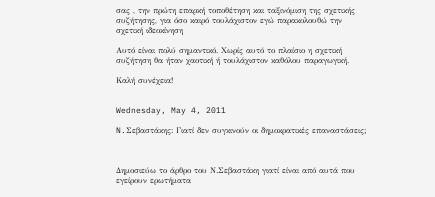σας , την πρώτη επαρκή τοποθέτηση και ταξινόμιση της σχετικής συζήτησης, για όσο καιρό τουλάχιστον εγώ παρακολουθώ την σχετική ιδεοκίνηση

Αυτό είναι πολύ σημαντικό. Χωρίς αυτό το πλαίσιο η σχετική συζήτηση θα ήταν χαοτική ή τουλάχιστον καθόλου παραγωγική.

Καλή συνέχεια!


Wednesday, May 4, 2011

N.Σεβαστάκης: Γιατί δεν συγκινούν οι δημοκρατικές επαναστάσεις;



Δημοσιεύω το άρθρο του Ν.Σεβαστάκη γιατί είναι από αυτά που εγείρουν ερωτήματα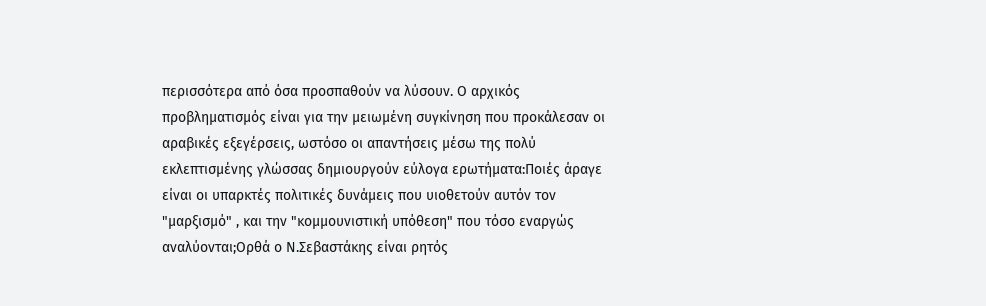περισσότερα από όσα προσπαθούν να λύσουν. Ο αρχικός προβληματισμός είναι για την μειωμένη συγκίνηση που προκάλεσαν οι αραβικές εξεγέρσεις, ωστόσο οι απαντήσεις μέσω της πολύ εκλεπτισμένης γλώσσας δημιουργούν εύλογα ερωτήματα:Ποιές άραγε είναι οι υπαρκτές πολιτικές δυνάμεις που υιοθετούν αυτόν τον "μαρξισμό" , και την "κομμουνιστική υπόθεση" που τόσο εναργώς αναλύονται;Ορθά ο Ν.Σεβαστάκης είναι ρητός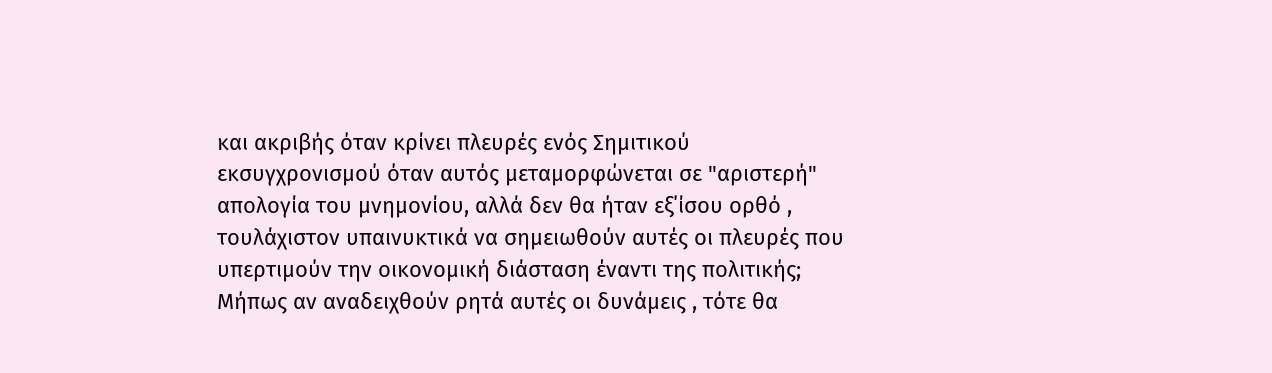και ακριβής όταν κρίνει πλευρές ενός Σημιτικού εκσυγχρονισμού όταν αυτός μεταμορφώνεται σε "αριστερή" απολογία του μνημονίου, αλλά δεν θα ήταν εξ΄ίσου ορθό , τουλάχιστον υπαινυκτικά να σημειωθούν αυτές οι πλευρές που υπερτιμούν την οικονομική διάσταση έναντι της πολιτικής; Μήπως αν αναδειχθούν ρητά αυτές οι δυνάμεις , τότε θα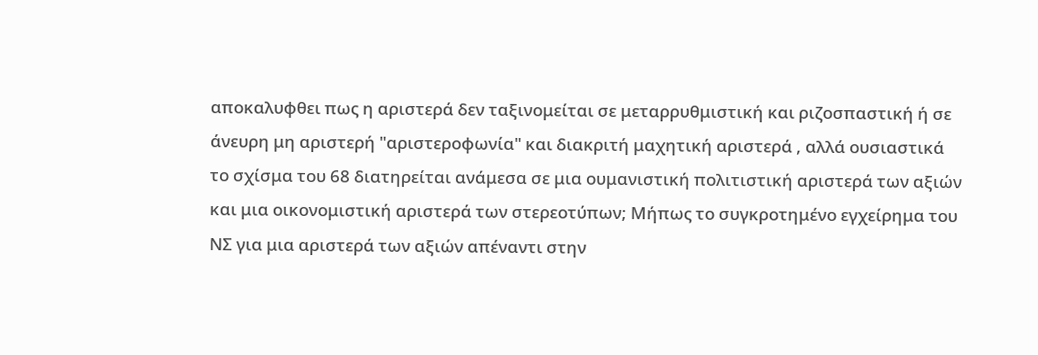αποκαλυφθει πως η αριστερά δεν ταξινομείται σε μεταρρυθμιστική και ριζοσπαστική ή σε άνευρη μη αριστερή "αριστεροφωνία" και διακριτή μαχητική αριστερά , αλλά ουσιαστικά το σχίσμα του 68 διατηρείται ανάμεσα σε μια ουμανιστική πολιτιστική αριστερά των αξιών και μια οικονομιστική αριστερά των στερεοτύπων; Μήπως το συγκροτημένο εγχείρημα του ΝΣ για μια αριστερά των αξιών απέναντι στην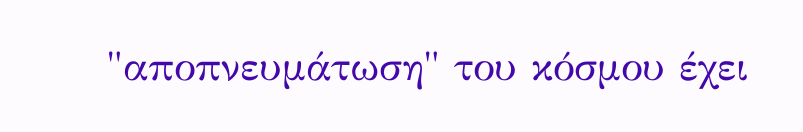"αποπνευμάτωση" του κόσμου έχει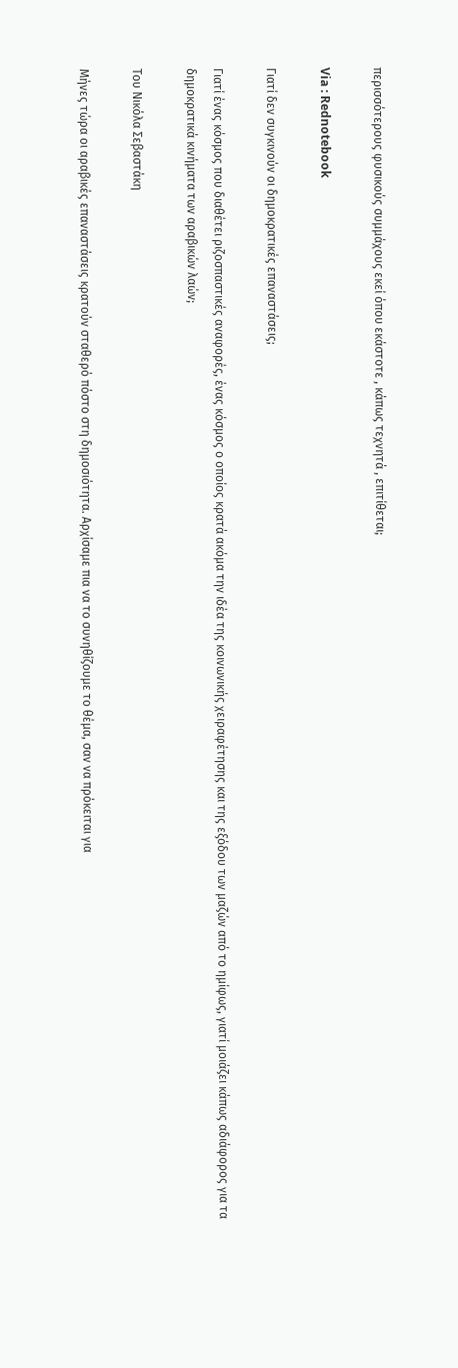περισσότερους φυσικούς συμμάχους εκεί όπου εκάστοτε , κάπως τεχνητά , επιτίθεται;

Via : Rednotebook

Γιατί δεν συγκινούν οι δημοκρατικές επαναστάσεις;

Γιατί ένας κόσμος που διαθέτει ριζοσπαστικές αναφορές, ένας κόσμος ο οποίος κρατά ακόμα την ιδέα της κοινωνικής χειραφέτησης και της εξόδου των μαζών από το ημίφως, γιατί μοιάζει κάπως αδιάφορος για τα δημοκρατικά κινήματα των αραβικών λαών;

Του Νικόλα Σεβαστάκη

Μήνες τώρα οι αραβικές επαναστάσεις κρατούν σταθερό πόστο στη δημοσιότητα. Αρχίσαμε πια να το συνηθίζουμε το θέμα, σαν να πρόκειται για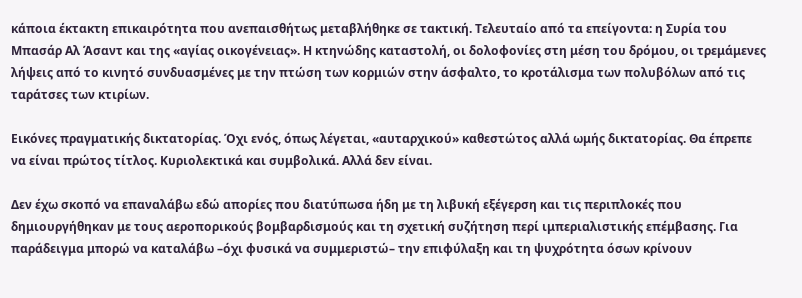κάποια έκτακτη επικαιρότητα που ανεπαισθήτως μεταβλήθηκε σε τακτική. Τελευταίο από τα επείγοντα: η Συρία του Μπασάρ Αλ Άσαντ και της «αγίας οικογένειας». Η κτηνώδης καταστολή, οι δολοφονίες στη μέση του δρόμου, οι τρεμάμενες λήψεις από το κινητό συνδυασμένες με την πτώση των κορμιών στην άσφαλτο, το κροτάλισμα των πολυβόλων από τις ταράτσες των κτιρίων.

Εικόνες πραγματικής δικτατορίας. Όχι ενός, όπως λέγεται, «αυταρχικού» καθεστώτος αλλά ωμής δικτατορίας. Θα έπρεπε να είναι πρώτος τίτλος. Κυριολεκτικά και συμβολικά. Αλλά δεν είναι.

Δεν έχω σκοπό να επαναλάβω εδώ απορίες που διατύπωσα ήδη με τη λιβυκή εξέγερση και τις περιπλοκές που δημιουργήθηκαν με τους αεροπορικούς βομβαρδισμούς και τη σχετική συζήτηση περί ιμπεριαλιστικής επέμβασης. Για παράδειγμα μπορώ να καταλάβω –όχι φυσικά να συμμεριστώ– την επιφύλαξη και τη ψυχρότητα όσων κρίνουν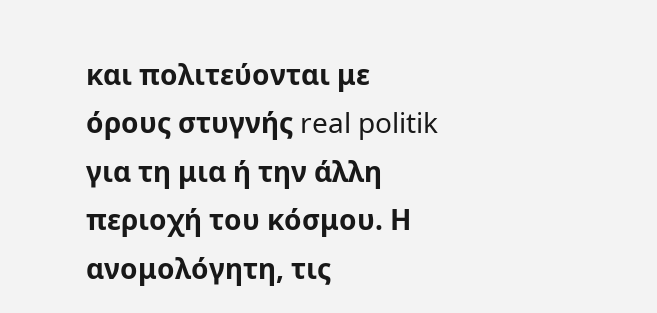και πολιτεύονται με όρους στυγνής real politik για τη μια ή την άλλη περιοχή του κόσμου. Η ανομολόγητη, τις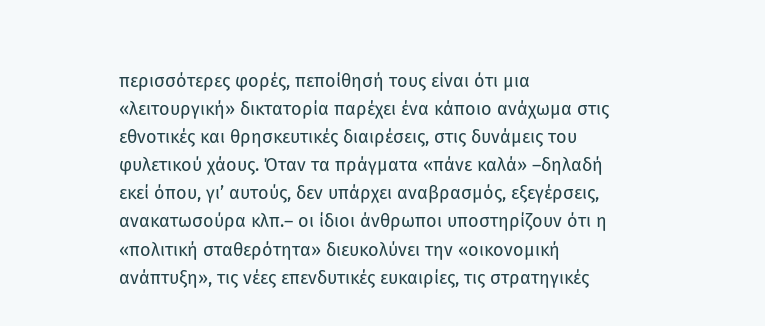περισσότερες φορές, πεποίθησή τους είναι ότι μια «λειτουργική» δικτατορία παρέχει ένα κάποιο ανάχωμα στις εθνοτικές και θρησκευτικές διαιρέσεις, στις δυνάμεις του φυλετικού χάους. Όταν τα πράγματα «πάνε καλά» –δηλαδή εκεί όπου, γι’ αυτούς, δεν υπάρχει αναβρασμός, εξεγέρσεις, ανακατωσούρα κλπ.– οι ίδιοι άνθρωποι υποστηρίζουν ότι η «πολιτική σταθερότητα» διευκολύνει την «οικονομική ανάπτυξη», τις νέες επενδυτικές ευκαιρίες, τις στρατηγικές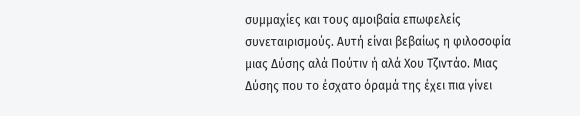συμμαχίες και τους αμοιβαία επωφελείς συνεταιρισμούς. Αυτή είναι βεβαίως η φιλοσοφία μιας Δύσης αλά Πούτιν ή αλά Xoυ Τζιντάο. Μιας Δύσης που το έσχατο όραμά της έχει πια γίνει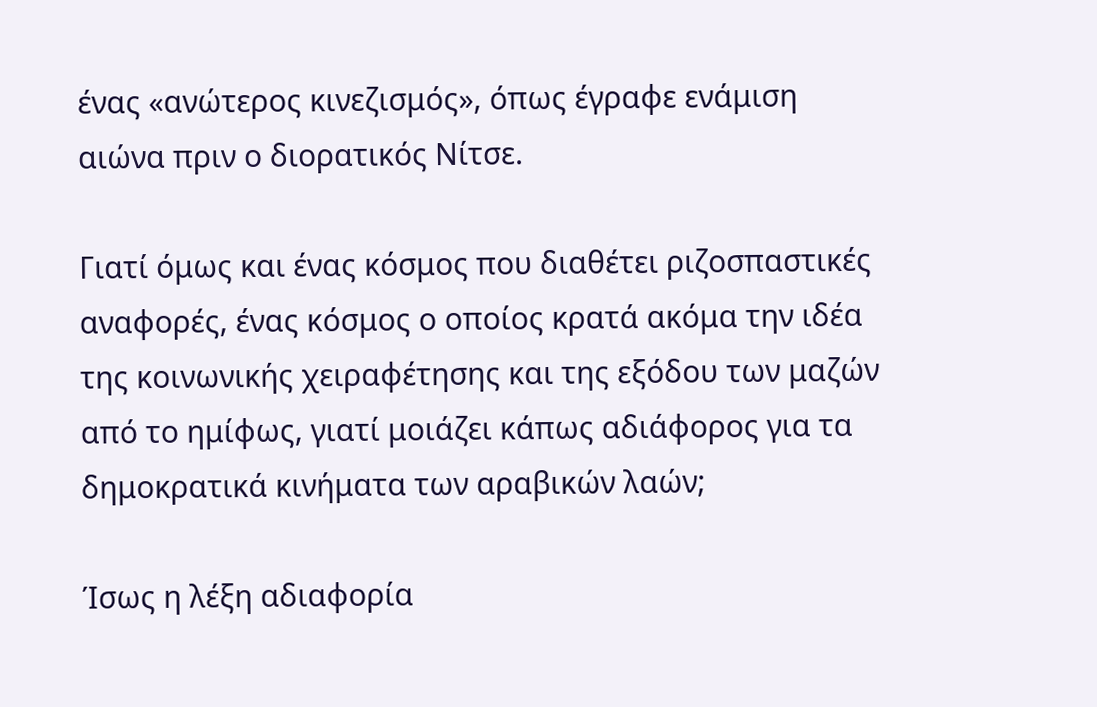ένας «ανώτερος κινεζισμός», όπως έγραφε ενάμιση αιώνα πριν ο διορατικός Νίτσε.

Γιατί όμως και ένας κόσμος που διαθέτει ριζοσπαστικές αναφορές, ένας κόσμος ο οποίος κρατά ακόμα την ιδέα της κοινωνικής χειραφέτησης και της εξόδου των μαζών από το ημίφως, γιατί μοιάζει κάπως αδιάφορος για τα δημοκρατικά κινήματα των αραβικών λαών;

Ίσως η λέξη αδιαφορία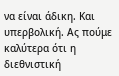να είναι άδικη. Και υπερβολική. Ας πούμε καλύτερα ότι η διεθνιστική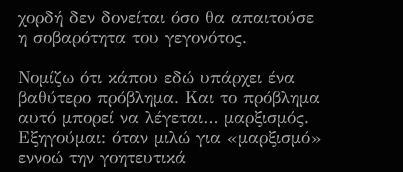χορδή δεν δονείται όσο θα απαιτούσε η σοβαρότητα του γεγονότος.

Νομίζω ότι κάπου εδώ υπάρχει ένα βαθύτερο πρόβλημα. Και το πρόβλημα αυτό μπορεί να λέγεται… μαρξισμός. Εξηγούμαι: όταν μιλώ για «μαρξισμό» εννοώ την γοητευτικά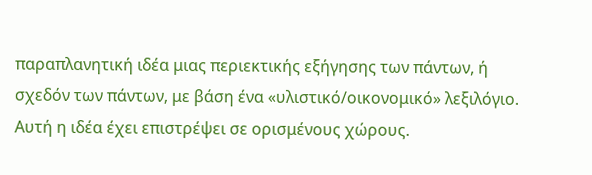παραπλανητική ιδέα μιας περιεκτικής εξήγησης των πάντων, ή σχεδόν των πάντων, με βάση ένα «υλιστικό/οικονομικό» λεξιλόγιο. Αυτή η ιδέα έχει επιστρέψει σε ορισμένους χώρους.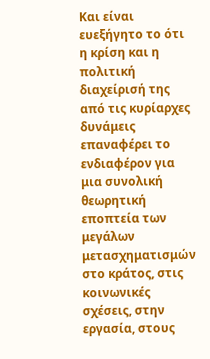Και είναι ευεξήγητο το ότι η κρίση και η πολιτική διαχείρισή της από τις κυρίαρχες δυνάμεις επαναφέρει το ενδιαφέρον για μια συνολική θεωρητική εποπτεία των μεγάλων μετασχηματισμών στο κράτος, στις κοινωνικές σχέσεις, στην εργασία, στους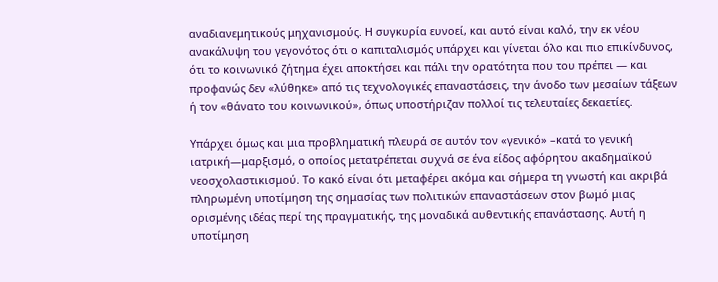αναδιανεμητικούς μηχανισμούς. Η συγκυρία ευνοεί, και αυτό είναι καλό, την εκ νέου ανακάλυψη του γεγονότος ότι ο καπιταλισμός υπάρχει και γίνεται όλο και πιο επικίνδυνος, ότι το κοινωνικό ζήτημα έχει αποκτήσει και πάλι την ορατότητα που του πρέπει — και προφανώς δεν «λύθηκε» από τις τεχνολογικές επαναστάσεις, την άνοδο των μεσαίων τάξεων ή τον «θάνατο του κοινωνικού», όπως υποστήριζαν πολλοί τις τελευταίες δεκαετίες.

Υπάρχει όμως και μια προβληματική πλευρά σε αυτόν τον «γενικό» –κατά το γενική ιατρική—μαρξισμό, ο οποίος μετατρέπεται συχνά σε ένα είδος αφόρητου ακαδημαϊκού νεοσχολαστικισμού. Το κακό είναι ότι μεταφέρει ακόμα και σήμερα τη γνωστή και ακριβά πληρωμένη υποτίμηση της σημασίας των πολιτικών επαναστάσεων στον βωμό μιας ορισμένης ιδέας περί της πραγματικής, της μοναδικά αυθεντικής επανάστασης. Αυτή η υποτίμηση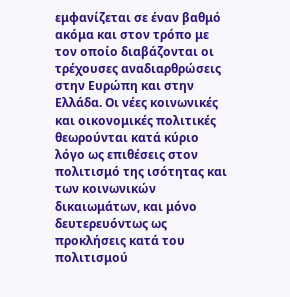εμφανίζεται σε έναν βαθμό ακόμα και στον τρόπο με τον οποίο διαβάζονται οι τρέχουσες αναδιαρθρώσεις στην Ευρώπη και στην Ελλάδα. Οι νέες κοινωνικές και οικονομικές πολιτικές θεωρούνται κατά κύριο λόγο ως επιθέσεις στον πολιτισμό της ισότητας και των κοινωνικών δικαιωμάτων, και μόνο δευτερευόντως ως προκλήσεις κατά του πολιτισμού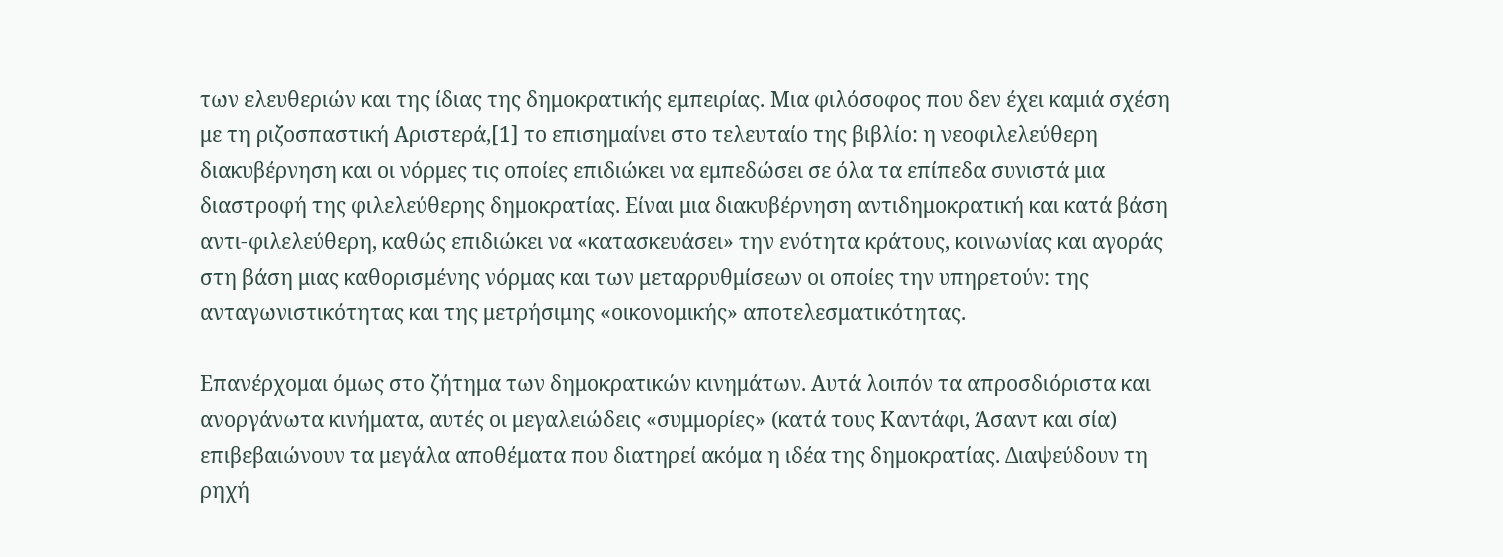των ελευθεριών και της ίδιας της δημοκρατικής εμπειρίας. Μια φιλόσοφος που δεν έχει καμιά σχέση με τη ριζοσπαστική Αριστερά,[1] το επισημαίνει στο τελευταίο της βιβλίο: η νεοφιλελεύθερη διακυβέρνηση και οι νόρμες τις οποίες επιδιώκει να εμπεδώσει σε όλα τα επίπεδα συνιστά μια διαστροφή της φιλελεύθερης δημοκρατίας. Είναι μια διακυβέρνηση αντιδημοκρατική και κατά βάση αντι-φιλελεύθερη, καθώς επιδιώκει να «κατασκευάσει» την ενότητα κράτους, κοινωνίας και αγοράς στη βάση μιας καθορισμένης νόρμας και των μεταρρυθμίσεων οι οποίες την υπηρετούν: της ανταγωνιστικότητας και της μετρήσιμης «οικονομικής» αποτελεσματικότητας.

Επανέρχομαι όμως στο ζήτημα των δημοκρατικών κινημάτων. Αυτά λοιπόν τα απροσδιόριστα και ανοργάνωτα κινήματα, αυτές οι μεγαλειώδεις «συμμορίες» (κατά τους Καντάφι, Άσαντ και σία) επιβεβαιώνουν τα μεγάλα αποθέματα που διατηρεί ακόμα η ιδέα της δημοκρατίας. Διαψεύδουν τη ρηχή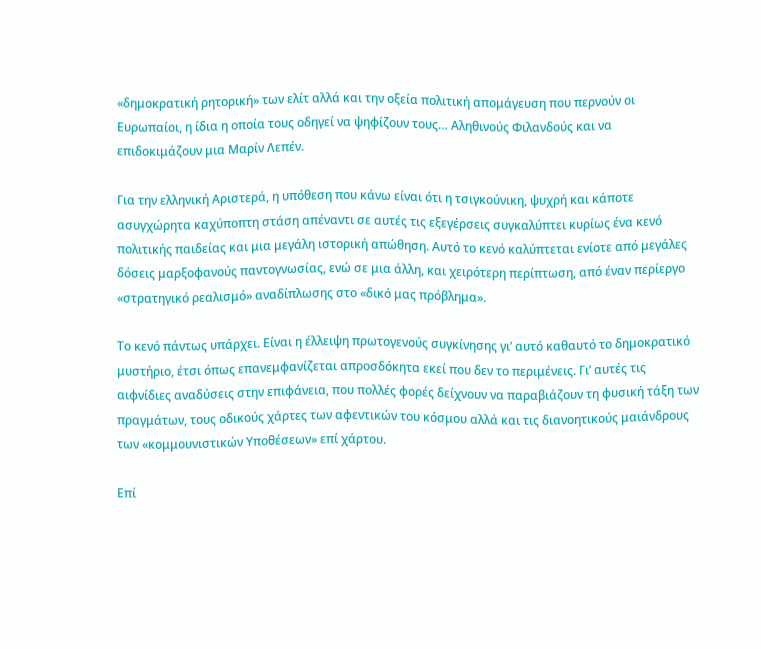«δημοκρατική ρητορική» των ελίτ αλλά και την οξεία πολιτική απομάγευση που περνούν οι Ευρωπαίοι, η ίδια η οποία τους οδηγεί να ψηφίζουν τους… Αληθινούς Φιλανδούς και να επιδοκιμάζουν μια Μαρίν Λεπέν.

Για την ελληνική Αριστερά, η υπόθεση που κάνω είναι ότι η τσιγκούνικη, ψυχρή και κάποτε ασυγχώρητα καχύποπτη στάση απέναντι σε αυτές τις εξεγέρσεις συγκαλύπτει κυρίως ένα κενό πολιτικής παιδείας και μια μεγάλη ιστορική απώθηση. Αυτό το κενό καλύπτεται ενίοτε από μεγάλες δόσεις μαρξοφανούς παντογνωσίας, ενώ σε μια άλλη, και χειρότερη περίπτωση, από έναν περίεργο «στρατηγικό ρεαλισμό» αναδίπλωσης στο «δικό μας πρόβλημα».

Το κενό πάντως υπάρχει. Είναι η έλλειψη πρωτογενούς συγκίνησης γι’ αυτό καθαυτό το δημοκρατικό μυστήριο, έτσι όπως επανεμφανίζεται απροσδόκητα εκεί που δεν το περιμένεις. Γι’ αυτές τις αιφνίδιες αναδύσεις στην επιφάνεια, που πολλές φορές δείχνουν να παραβιάζουν τη φυσική τάξη των πραγμάτων, τους οδικούς χάρτες των αφεντικών του κόσμου αλλά και τις διανοητικούς μαιάνδρους των «κομμουνιστικών Υποθέσεων» επί χάρτου.

Επί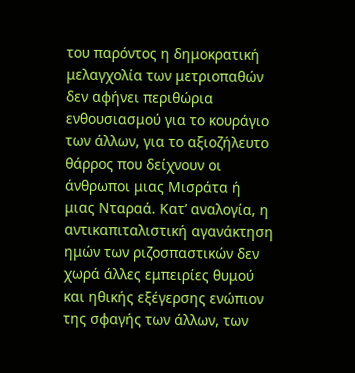του παρόντος η δημοκρατική μελαγχολία των μετριοπαθών δεν αφήνει περιθώρια ενθουσιασμού για το κουράγιο των άλλων, για το αξιοζήλευτο θάρρος που δείχνουν οι άνθρωποι μιας Μισράτα ή μιας Νταραά. Κατ’ αναλογία, η αντικαπιταλιστική αγανάκτηση ημών των ριζοσπαστικών δεν χωρά άλλες εμπειρίες θυμού και ηθικής εξέγερσης ενώπιον της σφαγής των άλλων, των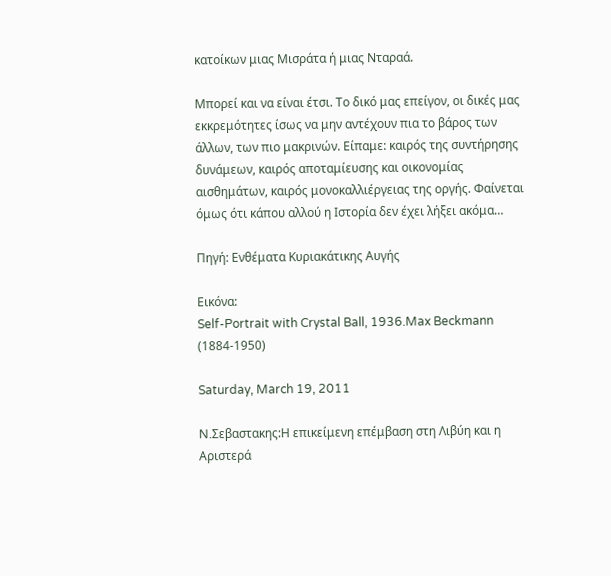κατοίκων μιας Μισράτα ή μιας Νταραά.

Μπορεί και να είναι έτσι. Το δικό μας επείγον, οι δικές μας εκκρεμότητες ίσως να μην αντέχουν πια το βάρος των άλλων, των πιο μακρινών. Είπαμε: καιρός της συντήρησης δυνάμεων, καιρός αποταμίευσης και οικονομίας αισθημάτων, καιρός μονοκαλλιέργειας της οργής. Φαίνεται όμως ότι κάπου αλλού η Ιστορία δεν έχει λήξει ακόμα…

Πηγή: Ενθέματα Κυριακάτικης Αυγής

Εικόνα:
Self-Portrait with Crystal Ball, 1936.Max Beckmann (1884-1950)

Saturday, March 19, 2011

N.Σεβαστακης:Η επικείμενη επέμβαση στη Λιβύη και η Αριστερά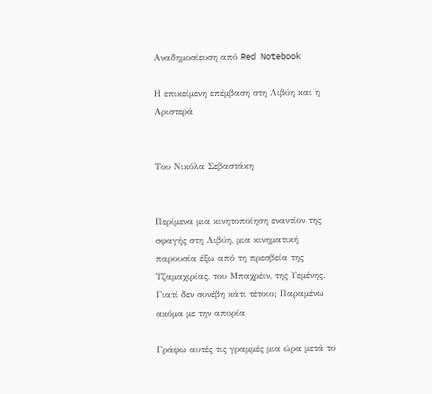Αναδημοσίευση από Red Notebook

Η επικείμενη επέμβαση στη Λιβύη και η Αριστερά


Του Νικόλα Σεβαστάκη


Περίμενα μια κινητοποίηση εναντίον της σφαγής στη Λιβύη, μια κινηματική παρουσία έξω από τη πρεσβεία της Τζαμαχιρίας, του Μπαχρέιν, της Υεμένης. Γιατί δεν συνέβη κάτι τέτοιο; Παραμένω ακόμα με την απορία

Γράφω αυτές τις γραμμές μια ώρα μετά το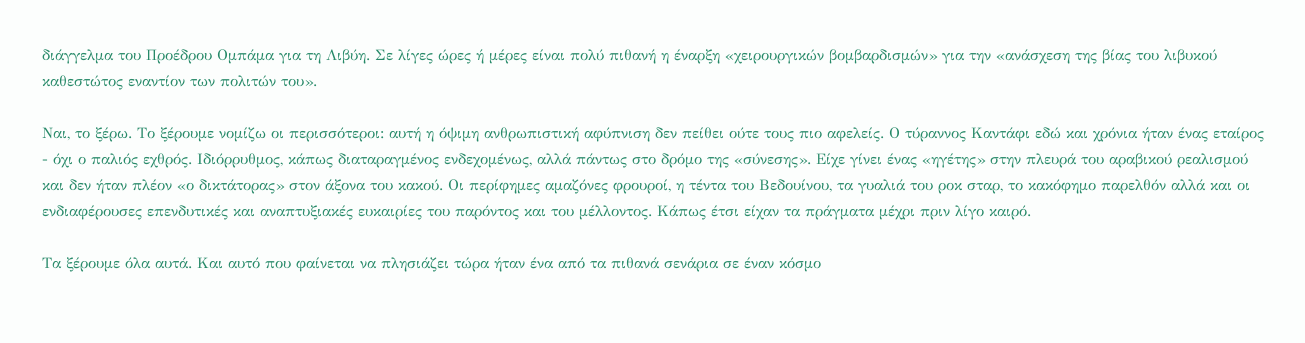διάγγελμα του Προέδρου Ομπάμα για τη Λιβύη. Σε λίγες ώρες ή μέρες είναι πολύ πιθανή η έναρξη «χειρουργικών βομβαρδισμών» για την «ανάσχεση της βίας του λιβυκού καθεστώτος εναντίον των πολιτών του».

Ναι, το ξέρω. Το ξέρουμε νομίζω οι περισσότεροι: αυτή η όψιμη ανθρωπιστική αφύπνιση δεν πείθει ούτε τους πιο αφελείς. Ο τύραννος Καντάφι εδώ και χρόνια ήταν ένας εταίρος - όχι ο παλιός εχθρός. Ιδιόρρυθμος, κάπως διαταραγμένος ενδεχομένως, αλλά πάντως στο δρόμο της «σύνεσης». Είχε γίνει ένας «ηγέτης» στην πλευρά του αραβικού ρεαλισμού και δεν ήταν πλέον «ο δικτάτορας» στον άξονα του κακού. Οι περίφημες αμαζόνες φρουροί, η τέντα του Βεδουίνου, τα γυαλιά του ροκ σταρ, το κακόφημο παρελθόν αλλά και οι ενδιαφέρουσες επενδυτικές και αναπτυξιακές ευκαιρίες του παρόντος και του μέλλοντος. Κάπως έτσι είχαν τα πράγματα μέχρι πριν λίγο καιρό.

Τα ξέρουμε όλα αυτά. Και αυτό που φαίνεται να πλησιάζει τώρα ήταν ένα από τα πιθανά σενάρια σε έναν κόσμο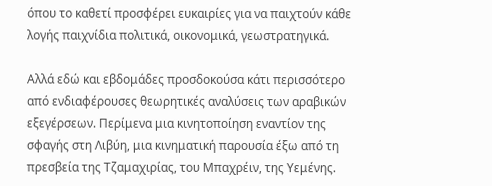όπου το καθετί προσφέρει ευκαιρίες για να παιχτούν κάθε λογής παιχνίδια πολιτικά, οικονομικά, γεωστρατηγικά.

Αλλά εδώ και εβδομάδες προσδοκούσα κάτι περισσότερο από ενδιαφέρουσες θεωρητικές αναλύσεις των αραβικών εξεγέρσεων. Περίμενα μια κινητοποίηση εναντίον της σφαγής στη Λιβύη, μια κινηματική παρουσία έξω από τη πρεσβεία της Τζαμαχιρίας, του Μπαχρέιν, της Υεμένης.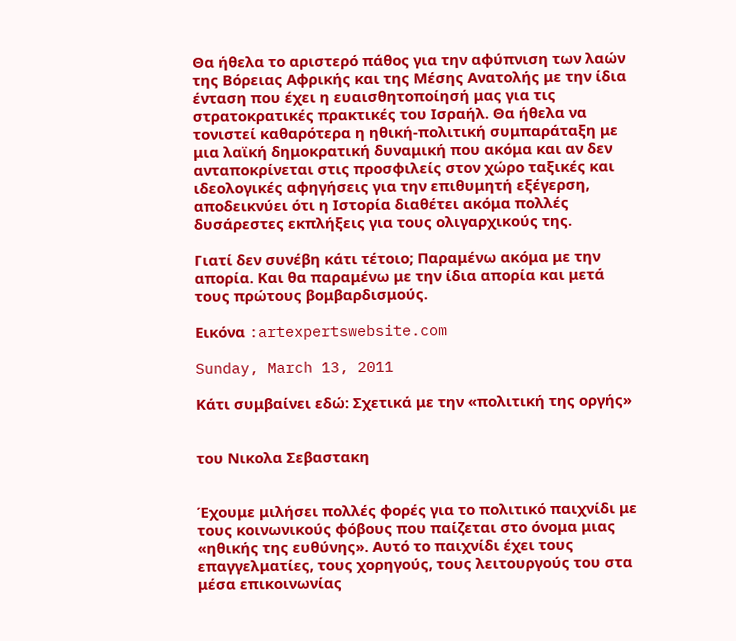Θα ήθελα το αριστερό πάθος για την αφύπνιση των λαών της Βόρειας Αφρικής και της Μέσης Ανατολής με την ίδια ένταση που έχει η ευαισθητοποίησή μας για τις στρατοκρατικές πρακτικές του Ισραήλ. Θα ήθελα να τονιστεί καθαρότερα η ηθική-πολιτική συμπαράταξη με μια λαϊκή δημοκρατική δυναμική που ακόμα και αν δεν ανταποκρίνεται στις προσφιλείς στον χώρο ταξικές και ιδεολογικές αφηγήσεις για την επιθυμητή εξέγερση, αποδεικνύει ότι η Ιστορία διαθέτει ακόμα πολλές δυσάρεστες εκπλήξεις για τους ολιγαρχικούς της.

Γιατί δεν συνέβη κάτι τέτοιο; Παραμένω ακόμα με την απορία. Και θα παραμένω με την ίδια απορία και μετά τους πρώτους βομβαρδισμούς.

Εικόνα :artexpertswebsite.com

Sunday, March 13, 2011

Κάτι συμβαίνει εδώ: Σχετικά με την «πολιτική της οργής»


του Νικολα Σεβαστακη


Έχουμε μιλήσει πολλές φορές για το πολιτικό παιχνίδι με τους κοινωνικούς φόβους που παίζεται στο όνομα μιας «ηθικής της ευθύνης». Αυτό το παιχνίδι έχει τους επαγγελματίες, τους χορηγούς, τους λειτουργούς του στα μέσα επικοινωνίας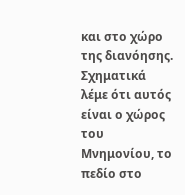και στο χώρο της διανόησης. Σχηματικά λέμε ότι αυτός είναι ο χώρος του Μνημονίου, το πεδίο στο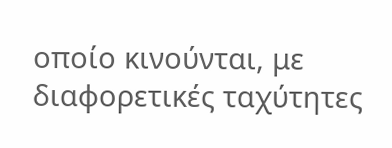οποίο κινούνται, με διαφορετικές ταχύτητες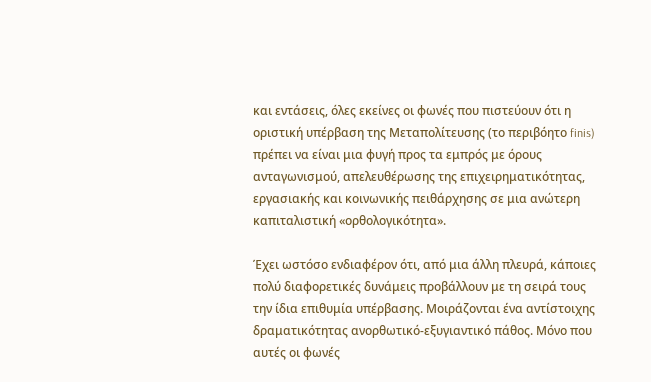και εντάσεις, όλες εκείνες οι φωνές που πιστεύουν ότι η οριστική υπέρβαση της Μεταπολίτευσης (το περιβόητο finis) πρέπει να είναι μια φυγή προς τα εμπρός με όρους ανταγωνισμού, απελευθέρωσης της επιχειρηματικότητας, εργασιακής και κοινωνικής πειθάρχησης σε μια ανώτερη καπιταλιστική «ορθολογικότητα».

Έχει ωστόσο ενδιαφέρον ότι, από μια άλλη πλευρά, κάποιες πολύ διαφορετικές δυνάμεις προβάλλουν με τη σειρά τους την ίδια επιθυμία υπέρβασης. Μοιράζονται ένα αντίστοιχης δραματικότητας ανορθωτικό-εξυγιαντικό πάθος. Μόνο που αυτές οι φωνές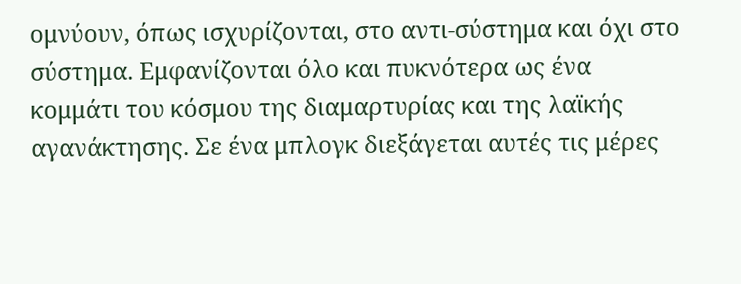ομνύουν, όπως ισχυρίζονται, στο αντι-σύστημα και όχι στο σύστημα. Εμφανίζονται όλο και πυκνότερα ως ένα κομμάτι του κόσμου της διαμαρτυρίας και της λαϊκής αγανάκτησης. Σε ένα μπλογκ διεξάγεται αυτές τις μέρες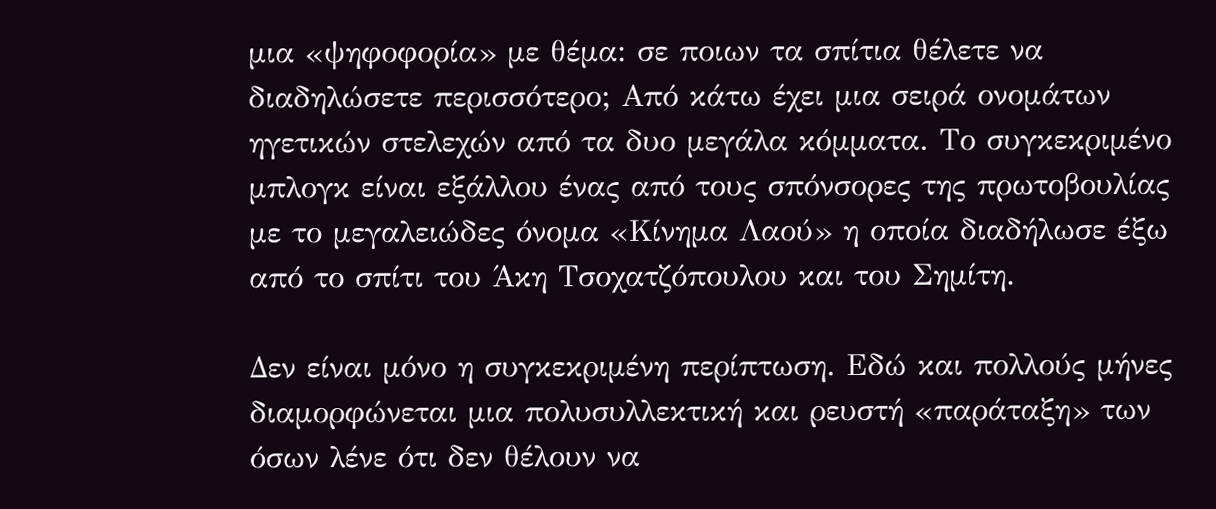μια «ψηφοφορία» με θέμα: σε ποιων τα σπίτια θέλετε να διαδηλώσετε περισσότερο; Από κάτω έχει μια σειρά ονομάτων ηγετικών στελεχών από τα δυο μεγάλα κόμματα. Το συγκεκριμένο μπλογκ είναι εξάλλου ένας από τους σπόνσορες της πρωτοβουλίας με το μεγαλειώδες όνομα «Κίνημα Λαού» η οποία διαδήλωσε έξω από το σπίτι του Άκη Τσοχατζόπουλου και του Σημίτη.

Δεν είναι μόνο η συγκεκριμένη περίπτωση. Εδώ και πολλούς μήνες διαμορφώνεται μια πολυσυλλεκτική και ρευστή «παράταξη» των όσων λένε ότι δεν θέλουν να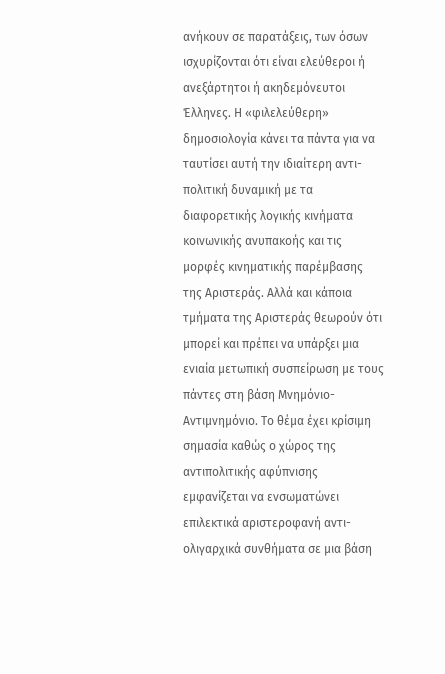ανήκουν σε παρατάξεις, των όσων ισχυρίζονται ότι είναι ελεύθεροι ή ανεξάρτητοι ή ακηδεμόνευτοι Έλληνες. Η «φιλελεύθερη» δημοσιολογία κάνει τα πάντα για να ταυτίσει αυτή την ιδιαίτερη αντι-πολιτική δυναμική με τα διαφορετικής λογικής κινήματα κοινωνικής ανυπακοής και τις μορφές κινηματικής παρέμβασης της Αριστεράς. Αλλά και κάποια τμήματα της Αριστεράς θεωρούν ότι μπορεί και πρέπει να υπάρξει μια ενιαία μετωπική συσπείρωση με τους πάντες στη βάση Μνημόνιο-Αντιμνημόνιο. Το θέμα έχει κρίσιμη σημασία καθώς ο χώρος της αντιπολιτικής αφύπνισης εμφανίζεται να ενσωματώνει επιλεκτικά αριστεροφανή αντι-ολιγαρχικά συνθήματα σε μια βάση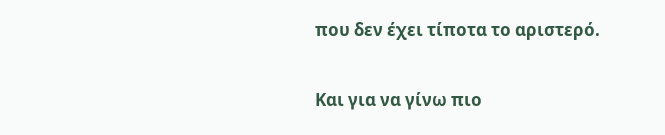που δεν έχει τίποτα το αριστερό.

Και για να γίνω πιο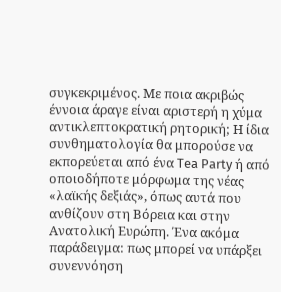συγκεκριμένος. Με ποια ακριβώς έννοια άραγε είναι αριστερή η χύμα αντικλεπτοκρατική ρητορική; Η ίδια συνθηματολογία θα μπορούσε να εκπορεύεται από ένα Tea Party ή από οποιοδήποτε μόρφωμα της νέας «λαϊκής δεξιάς», όπως αυτά που ανθίζουν στη Βόρεια και στην Ανατολική Ευρώπη. Ένα ακόμα παράδειγμα: πως μπορεί να υπάρξει συνεννόηση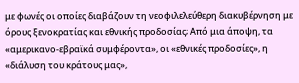με φωνές οι οποίες διαβάζουν τη νεοφιλελεύθερη διακυβέρνηση με όρους ξενοκρατίας και εθνικής προδοσίας; Από μια άποψη, τα «αμερικανο-εβραϊκά συμφέροντα», οι «εθνικές προδοσίες», η «διάλυση του κράτους μας»,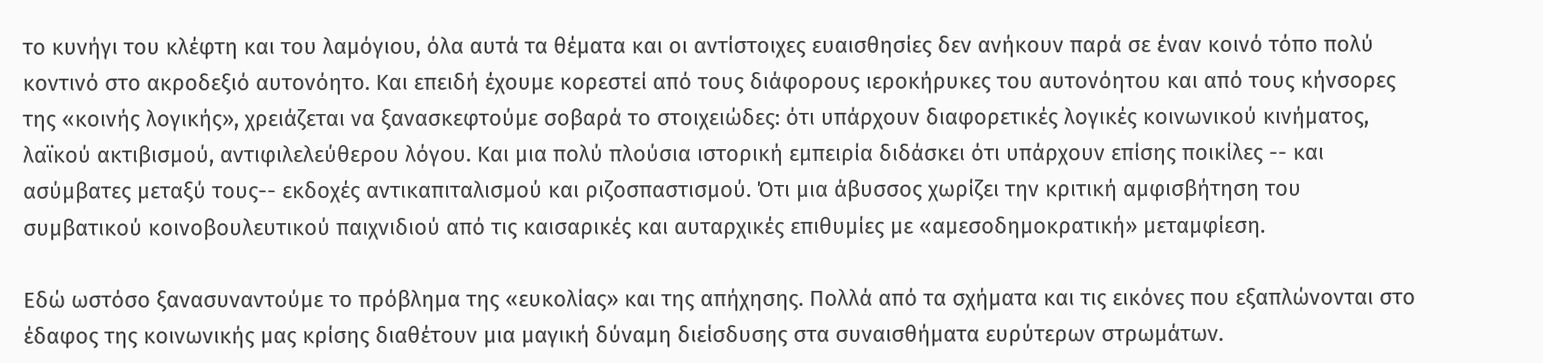το κυνήγι του κλέφτη και του λαμόγιου, όλα αυτά τα θέματα και οι αντίστοιχες ευαισθησίες δεν ανήκουν παρά σε έναν κοινό τόπο πολύ κοντινό στο ακροδεξιό αυτονόητο. Και επειδή έχουμε κορεστεί από τους διάφορους ιεροκήρυκες του αυτονόητου και από τους κήνσορες της «κοινής λογικής», χρειάζεται να ξανασκεφτούμε σοβαρά το στοιχειώδες: ότι υπάρχουν διαφορετικές λογικές κοινωνικού κινήματος, λαϊκού ακτιβισμού, αντιφιλελεύθερου λόγου. Και μια πολύ πλούσια ιστορική εμπειρία διδάσκει ότι υπάρχουν επίσης ποικίλες -- και ασύμβατες μεταξύ τους-- εκδοχές αντικαπιταλισμού και ριζοσπαστισμού. Ότι μια άβυσσος χωρίζει την κριτική αμφισβήτηση του συμβατικού κοινοβουλευτικού παιχνιδιού από τις καισαρικές και αυταρχικές επιθυμίες με «αμεσοδημοκρατική» μεταμφίεση.

Εδώ ωστόσο ξανασυναντούμε το πρόβλημα της «ευκολίας» και της απήχησης. Πολλά από τα σχήματα και τις εικόνες που εξαπλώνονται στο έδαφος της κοινωνικής μας κρίσης διαθέτουν μια μαγική δύναμη διείσδυσης στα συναισθήματα ευρύτερων στρωμάτων.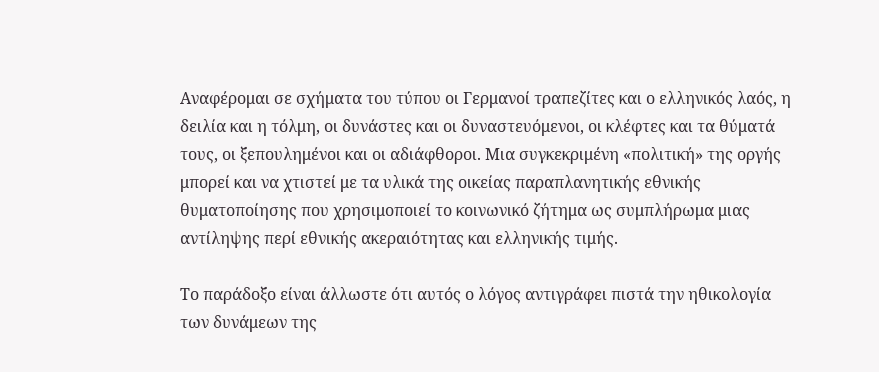Αναφέρομαι σε σχήματα του τύπου οι Γερμανοί τραπεζίτες και ο ελληνικός λαός, η δειλία και η τόλμη, οι δυνάστες και οι δυναστευόμενοι, οι κλέφτες και τα θύματά τους, οι ξεπουλημένοι και οι αδιάφθοροι. Μια συγκεκριμένη «πολιτική» της οργής μπορεί και να χτιστεί με τα υλικά της οικείας παραπλανητικής εθνικής θυματοποίησης που χρησιμοποιεί το κοινωνικό ζήτημα ως συμπλήρωμα μιας αντίληψης περί εθνικής ακεραιότητας και ελληνικής τιμής.

Το παράδοξο είναι άλλωστε ότι αυτός ο λόγος αντιγράφει πιστά την ηθικολογία των δυνάμεων της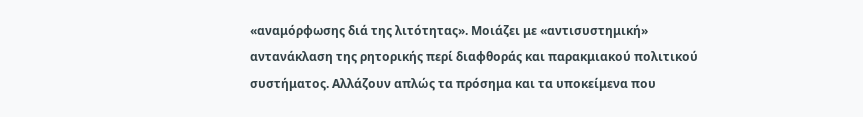«αναμόρφωσης διά της λιτότητας». Μοιάζει με «αντισυστημική» αντανάκλαση της ρητορικής περί διαφθοράς και παρακμιακού πολιτικού συστήματος. Αλλάζουν απλώς τα πρόσημα και τα υποκείμενα που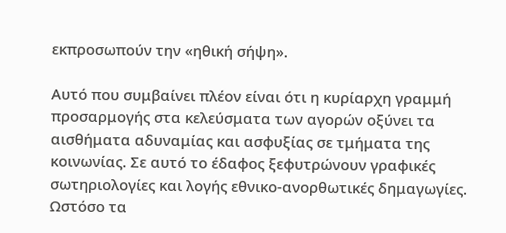εκπροσωπούν την «ηθική σήψη».

Αυτό που συμβαίνει πλέον είναι ότι η κυρίαρχη γραμμή προσαρμογής στα κελεύσματα των αγορών οξύνει τα αισθήματα αδυναμίας και ασφυξίας σε τμήματα της κοινωνίας. Σε αυτό το έδαφος ξεφυτρώνουν γραφικές σωτηριολογίες και λογής εθνικο-ανορθωτικές δημαγωγίες. Ωστόσο τα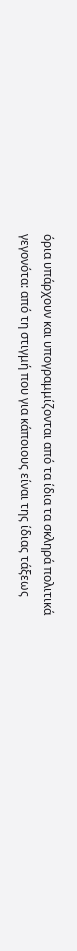όρια υπάρχουν και υπογραμμίζονται από τα ίδια τα σκληρά πολιτικά γεγονότα: από τη στιγμή που για κάποιους είναι της ίδιας τάξεως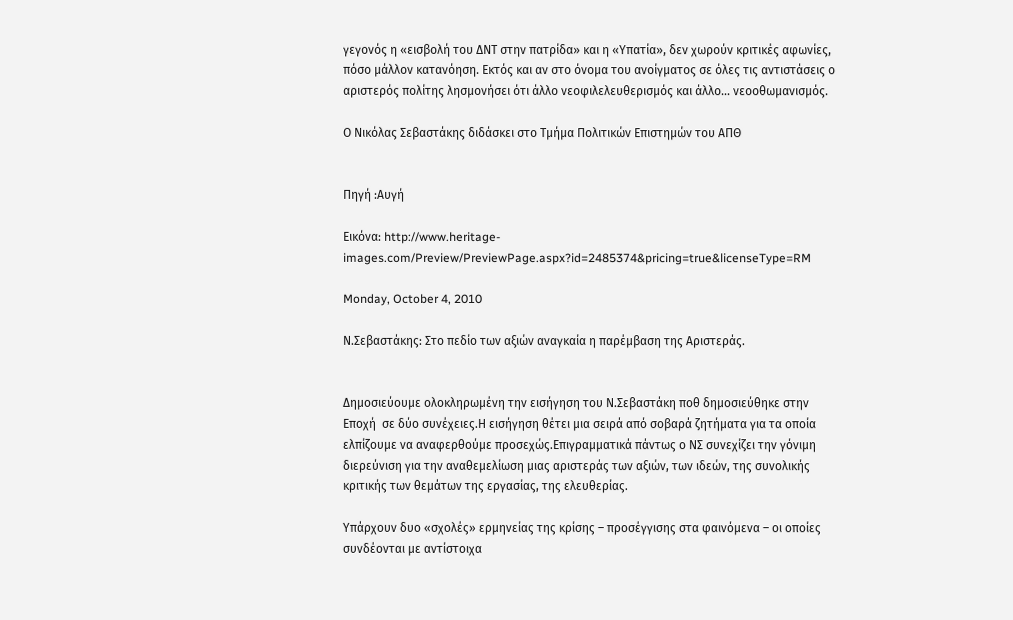γεγονός η «εισβολή του ΔΝΤ στην πατρίδα» και η «Υπατία», δεν χωρούν κριτικές αφωνίες, πόσο μάλλον κατανόηση. Εκτός και αν στο όνομα του ανοίγματος σε όλες τις αντιστάσεις ο αριστερός πολίτης λησμονήσει ότι άλλο νεοφιλελευθερισμός και άλλο… νεοοθωμανισμός.

Ο Νικόλας Σεβαστάκης διδάσκει στο Τμήμα Πολιτικών Επιστημών του ΑΠΘ


Πηγή :Αυγή

Εικόνα: http://www.heritage-images.com/Preview/PreviewPage.aspx?id=2485374&pricing=true&licenseType=RM

Monday, October 4, 2010

Ν.Σεβαστάκης: Στο πεδίο των αξιών αναγκαία η παρέμβαση της Αριστεράς.


Δημοσιεύουμε ολοκληρωμένη την εισήγηση του Ν.Σεβαστάκη ποθ δημοσιεύθηκε στην Εποχή  σε δύο συνέχειες.Η εισήγηση θέτει μια σειρά από σοβαρά ζητήματα για τα οποία ελπίζουμε να αναφερθούμε προσεχώς.Επιγραμματικά πάντως ο ΝΣ συνεχίζει την γόνιμη διερεύνιση για την αναθεμελίωση μιας αριστεράς των αξιών, των ιδεών, της συνολικής κριτικής των θεμάτων της εργασίας, της ελευθερίας.

Υπάρχουν δυο «σχολές» ερμηνείας της κρίσης – προσέγγισης στα φαινόμενα – οι οποίες συνδέονται με αντίστοιχα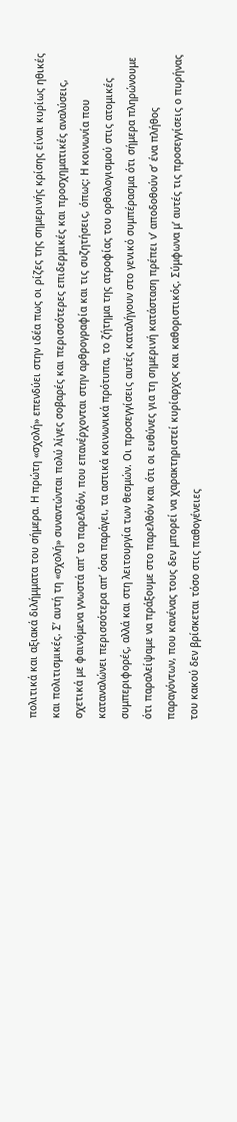πολιτικά και αξιακά διλήμματα του σήμερα. Η πρώτη «σχολή» επενδύει στην ιδέα πως οι ρίζες της σημερινής κρίσης είναι κυρίως ηθικές και πολιτισμικές. Σ’ αυτή τη «σχολή» συναντώνται πολύ λίγες σοβαρές και περισσότερες επιδερμικές και προσχηματικές αναλύσεις, σχετικά με φαινόμενα γνωστά απ’ το παρελθόν, που επανέρχονται στην αρθρογραφία και τις συζητήσεις, όπως: Η κοινωνία που καταναλώνει περισσότερα απ’ όσα παράγει, τα αστικά κοινωνικά πρότυπα, το ζήτημα της ατροφίας του ορθολογισμού στις ατομικές συμπεριφορές, αλλά και στη λειτουργία των θεσμών. Οι προσεγγίσεις αυτές καταλήγουν στο γενικό συμπέρασμα ότι σήμερα πληρώνουμε ότι παραλείψαμε να πράξουμε στο παρελθόν και ότι οι ευθύνες για τη σημερινή κατάσταση πρέπει ν’ αποδοθούν σ’ ένα πλήθος παραγόντων, που κανένας τους δεν μπορεί να χαρακτηριστεί κυρίαρχος και καθοριστικός. Σύμφωνα μ’ αυτές τις προσεγγίσεις ο πυρήνας του κακού δεν βρίσκεται τόσο στις παθογένειες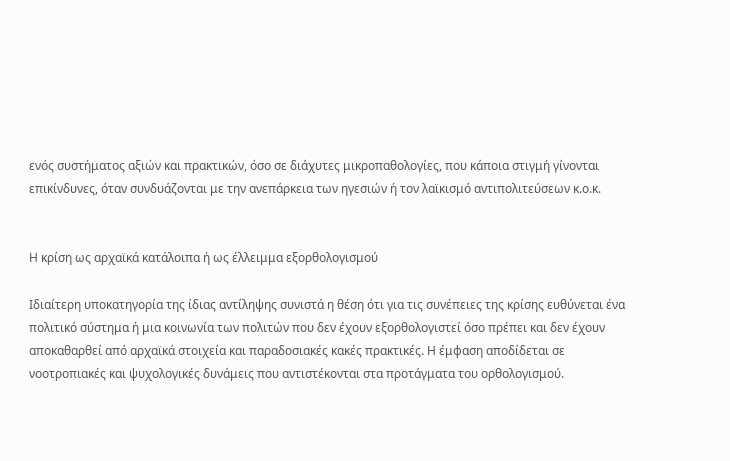ενός συστήματος αξιών και πρακτικών, όσο σε διάχυτες μικροπαθολογίες, που κάποια στιγμή γίνονται επικίνδυνες, όταν συνδυάζονται με την ανεπάρκεια των ηγεσιών ή τον λαϊκισμό αντιπολιτεύσεων κ.ο.κ.


Η κρίση ως αρχαϊκά κατάλοιπα ή ως έλλειμμα εξορθολογισμού

Ιδιαίτερη υποκατηγορία της ίδιας αντίληψης συνιστά η θέση ότι για τις συνέπειες της κρίσης ευθύνεται ένα πολιτικό σύστημα ή μια κοινωνία των πολιτών που δεν έχουν εξορθολογιστεί όσο πρέπει και δεν έχουν αποκαθαρθεί από αρχαϊκά στοιχεία και παραδοσιακές κακές πρακτικές. Η έμφαση αποδίδεται σε νοοτροπιακές και ψυχολογικές δυνάμεις που αντιστέκονται στα προτάγματα του ορθολογισμού.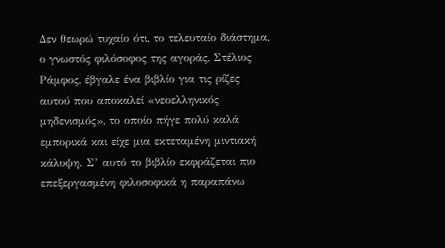Δεν θεωρώ τυχαίο ότι, το τελευταίο διάστημα, ο γνωστός φιλόσοφος της αγοράς, Στέλιος Ράμφος, έβγαλε ένα βιβλίο για τις ρίζες αυτού που αποκαλεί «νεοελληνικός μηδενισμός», το οποίο πήγε πολύ καλά εμπορικά και είχε μια εκτεταμένη μιντιακή κάλυψη. Σ’ αυτό το βιβλίο εκφράζεται πιο επεξεργασμένη φιλοσοφικά η παραπάνω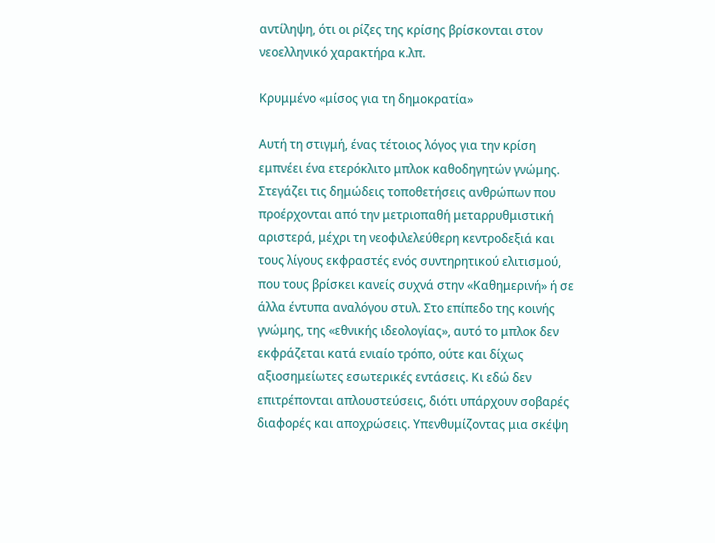αντίληψη, ότι οι ρίζες της κρίσης βρίσκονται στον νεοελληνικό χαρακτήρα κ.λπ.

Κρυμμένο «μίσος για τη δημοκρατία»

Αυτή τη στιγμή, ένας τέτοιος λόγος για την κρίση εμπνέει ένα ετερόκλιτο μπλοκ καθοδηγητών γνώμης. Στεγάζει τις δημώδεις τοποθετήσεις ανθρώπων που προέρχονται από την μετριοπαθή μεταρρυθμιστική αριστερά, μέχρι τη νεοφιλελεύθερη κεντροδεξιά και τους λίγους εκφραστές ενός συντηρητικού ελιτισμού, που τους βρίσκει κανείς συχνά στην «Καθημερινή» ή σε άλλα έντυπα αναλόγου στυλ. Στο επίπεδο της κοινής γνώμης, της «εθνικής ιδεολογίας», αυτό το μπλοκ δεν εκφράζεται κατά ενιαίο τρόπο, ούτε και δίχως αξιοσημείωτες εσωτερικές εντάσεις. Κι εδώ δεν επιτρέπονται απλουστεύσεις, διότι υπάρχουν σοβαρές διαφορές και αποχρώσεις. Yπενθυμίζοντας μια σκέψη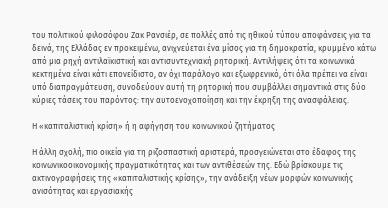του πολιτικού φιλοσόφου Ζακ Ρανσιέρ, σε πολλές από τις ηθικού τύπου αποφάνσεις για τα δεινά, της Ελλάδας εν προκειμένω, ανιχνεύεται ένα μίσος για τη δημοκρατία, κρυμμένο κάτω από μια ρηχή αντιλαϊκιστική και αντισυντεχνιακή ρητορική. Αντιλήψεις ότι τα κοινωνικά κεκτημένα είναι κάτι επονείδιστο, αν όχι παράλογο και εξωφρενικό, ότι όλα πρέπει να είναι υπό διαπραγμάτευση, συνοδεύουν αυτή τη ρητορική που συμβάλλει σημαντικά στις δύο κύριες τάσεις του παρόντος: την αυτοενοχοποίηση και την έκρηξη της ανασφάλειας.

Η «καπιταλιστική κρίση» ή η αφήγηση του κοινωνικού ζητήματος

Η άλλη σχολή, πιο οικεία για τη ριζοσπαστική αριστερά, προσγειώνεται στο έδαφος της κοινωνικοοικονομικής πραγματικότητας και των αντιθέσεών της. Εδώ βρίσκουμε τις ακτινογραφήσεις της «καπιταλιστικής κρίσης», την ανάδειξη νέων μορφών κοινωνικής ανισότητας και εργασιακής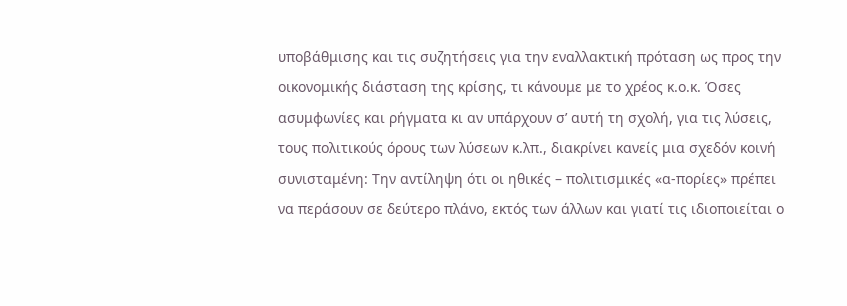υποβάθμισης και τις συζητήσεις για την εναλλακτική πρόταση ως προς την οικονομικής διάσταση της κρίσης, τι κάνουμε με το χρέος κ.ο.κ. Όσες ασυμφωνίες και ρήγματα κι αν υπάρχουν σ’ αυτή τη σχολή, για τις λύσεις, τους πολιτικούς όρους των λύσεων κ.λπ., διακρίνει κανείς μια σχεδόν κοινή συνισταμένη: Την αντίληψη ότι οι ηθικές – πολιτισμικές «α-πορίες» πρέπει να περάσουν σε δεύτερο πλάνο, εκτός των άλλων και γιατί τις ιδιοποιείται ο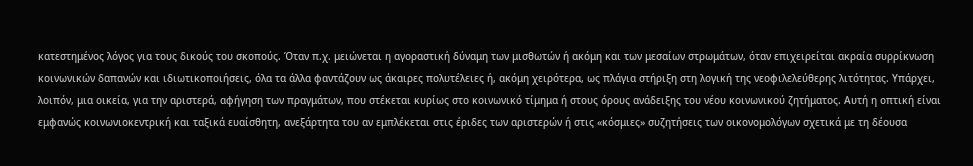κατεστημένος λόγος για τους δικούς του σκοπούς. Όταν π.χ. μειώνεται η αγοραστική δύναμη των μισθωτών ή ακόμη και των μεσαίων στρωμάτων, όταν επιχειρείται ακραία συρρίκνωση κοινωνικών δαπανών και ιδιωτικοποιήσεις, όλα τα άλλα φαντάζουν ως άκαιρες πολυτέλειες ή, ακόμη χειρότερα, ως πλάγια στήριξη στη λογική της νεοφιλελεύθερης λιτότητας. Υπάρχει, λοιπόν, μια οικεία, για την αριστερά, αφήγηση των πραγμάτων, που στέκεται κυρίως στο κοινωνικό τίμημα ή στους όρους ανάδειξης του νέου κοινωνικού ζητήματος. Αυτή η οπτική είναι εμφανώς κοινωνιοκεντρική και ταξικά ευαίσθητη, ανεξάρτητα του αν εμπλέκεται στις έριδες των αριστερών ή στις «κόσμιες» συζητήσεις των οικονομολόγων σχετικά με τη δέουσα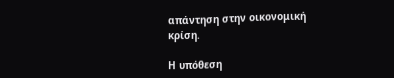απάντηση στην οικονομική κρίση.

Η υπόθεση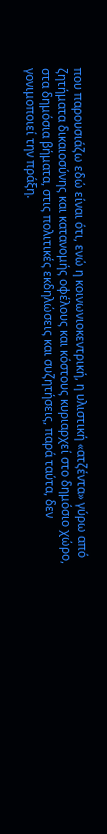που παρουσιάζω εδώ είναι ότι, ενώ η κοινωνιοκεντρική, η υλιστική «ατζέντα» γύρω από ζητήματα δικαιοσύνης και κατανομής οφέλους και κόστους κυριαρχεί στο δημόσιο χώρο, στα δημόσια βήματα, στις πολιτικές εκδηλώσεις και συζητήσεις, παρά ταύτα, δεν γονιμοποιεί την πράξη.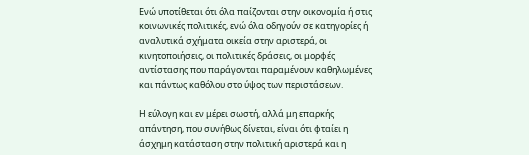Ενώ υποτίθεται ότι όλα παίζονται στην οικονομία ή στις κοινωνικές πολιτικές, ενώ όλα οδηγούν σε κατηγορίες ή αναλυτικά σχήματα οικεία στην αριστερά, οι κινητοποιήσεις, οι πολιτικές δράσεις, οι μορφές αντίστασης που παράγονται παραμένουν καθηλωμένες και πάντως καθόλου στο ύψος των περιστάσεων.

Η εύλογη και εν μέρει σωστή, αλλά μη επαρκής απάντηση, που συνήθως δίνεται, είναι ότι φταίει η άσχημη κατάσταση στην πολιτική αριστερά και η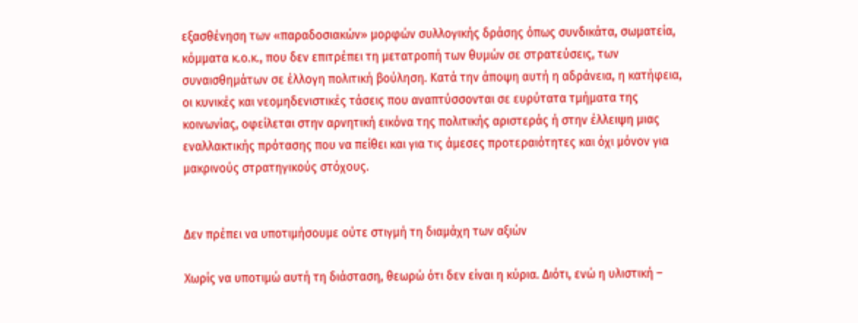εξασθένηση των «παραδοσιακών» μορφών συλλογικής δράσης όπως συνδικάτα, σωματεία, κόμματα κ.ο.κ., που δεν επιτρέπει τη μετατροπή των θυμών σε στρατεύσεις, των συναισθημάτων σε έλλογη πολιτική βούληση. Κατά την άποψη αυτή η αδράνεια, η κατήφεια, οι κυνικές και νεομηδενιστικές τάσεις που αναπτύσσονται σε ευρύτατα τμήματα της κοινωνίας, οφείλεται στην αρνητική εικόνα της πολιτικής αριστεράς ή στην έλλειψη μιας εναλλακτικής πρότασης που να πείθει και για τις άμεσες προτεραιότητες και όχι μόνον για μακρινούς στρατηγικούς στόχους.


Δεν πρέπει να υποτιμήσουμε ούτε στιγμή τη διαμάχη των αξιών

Χωρίς να υποτιμώ αυτή τη διάσταση, θεωρώ ότι δεν είναι η κύρια. Διότι, ενώ η υλιστική –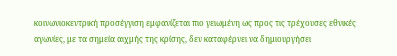κοινωνιοκεντρική προσέγγιση εμφανίζεται πιο γειωμένη ως προς τις τρέχουσες εθνικές αγωνίες, με τα σημεία αιχμής της κρίσης, δεν καταφέρνει να δημιουργήσει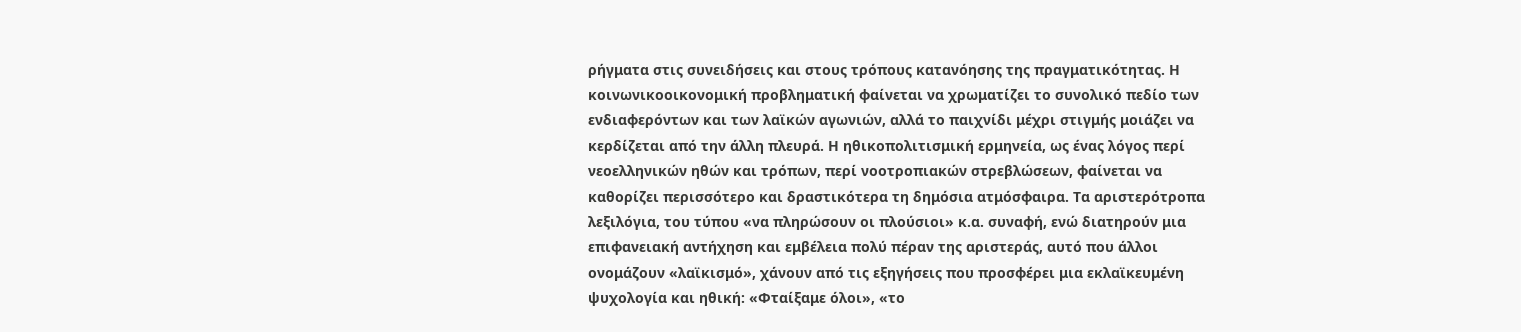ρήγματα στις συνειδήσεις και στους τρόπους κατανόησης της πραγματικότητας. Η κοινωνικοοικονομική προβληματική φαίνεται να χρωματίζει το συνολικό πεδίο των ενδιαφερόντων και των λαϊκών αγωνιών, αλλά το παιχνίδι μέχρι στιγμής μοιάζει να κερδίζεται από την άλλη πλευρά. Η ηθικοπολιτισμική ερμηνεία, ως ένας λόγος περί νεοελληνικών ηθών και τρόπων, περί νοοτροπιακών στρεβλώσεων, φαίνεται να καθορίζει περισσότερο και δραστικότερα τη δημόσια ατμόσφαιρα. Τα αριστερότροπα λεξιλόγια, του τύπου «να πληρώσουν οι πλούσιοι» κ.α. συναφή, ενώ διατηρούν μια επιφανειακή αντήχηση και εμβέλεια πολύ πέραν της αριστεράς, αυτό που άλλοι ονομάζουν «λαϊκισμό», χάνουν από τις εξηγήσεις που προσφέρει μια εκλαϊκευμένη ψυχολογία και ηθική: «Φταίξαμε όλοι», «το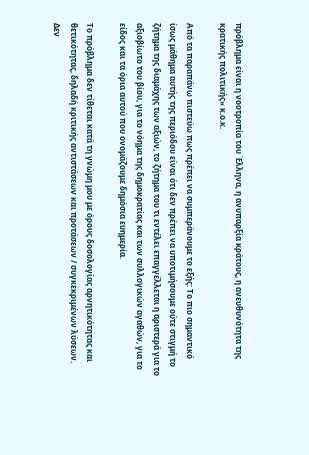πρόβλημα είναι η νοοτροπία του Έλληνα, η ανυπαρξία κράτους, η ανευθυνότητα της κρατικής πολιτικής» κ.ο.κ.

Από τα παραπάνω πιστεύω πως πρέπει να συμπεράνουμε το εξής: Το πιο σημαντικό ίσως μάθημα αυτής της περιόδου είναι ότι δεν πρέπει να υποτιμήσουμε ούτε στιγμή το ζήτημα της διαμάχης των αξιών, το ζήτημα του τι εντέλει επαγγέλλεται η αριστερά για το αξιοβίωτο του βίου, για το νόημα της δημοκρατίας και των συλλογικών αγαθών, για το είδος και τα όρια αυτού που ονομάζουμε δημόσια ευημερία.

Το πρόβλημα δεν τίθεται κατά τη γνώμη μου με όρους δοσολογίας αρνητικότητας και θετικότητας, δηλαδή κριτικής αντιστάσεων και προτάσεων / συγκεκριμένων λύσεων. Δεν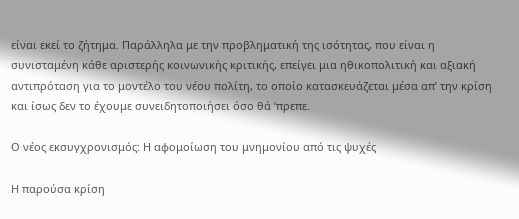είναι εκεί το ζήτημα. Παράλληλα με την προβληματική της ισότητας, που είναι η συνισταμένη κάθε αριστερής κοινωνικής κριτικής, επείγει μια ηθικοπολιτική και αξιακή αντιπρόταση για το μοντέλο του νέου πολίτη, το οποίο κατασκευάζεται μέσα απ’ την κρίση και ίσως δεν το έχουμε συνειδητοποιήσει όσο θά ‘πρεπε.

Ο νέος εκσυγχρονισμός: Η αφομοίωση του μνημονίου από τις ψυχές

Η παρούσα κρίση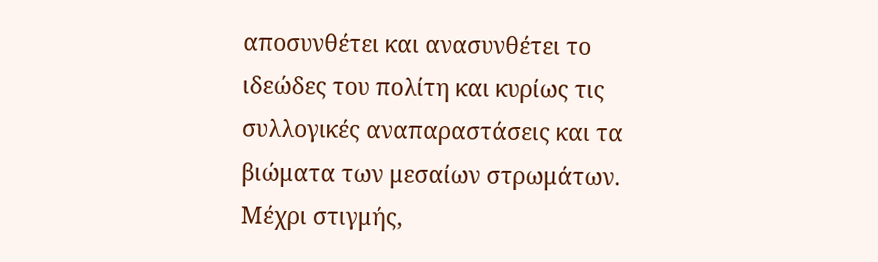αποσυνθέτει και ανασυνθέτει το ιδεώδες του πολίτη και κυρίως τις συλλογικές αναπαραστάσεις και τα βιώματα των μεσαίων στρωμάτων. Μέχρι στιγμής,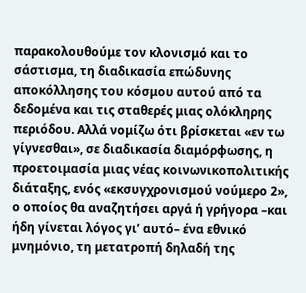παρακολουθούμε τον κλονισμό και το σάστισμα, τη διαδικασία επώδυνης αποκόλλησης του κόσμου αυτού από τα δεδομένα και τις σταθερές μιας ολόκληρης περιόδου. Αλλά νομίζω ότι βρίσκεται «εν τω γίγνεσθαι», σε διαδικασία διαμόρφωσης, η προετοιμασία μιας νέας κοινωνικοπολιτικής διάταξης, ενός «εκσυγχρονισμού νούμερο 2», ο οποίος θα αναζητήσει αργά ή γρήγορα –και ήδη γίνεται λόγος γι’ αυτό– ένα εθνικό μνημόνιο, τη μετατροπή δηλαδή της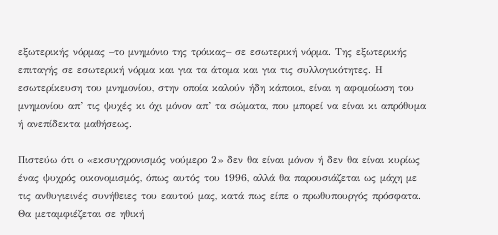εξωτερικής νόρμας –το μνημόνιο της τρόικας– σε εσωτερική νόρμα. Της εξωτερικής επιταγής σε εσωτερική νόρμα και για τα άτομα και για τις συλλογικότητες. Η εσωτερίκευση του μνημονίου, στην οποία καλούν ήδη κάποιοι, είναι η αφομοίωση του μνημονίου απ’ τις ψυχές κι όχι μόνον απ’ τα σώματα, που μπορεί να είναι κι απρόθυμα ή ανεπίδεκτα μαθήσεως.

Πιστεύω ότι ο «εκσυγχρονισμός νούμερο 2» δεν θα είναι μόνον ή δεν θα είναι κυρίως ένας ψυχρός οικονομισμός, όπως αυτός του 1996, αλλά θα παρουσιάζεται ως μάχη με τις ανθυγιεινές συνήθειες του εαυτού μας, κατά πως είπε ο πρωθυπουργός πρόσφατα. Θα μεταμφιέζεται σε ηθική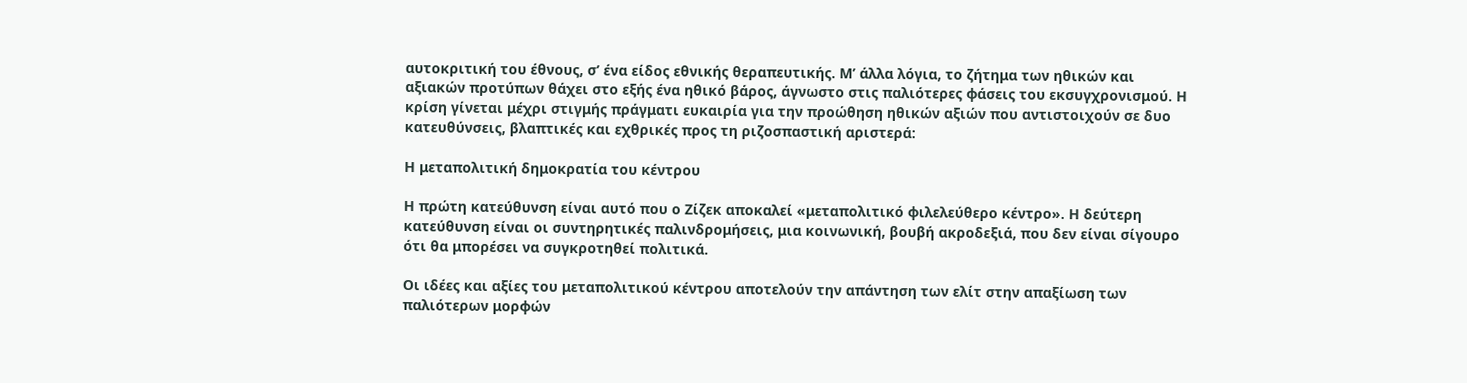αυτοκριτική του έθνους, σ’ ένα είδος εθνικής θεραπευτικής. Μ’ άλλα λόγια, το ζήτημα των ηθικών και αξιακών προτύπων θάχει στο εξής ένα ηθικό βάρος, άγνωστο στις παλιότερες φάσεις του εκσυγχρονισμού. Η κρίση γίνεται μέχρι στιγμής πράγματι ευκαιρία για την προώθηση ηθικών αξιών που αντιστοιχούν σε δυο κατευθύνσεις, βλαπτικές και εχθρικές προς τη ριζοσπαστική αριστερά:

Η μεταπολιτική δημοκρατία του κέντρου

Η πρώτη κατεύθυνση είναι αυτό που ο Ζίζεκ αποκαλεί «μεταπολιτικό φιλελεύθερο κέντρο». Η δεύτερη κατεύθυνση είναι οι συντηρητικές παλινδρομήσεις, μια κοινωνική, βουβή ακροδεξιά, που δεν είναι σίγουρο ότι θα μπορέσει να συγκροτηθεί πολιτικά.

Οι ιδέες και αξίες του μεταπολιτικού κέντρου αποτελούν την απάντηση των ελίτ στην απαξίωση των παλιότερων μορφών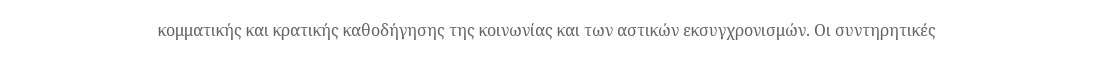κομματικής και κρατικής καθοδήγησης της κοινωνίας και των αστικών εκσυγχρονισμών. Οι συντηρητικές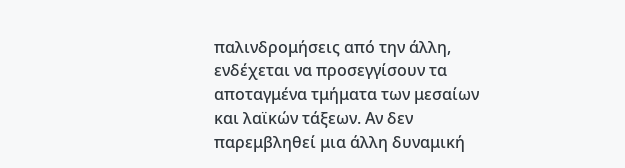παλινδρομήσεις από την άλλη, ενδέχεται να προσεγγίσουν τα αποταγμένα τμήματα των μεσαίων και λαϊκών τάξεων. Αν δεν παρεμβληθεί μια άλλη δυναμική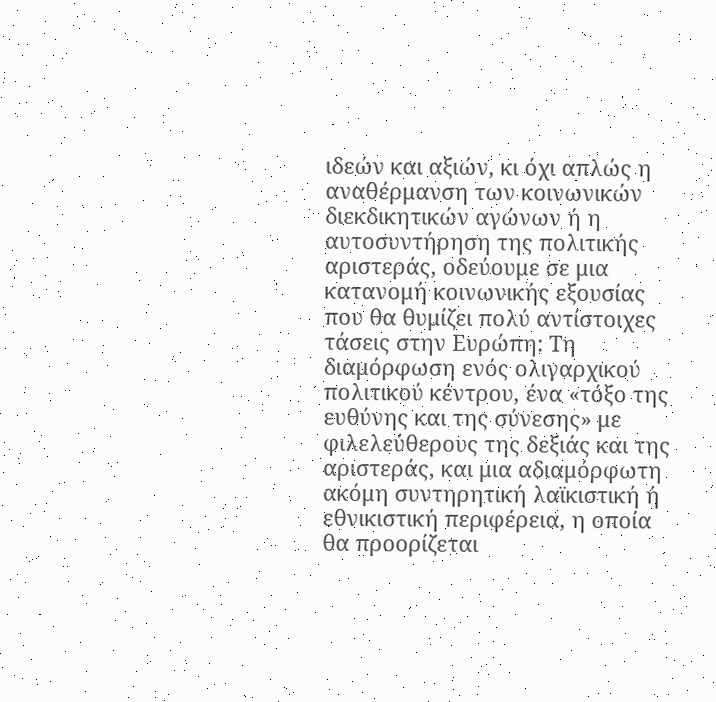ιδεών και αξιών, κι όχι απλώς η αναθέρμανση των κοινωνικών διεκδικητικών αγώνων ή η αυτοσυντήρηση της πολιτικής αριστεράς, οδεύουμε σε μια κατανομή κοινωνικής εξουσίας που θα θυμίζει πολύ αντίστοιχες τάσεις στην Ευρώπη: Τη διαμόρφωση ενός ολιγαρχικού πολιτικού κέντρου, ένα «τόξο της ευθύνης και της σύνεσης» με φιλελεύθερους της δεξιάς και της αριστεράς, και μια αδιαμόρφωτη ακόμη συντηρητική λαϊκιστική ή εθνικιστική περιφέρεια, η οποία θα προορίζεται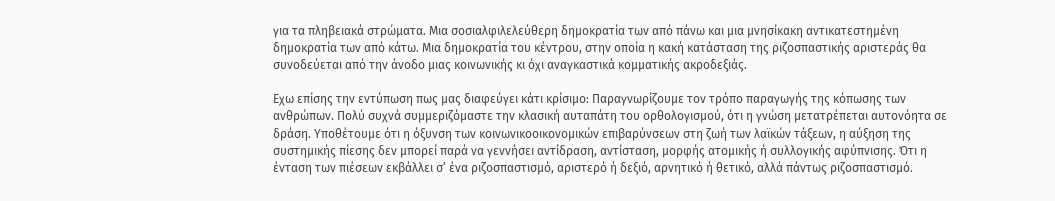για τα πληβειακά στρώματα. Μια σοσιαλφιλελεύθερη δημοκρατία των από πάνω και μια μνησίκακη αντικατεστημένη δημοκρατία των από κάτω. Μια δημοκρατία του κέντρου, στην οποία η κακή κατάσταση της ριζοσπαστικής αριστεράς θα συνοδεύεται από την άνοδο μιας κοινωνικής κι όχι αναγκαστικά κομματικής ακροδεξιάς.

Eχω επίσης την εντύπωση πως μας διαφεύγει κάτι κρίσιμο: Παραγνωρίζουμε τον τρόπο παραγωγής της κόπωσης των ανθρώπων. Πολύ συχνά συμμεριζόμαστε την κλασική αυταπάτη του ορθολογισμού, ότι η γνώση μετατρέπεται αυτονόητα σε δράση. Υποθέτουμε ότι η όξυνση των κοινωνικοοικονομικών επιβαρύνσεων στη ζωή των λαϊκών τάξεων, η αύξηση της συστημικής πίεσης δεν μπορεί παρά να γεννήσει αντίδραση, αντίσταση, μορφής ατομικής ή συλλογικής αφύπνισης. Ότι η ένταση των πιέσεων εκβάλλει σ’ ένα ριζοσπαστισμό, αριστερό ή δεξιό, αρνητικό ή θετικό, αλλά πάντως ριζοσπαστισμό.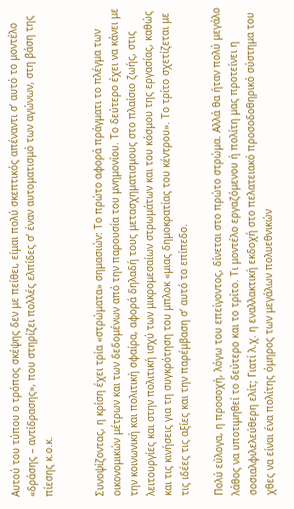Αυτού του τύπου ο τρόπος σκέψης δεν με πείθει, είμαι πολύ σκεπτικός απέναντι σ’ αυτό το μοντέλο «δράσης – αντίδρασης», που στηρίζει πολλές ελπίδες σ’ έναν αυτοματισμό των αγώνων, στη βάση της πίεσης κ.ο.κ.


Συνοψίζοντας, η κρίση έχει τρία «στρώματα» σημασιών: Το πρώτο αφορά πράγματι το πλέγμα των οικονομικών μέτρων και των δεδομένων από την παρουσία του μνημονίου. Το δεύτερο έχει να κάνει με την κοινωνική και πολιτική σφαίρα, αφορά δηλαδή τους μετασχηματισμους στο πλαίσιο ζωής, στις λειτουργίες και στην πολιτική ισχύ των μικρομεσαίων στρωμάτων και του κόσμου της εργασίας, καθώς και τις κινήσεις για τη συγκρότηση του μπλοκ «μιας δημοκρατίας του κέντρου». Το τρίτο σχετίζεται με τις ιδέες τις αξίες και την παρέμβαση σ’ αυτό το επίπεδο.

Πολύ εύλογα, η προσοχή, λόγω του επείγοντος, δίνεται στο πρώτο στρώμα. Αλλά θα ήταν πολύ μεγάλο λάθος να υποτιμηθεί το δεύτερο και το τρίτο. Τι μοντέλο εργαζόμενου ή πολίτη μας προτείνει η σοσιαλφιλελεύθερη ελίτ; Γιατί λ.χ. η εναλλακτική εκδοχή στο πελατειακό προσοδοθηρικό σύστημα του χθες να είναι ένα πολίτης όμηρος των μεγάλων πολυεθνικών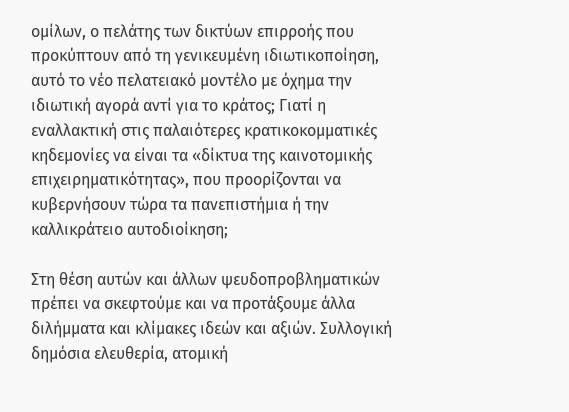ομίλων, ο πελάτης των δικτύων επιρροής που προκύπτουν από τη γενικευμένη ιδιωτικοποίηση, αυτό το νέο πελατειακό μοντέλο με όχημα την ιδιωτική αγορά αντί για το κράτος; Γιατί η εναλλακτική στις παλαιότερες κρατικοκομματικές κηδεμονίες να είναι τα «δίκτυα της καινοτομικής επιχειρηματικότητας», που προορίζονται να κυβερνήσουν τώρα τα πανεπιστήμια ή την καλλικράτειο αυτοδιοίκηση;

Στη θέση αυτών και άλλων ψευδοπροβληματικών πρέπει να σκεφτούμε και να προτάξουμε άλλα διλήμματα και κλίμακες ιδεών και αξιών. Συλλογική δημόσια ελευθερία, ατομική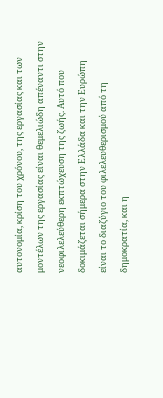αυτονομία, κρίση του χρόνου, της εργασίας και των μοντέλων της εργασίας είναι θεμελιώδη απέναντι στην νεοφιλελεύθερη εκπτώχευση της ζωής. Αυτό που δοκιμάζεται σήμερα στην Ελλάδα και την Ευρώπη είναι το διαζύγιο του φιλελευθερισμού από τη δημοκρατία, και η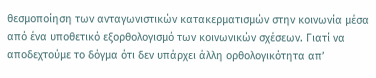θεσμοποίηση των ανταγωνιστικών κατακερματισμών στην κοινωνία μέσα από ένα υποθετικό εξορθολογισμό των κοινωνικών σχέσεων. Γιατί να αποδεχτούμε το δόγμα ότι δεν υπάρχει άλλη ορθολογικότητα απ’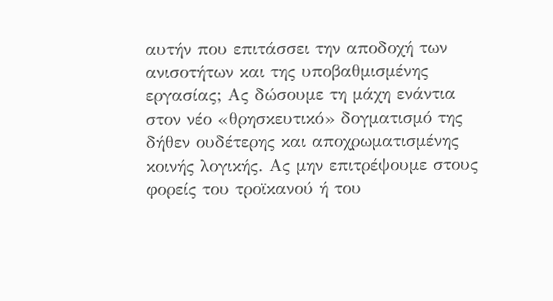αυτήν που επιτάσσει την αποδοχή των ανισοτήτων και της υποβαθμισμένης εργασίας; Ας δώσουμε τη μάχη ενάντια στον νέο «θρησκευτικό» δογματισμό της δήθεν ουδέτερης και αποχρωματισμένης κοινής λογικής. Ας μην επιτρέψουμε στους φορείς του τροϊκανού ή του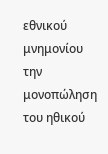εθνικού μνημονίου την μονοπώληση του ηθικού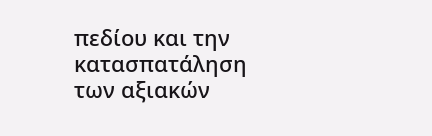πεδίου και την κατασπατάληση των αξιακών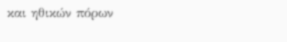και ηθικών πόρων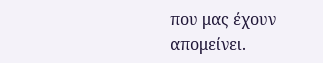που μας έχουν απομείνει.